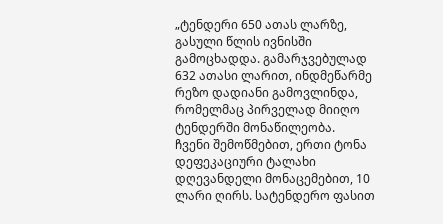„ტენდერი 650 ათას ლარზე, გასული წლის ივნისში გამოცხადდა. გამარჯვებულად 632 ათასი ლარით, ინდმეწარმე რეზო დადიანი გამოვლინდა, რომელმაც პირველად მიიღო ტენდერში მონაწილეობა.
ჩვენი შემოწმებით, ერთი ტონა დეფეკაციური ტალახი დღევანდელი მონაცემებით, 10 ლარი ღირს. სატენდერო ფასით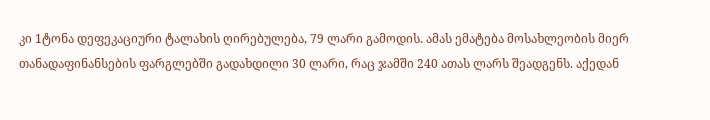კი 1ტონა დეფეკაციური ტალახის ღირებულება, 79 ლარი გამოდის. ამას ემატება მოსახლეობის მიერ თანადაფინანსების ფარგლებში გადახდილი 30 ლარი, რაც ჯამში 240 ათას ლარს შეადგენს. აქედან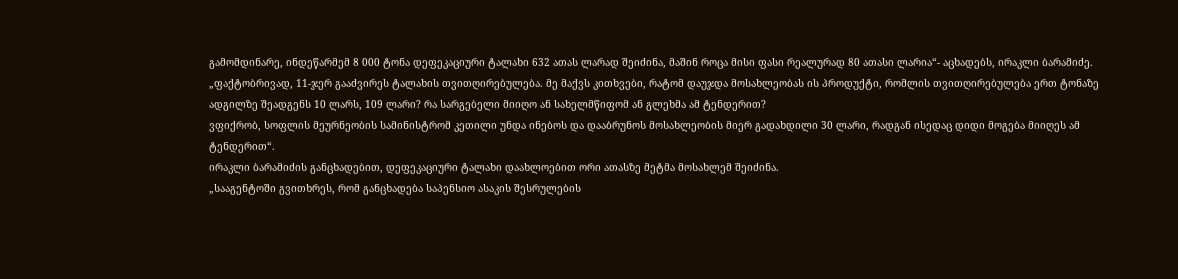გამომდინარე, ინდეწარმემ 8 000 ტონა დეფეკაციური ტალახი 632 ათას ლარად შეიძინა, მაშინ როცა მისი ფასი რეალურად 80 ათასი ლარია“- აცხადებს, ირაკლი ბარამიძე.
„ფაქტობრივად, 11-ჯერ გააძვირეს ტალახის თვითღირებულება. მე მაქვს კითხვები, რატომ დაუჯდა მოსახლეობას ის პროდუქტი, რომლის თვითღირებულება ერთ ტონაზე ადგილზე შეადგენს 10 ლარს, 109 ლარი? რა სარგებელი მიიღო ან სახელმწიფომ ან გლეხმა ამ ტენდერით?
ვფიქრობ, სოფლის მეურნეობის სამინისტრომ კეთილი უნდა ინებოს და დააბრუნოს მოსახლეობის მიერ გადახდილი 30 ლარი, რადგან ისედაც დიდი მოგება მიიღეს ამ ტენდერით“.
ირაკლი ბარამიძის განცხადებით, დეფეკაციური ტალახი დაახლოებით ორი ათასზე მეტმა მოსახლემ შეიძინა.
„სააგენტოში გვითხრეს, რომ განცხადება საპენსიო ასაკის შესრულების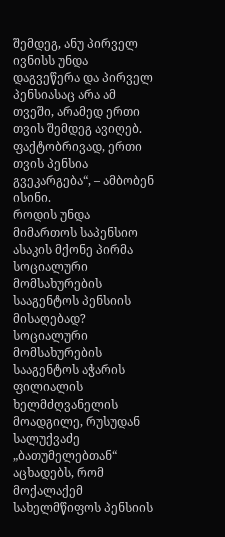შემდეგ, ანუ პირველ ივნისს უნდა დაგვეწერა და პირველ პენსიასაც არა ამ თვეში, არამედ ერთი თვის შემდეგ ავიღებ. ფაქტობრივად, ერთი თვის პენსია გვეკარგება“, – ამბობენ ისინი.
როდის უნდა მიმართოს საპენსიო ასაკის მქონე პირმა სოციალური მომსახურების სააგენტოს პენსიის მისაღებად?
სოციალური მომსახურების სააგენტოს აჭარის ფილიალის ხელმძღვანელის მოადგილე, რუსუდან სალუქვაძე „ბათუმელებთან“ აცხადებს, რომ მოქალაქემ სახელმწიფოს პენსიის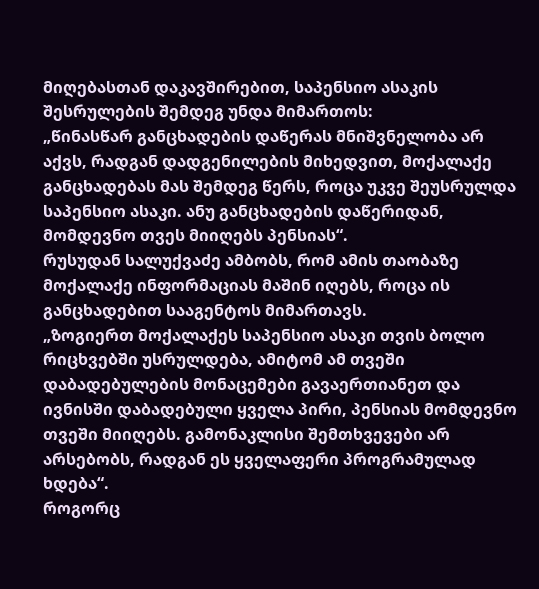მიღებასთან დაკავშირებით, საპენსიო ასაკის შესრულების შემდეგ უნდა მიმართოს:
„წინასწარ განცხადების დაწერას მნიშვნელობა არ აქვს, რადგან დადგენილების მიხედვით, მოქალაქე განცხადებას მას შემდეგ წერს, როცა უკვე შეუსრულდა საპენსიო ასაკი. ანუ განცხადების დაწერიდან, მომდევნო თვეს მიიღებს პენსიას“.
რუსუდან სალუქვაძე ამბობს, რომ ამის თაობაზე მოქალაქე ინფორმაციას მაშინ იღებს, როცა ის განცხადებით სააგენტოს მიმართავს.
„ზოგიერთ მოქალაქეს საპენსიო ასაკი თვის ბოლო რიცხვებში უსრულდება, ამიტომ ამ თვეში დაბადებულების მონაცემები გავაერთიანეთ და ივნისში დაბადებული ყველა პირი, პენსიას მომდევნო თვეში მიიღებს. გამონაკლისი შემთხვევები არ არსებობს, რადგან ეს ყველაფერი პროგრამულად ხდება“.
როგორც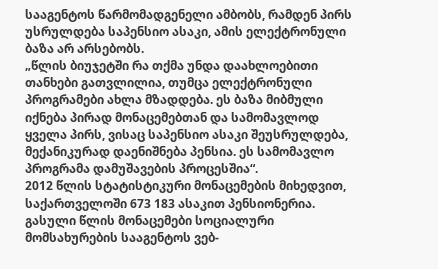სააგენტოს წარმომადგენელი ამბობს, რამდენ პირს უსრულდება საპენსიო ასაკი, ამის ელექტრონული ბაზა არ არსებობს.
„წლის ბიუჯეტში რა თქმა უნდა დაახლოებითი თანხები გათვლილია, თუმცა ელექტრონული პროგრამები ახლა მზადდება. ეს ბაზა მიბმული იქნება პირად მონაცემებთან და სამომავლოდ ყველა პირს, ვისაც საპენსიო ასაკი შეუსრულდება, მექანიკურად დაენიშნება პენსია. ეს სამომავლო პროგრამა დამუშავების პროცესშია“.
2012 წლის სტატისტიკური მონაცემების მიხედვით, საქართველოში 673 183 ასაკით პენსიონერია. გასული წლის მონაცემები სოციალური მომსახურების სააგენტოს ვებ-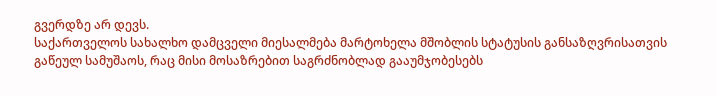გვერდზე არ დევს.
საქართველოს სახალხო დამცველი მიესალმება მარტოხელა მშობლის სტატუსის განსაზღვრისათვის გაწეულ სამუშაოს, რაც მისი მოსაზრებით საგრძნობლად გააუმჯობესებს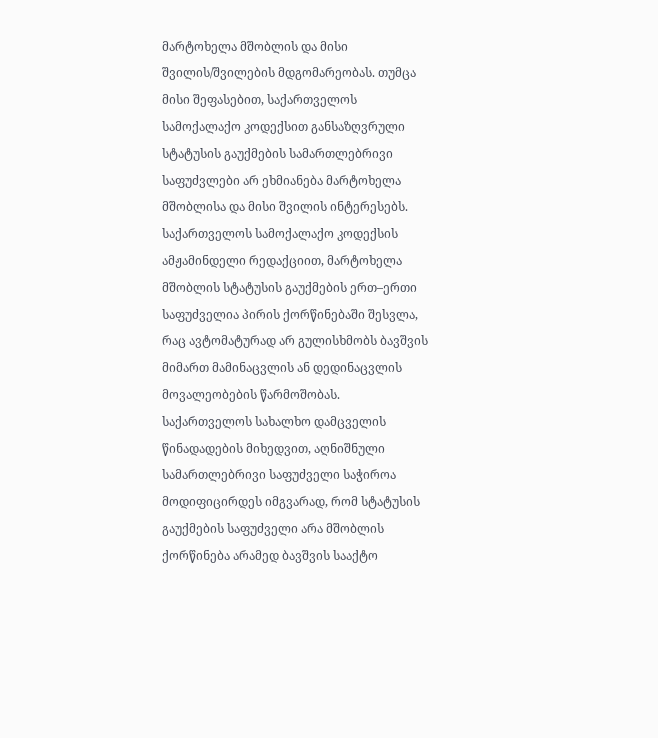მარტოხელა მშობლის და მისი შვილის/შვილების მდგომარეობას. თუმცა მისი შეფასებით, საქართველოს სამოქალაქო კოდექსით განსაზღვრული სტატუსის გაუქმების სამართლებრივი საფუძვლები არ ეხმიანება მარტოხელა მშობლისა და მისი შვილის ინტერესებს.
საქართველოს სამოქალაქო კოდექსის ამჟამინდელი რედაქციით, მარტოხელა მშობლის სტატუსის გაუქმების ერთ–ერთი საფუძველია პირის ქორწინებაში შესვლა, რაც ავტომატურად არ გულისხმობს ბავშვის მიმართ მამინაცვლის ან დედინაცვლის მოვალეობების წარმოშობას. საქართველოს სახალხო დამცველის წინადადების მიხედვით, აღნიშნული სამართლებრივი საფუძველი საჭიროა მოდიფიცირდეს იმგვარად, რომ სტატუსის გაუქმების საფუძველი არა მშობლის ქორწინება არამედ ბავშვის სააქტო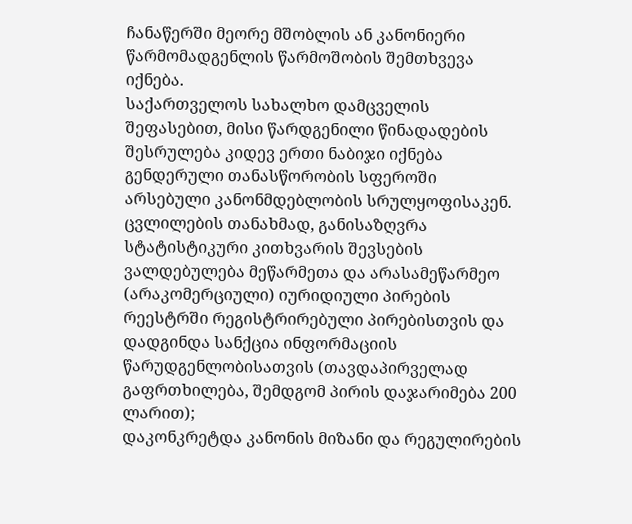ჩანაწერში მეორე მშობლის ან კანონიერი წარმომადგენლის წარმოშობის შემთხვევა იქნება.
საქართველოს სახალხო დამცველის შეფასებით, მისი წარდგენილი წინადადების შესრულება კიდევ ერთი ნაბიჯი იქნება გენდერული თანასწორობის სფეროში არსებული კანონმდებლობის სრულყოფისაკენ.
ცვლილების თანახმად, განისაზღვრა სტატისტიკური კითხვარის შევსების ვალდებულება მეწარმეთა და არასამეწარმეო (არაკომერციული) იურიდიული პირების რეესტრში რეგისტრირებული პირებისთვის და დადგინდა სანქცია ინფორმაციის წარუდგენლობისათვის (თავდაპირველად გაფრთხილება, შემდგომ პირის დაჯარიმება 200 ლარით);
დაკონკრეტდა კანონის მიზანი და რეგულირების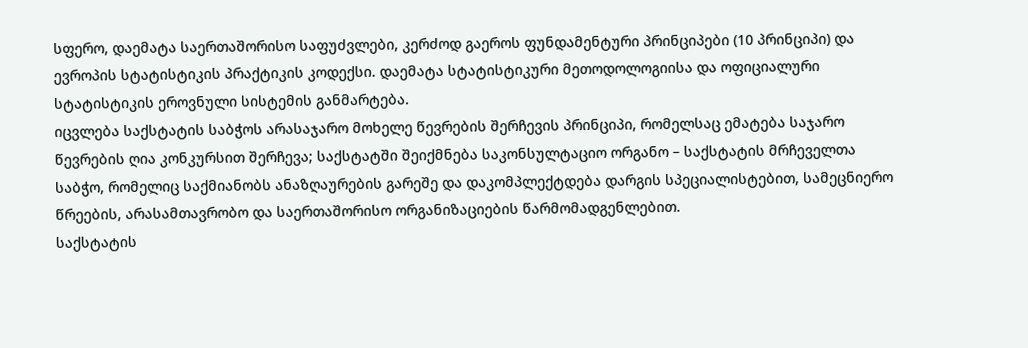სფერო, დაემატა საერთაშორისო საფუძვლები, კერძოდ გაეროს ფუნდამენტური პრინციპები (10 პრინციპი) და ევროპის სტატისტიკის პრაქტიკის კოდექსი. დაემატა სტატისტიკური მეთოდოლოგიისა და ოფიციალური სტატისტიკის ეროვნული სისტემის განმარტება.
იცვლება საქსტატის საბჭოს არასაჯარო მოხელე წევრების შერჩევის პრინციპი, რომელსაც ემატება საჯარო წევრების ღია კონკურსით შერჩევა; საქსტატში შეიქმნება საკონსულტაციო ორგანო – საქსტატის მრჩეველთა საბჭო, რომელიც საქმიანობს ანაზღაურების გარეშე და დაკომპლექტდება დარგის სპეციალისტებით, სამეცნიერო წრეების, არასამთავრობო და საერთაშორისო ორგანიზაციების წარმომადგენლებით.
საქსტატის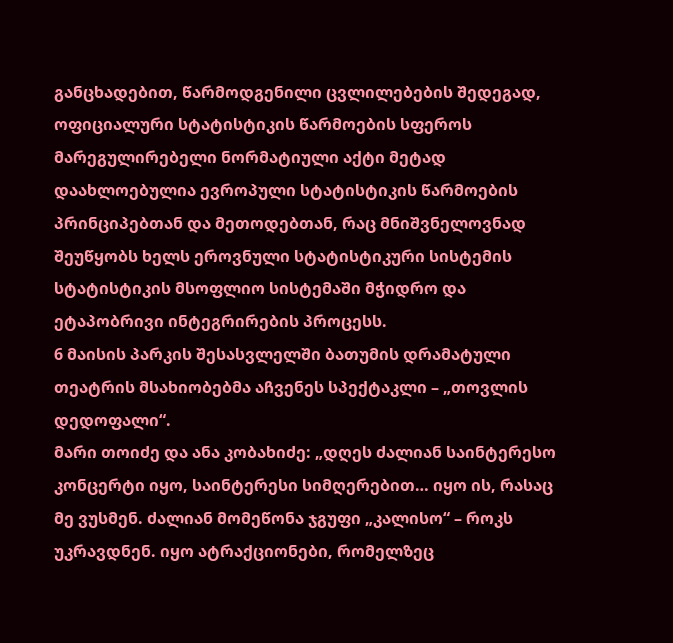განცხადებით, წარმოდგენილი ცვლილებების შედეგად, ოფიციალური სტატისტიკის წარმოების სფეროს მარეგულირებელი ნორმატიული აქტი მეტად დაახლოებულია ევროპული სტატისტიკის წარმოების პრინციპებთან და მეთოდებთან, რაც მნიშვნელოვნად შეუწყობს ხელს ეროვნული სტატისტიკური სისტემის სტატისტიკის მსოფლიო სისტემაში მჭიდრო და ეტაპობრივი ინტეგრირების პროცესს.
6 მაისის პარკის შესასვლელში ბათუმის დრამატული თეატრის მსახიობებმა აჩვენეს სპექტაკლი – „თოვლის დედოფალი“.
მარი თოიძე და ანა კობახიძე: „დღეს ძალიან საინტერესო კონცერტი იყო, საინტერესი სიმღერებით… იყო ის, რასაც მე ვუსმენ. ძალიან მომეწონა ჯგუფი „კალისო“ – როკს უკრავდნენ. იყო ატრაქციონები, რომელზეც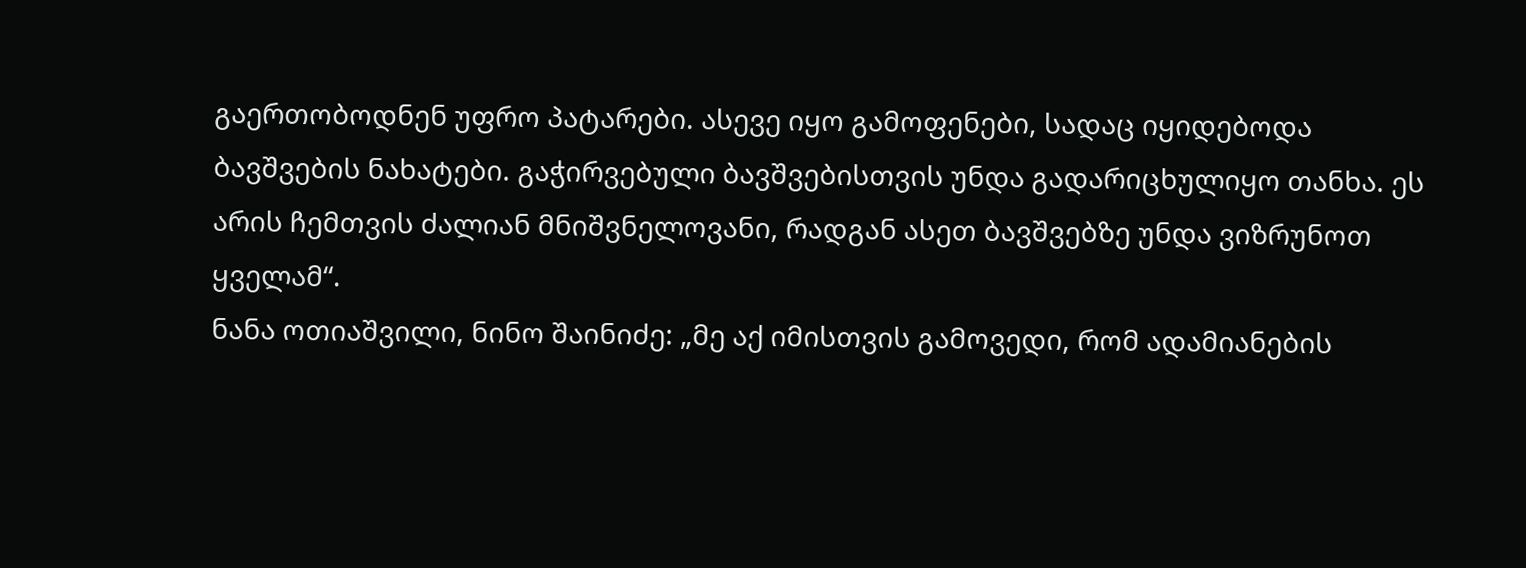გაერთობოდნენ უფრო პატარები. ასევე იყო გამოფენები, სადაც იყიდებოდა ბავშვების ნახატები. გაჭირვებული ბავშვებისთვის უნდა გადარიცხულიყო თანხა. ეს არის ჩემთვის ძალიან მნიშვნელოვანი, რადგან ასეთ ბავშვებზე უნდა ვიზრუნოთ ყველამ“.
ნანა ოთიაშვილი, ნინო შაინიძე: „მე აქ იმისთვის გამოვედი, რომ ადამიანების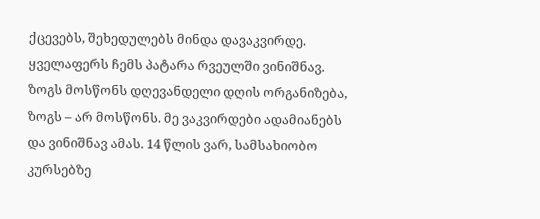ქცევებს, შეხედულებს მინდა დავაკვირდე. ყველაფერს ჩემს პატარა რვეულში ვინიშნავ. ზოგს მოსწონს დღევანდელი დღის ორგანიზება, ზოგს – არ მოსწონს. მე ვაკვირდები ადამიანებს და ვინიშნავ ამას. 14 წლის ვარ, სამსახიობო კურსებზე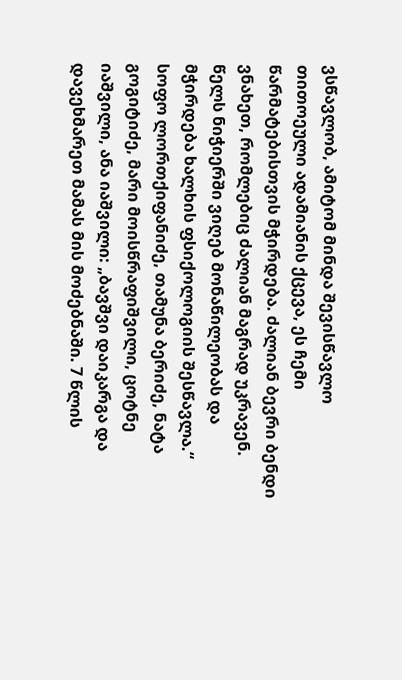ვსწავლობ, ამიტომ მინდა შევისწავლო თითოეული ადამიანის ქცევა, ეს ჩემი წარმატებისთვის მჭირდება. ძალიან ბევრი ბენდი ვნახეთ, რომლებიც ძალიან მაგრად უკრავენ. წელს ნიჭიერში ვიღებ მონაწილეობას და მჭირდება ხალხის ფსიქოლოგიის შესწავლა.“
სოფო ლორთქიფანიძე, თამუნა ბერიძე, ნატა გოგიტიძე, მარი მოისწრაფიშვილი, ცოტნე იაშვილი, ანა იაშვილი: „ბავშვი დაიკარგა და დავეხმარეთ მამას მის მოძებნაში. 7 წლის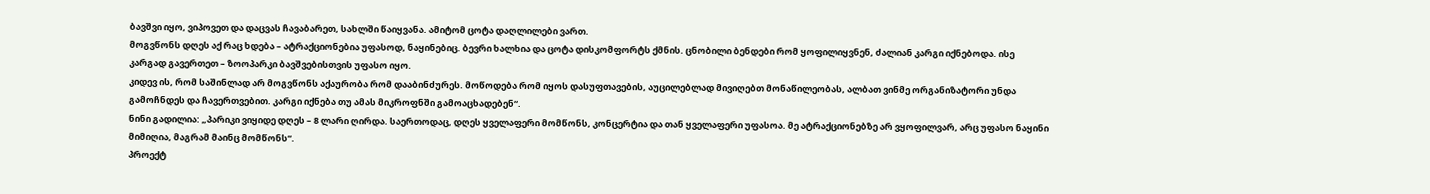ბავშვი იყო, ვიპოვეთ და დაცვას ჩავაბარეთ, სახლში წაიყვანა. ამიტომ ცოტა დაღლილები ვართ.
მოგვწონს დღეს აქ რაც ხდება – ატრაქციონებია უფასოდ, ნაყინებიც. ბევრი ხალხია და ცოტა დისკომფორტს ქმნის. ცნობილი ბენდები რომ ყოფილიყვნენ, ძალიან კარგი იქნებოდა. ისე კარგად გავერთეთ – ზოოპარკი ბავშვებისთვის უფასო იყო.
კიდევ ის, რომ საშინლად არ მოგვწონს აქაურობა რომ დააბინძურეს. მოწოდება რომ იყოს დასუფთავების, აუცილებლად მივიღებთ მონაწილეობას, ალბათ ვინმე ორგანიზატორი უნდა გამოჩნდეს და ჩავერთვებით. კარგი იქნება თუ ამას მიკროფნში გამოაცხადებენ“.
ნინი გადილია: „პარიკი ვიყიდე დღეს – 8 ლარი ღირდა. საერთოდაც, დღეს ყველაფერი მომწონს, კონცერტია და თან ყველაფერი უფასოა. მე ატრაქციონებზე არ ვყოფილვარ, არც უფასო ნაყინი მიმიღია, მაგრამ მაინც მომწონს“.
პროექტ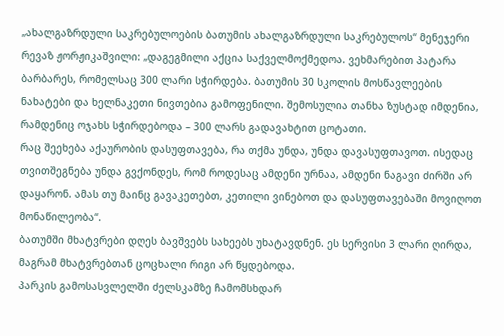„ახალგაზრდული საკრებულოების ბათუმის ახალგაზრდული საკრებულოს“ მენეჯერი რევაზ ჟორჟიკაშვილი: „დაგეგმილი აქცია საქველმოქმედოა. ვეხმარებით პატარა ბარბარეს, რომელსაც 300 ლარი სჭირდება. ბათუმის 30 სკოლის მოსწავლეების ნახატები და ხელნაკეთი ნივთებია გამოფენილი. შემოსულია თანხა ზუსტად იმდენია, რამდენიც ოჯახს სჭირდებოდა – 300 ლარს გადავახტით ცოტათი.
რაც შეეხება აქაურობის დასუფთავება, რა თქმა უნდა, უნდა დავასუფთავოთ. ისედაც თვითშეგნება უნდა გვქონდეს, რომ როდესაც ამდენი ურნაა, ამდენი ნაგავი ძირში არ დაყარონ. ამას თუ მაინც გავაკეთებთ, კეთილი ვინებოთ და დასუფთავებაში მოვიღოთ მონაწილეობა“.
ბათუმში მხატვრები დღეს ბავშვებს სახეებს უხატავდნენ. ეს სერვისი 3 ლარი ღირდა, მაგრამ მხატვრებთან ცოცხალი რიგი არ წყდებოდა.
პარკის გამოსასვლელში ძელსკამზე ჩამომსხდარ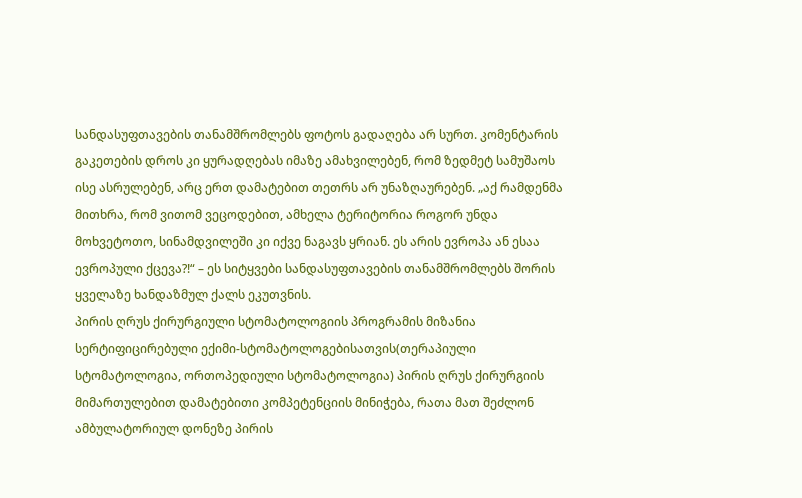სანდასუფთავების თანამშრომლებს ფოტოს გადაღება არ სურთ. კომენტარის გაკეთების დროს კი ყურადღებას იმაზე ამახვილებენ, რომ ზედმეტ სამუშაოს ისე ასრულებენ, არც ერთ დამატებით თეთრს არ უნაზღაურებენ. „აქ რამდენმა მითხრა, რომ ვითომ ვეცოდებით, ამხელა ტერიტორია როგორ უნდა მოხვეტოთო, სინამდვილეში კი იქვე ნაგავს ყრიან. ეს არის ევროპა ან ესაა ევროპული ქცევა?!“ – ეს სიტყვები სანდასუფთავების თანამშრომლებს შორის ყველაზე ხანდაზმულ ქალს ეკუთვნის.
პირის ღრუს ქირურგიული სტომატოლოგიის პროგრამის მიზანია სერტიფიცირებული ექიმი-სტომატოლოგებისათვის(თერაპიული სტომატოლოგია, ორთოპედიული სტომატოლოგია) პირის ღრუს ქირურგიის მიმართულებით დამატებითი კომპეტენციის მინიჭება, რათა მათ შეძლონ ამბულატორიულ დონეზე პირის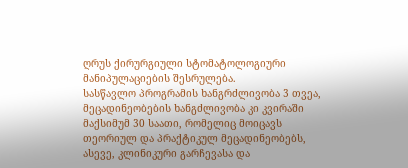ღრუს ქირურგიული სტომატოლოგიური მანიპულაციების შესრულება.
სასწავლო პროგრამის ხანგრძლივობა 3 თვეა, მეცადინეობების ხანგძლივობა კი კვირაში მაქსიმუმ 30 საათი, რომელიც მოიცავს თეორიულ და პრაქტიკულ მეცადინეობებს, ასევე, კლინიკური გარჩევასა და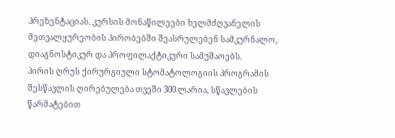პრეზენტაციას. კურსის მონაწილეები ხელმძღვანელის მეთვალყურეობის პირობებში შეასრულებენ სამკურნალო, დიაგნოსტიკურ და პროფილაქტიკური სამუშაოებს.
პირის ღრუს ქირურგიული სტომატოლოგიის პროგრამის შესწავლის ღირებულება თვეში 300 ლარია, სწავლების წარმატებით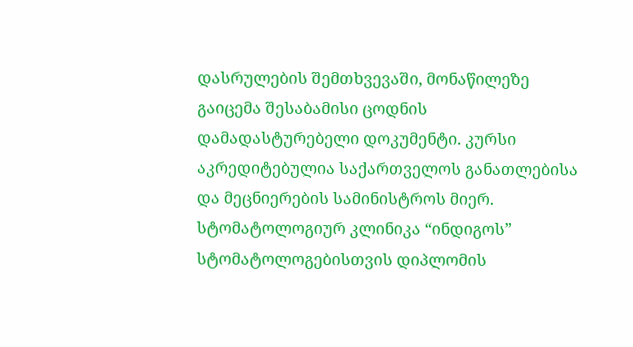დასრულების შემთხვევაში, მონაწილეზე გაიცემა შესაბამისი ცოდნის დამადასტურებელი დოკუმენტი. კურსი აკრედიტებულია საქართველოს განათლებისა და მეცნიერების სამინისტროს მიერ.
სტომატოლოგიურ კლინიკა “ინდიგოს” სტომატოლოგებისთვის დიპლომის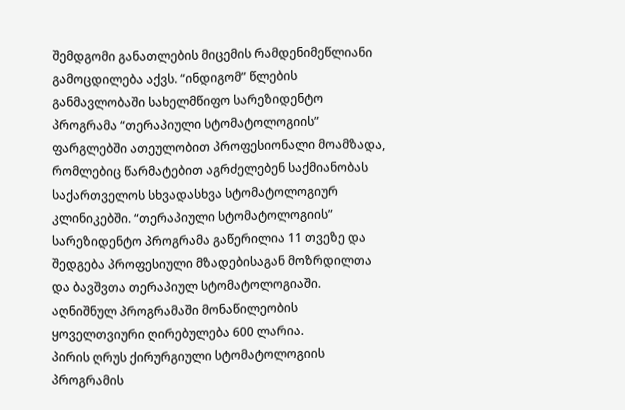შემდგომი განათლების მიცემის რამდენიმეწლიანი გამოცდილება აქვს. “ინდიგომ” წლების განმავლობაში სახელმწიფო სარეზიდენტო პროგრამა “თერაპიული სტომატოლოგიის” ფარგლებში ათეულობით პროფესიონალი მოამზადა, რომლებიც წარმატებით აგრძელებენ საქმიანობას საქართველოს სხვადასხვა სტომატოლოგიურ კლინიკებში. “თერაპიული სტომატოლოგიის” სარეზიდენტო პროგრამა გაწერილია 11 თვეზე და შედგება პროფესიული მზადებისაგან მოზრდილთა და ბავშვთა თერაპიულ სტომატოლოგიაში. აღნიშნულ პროგრამაში მონაწილეობის ყოველთვიური ღირებულება 600 ლარია.
პირის ღრუს ქირურგიული სტომატოლოგიის პროგრამის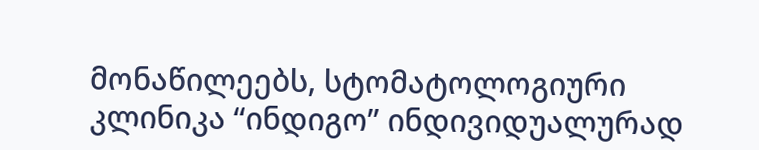მონაწილეებს, სტომატოლოგიური კლინიკა “ინდიგო” ინდივიდუალურად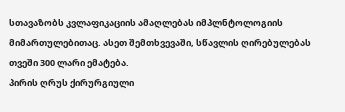სთავაზობს კვლაფიკაციის ამაღლებას იმპლნტოლოგიის მიმართულებითაც. ასეთ შემთხვევაში, სწავლის ღირებულებას თვეში 300 ლარი ემატება.
პირის ღრუს ქირურგიული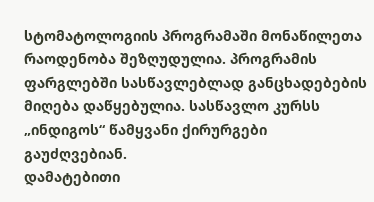სტომატოლოგიის პროგრამაში მონაწილეთა რაოდენობა შეზღუდულია. პროგრამის ფარგლებში სასწავლებლად განცხადებების მიღება დაწყებულია. სასწავლო კურსს „ინდიგოს“ წამყვანი ქირურგები გაუძღვებიან.
დამატებითი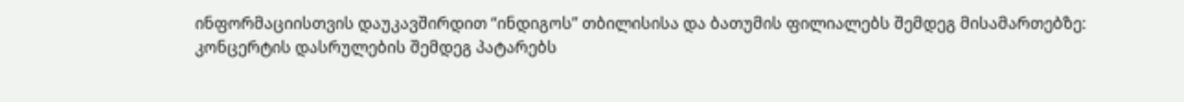ინფორმაციისთვის დაუკავშირდით “ინდიგოს” თბილისისა და ბათუმის ფილიალებს შემდეგ მისამართებზე:
კონცერტის დასრულების შემდეგ პატარებს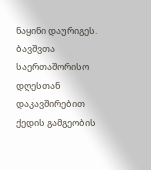ნაყინი დაურიგეს. ბავშვთა საერთაშორისო დღესთან დაკავშირებით ქედის გამგეობის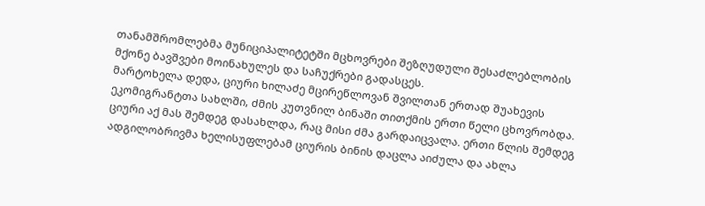თანამშრომლებმა მუნიციპალიტეტში მცხოვრები შეზღუდული შესაძლებლობის მქონე ბავშვები მოინახულეს და საჩუქრები გადასცეს.
მარტოხელა დედა, ციური ხილაძე მცირეწლოვან შვილთან ერთად შუახევის ეკომიგრანტთა სახლში, ძმის კუთვნილ ბინაში თითქმის ერთი წელი ცხოვრობდა. ციური აქ მას შემდეგ დასახლდა, რაც მისი ძმა გარდაიცვალა. ერთი წლის შემდეგ ადგილობრივმა ხელისუფლებამ ციურის ბინის დაცლა აიძულა და ახლა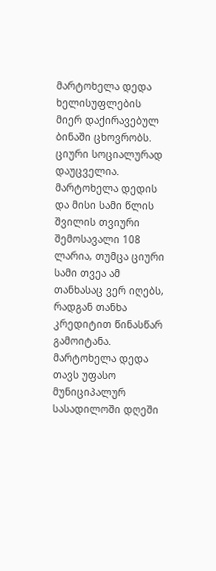მარტოხელა დედა ხელისუფლების მიერ დაქირავებულ ბინაში ცხოვრობს.
ციური სოციალურად დაუცველია. მარტოხელა დედის და მისი სამი წლის შვილის თვიური შემოსავალი 108 ლარია, თუმცა ციური სამი თვეა ამ თანხასაც ვერ იღებს, რადგან თანხა კრედიტით წინასწარ გამოიტანა. მარტოხელა დედა თავს უფასო მუნიციპალურ სასადილოში დღეში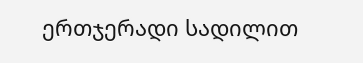ერთჯერადი სადილით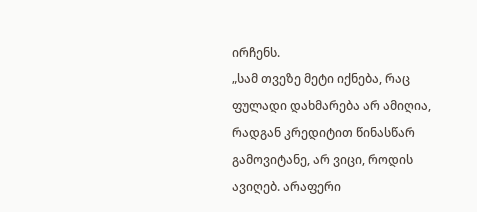ირჩენს.
„სამ თვეზე მეტი იქნება, რაც ფულადი დახმარება არ ამიღია, რადგან კრედიტით წინასწარ გამოვიტანე, არ ვიცი, როდის ავიღებ. არაფერი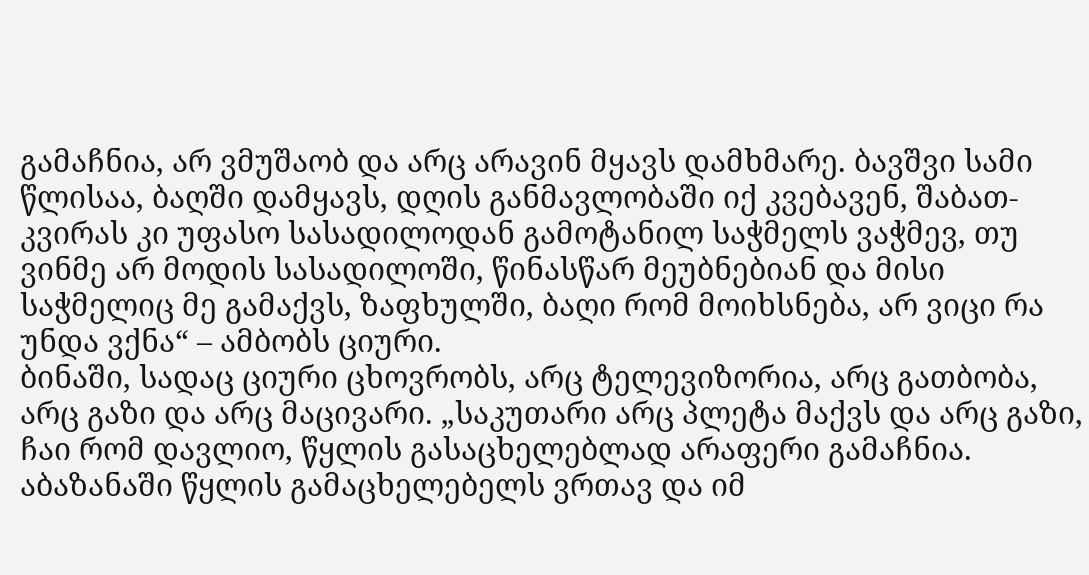გამაჩნია, არ ვმუშაობ და არც არავინ მყავს დამხმარე. ბავშვი სამი წლისაა, ბაღში დამყავს, დღის განმავლობაში იქ კვებავენ, შაბათ-კვირას კი უფასო სასადილოდან გამოტანილ საჭმელს ვაჭმევ, თუ ვინმე არ მოდის სასადილოში, წინასწარ მეუბნებიან და მისი საჭმელიც მე გამაქვს, ზაფხულში, ბაღი რომ მოიხსნება, არ ვიცი რა უნდა ვქნა“ – ამბობს ციური.
ბინაში, სადაც ციური ცხოვრობს, არც ტელევიზორია, არც გათბობა, არც გაზი და არც მაცივარი. „საკუთარი არც პლეტა მაქვს და არც გაზი, ჩაი რომ დავლიო, წყლის გასაცხელებლად არაფერი გამაჩნია. აბაზანაში წყლის გამაცხელებელს ვრთავ და იმ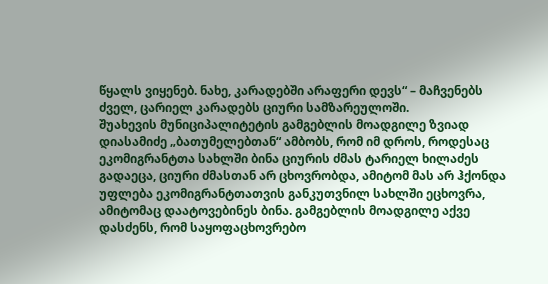წყალს ვიყენებ. ნახე, კარადებში არაფერი დევს“ – მაჩვენებს ძველ, ცარიელ კარადებს ციური სამზარეულოში.
შუახევის მუნიციპალიტეტის გამგებლის მოადგილე ზვიად დიასამიძე „ბათუმელებთან“ ამბობს, რომ იმ დროს, როდესაც ეკომიგრანტთა სახლში ბინა ციურის ძმას ტარიელ ხილაძეს გადაეცა, ციური ძმასთან არ ცხოვრობდა, ამიტომ მას არ ჰქონდა უფლება ეკომიგრანტთათვის განკუთვნილ სახლში ეცხოვრა, ამიტომაც დაატოვებინეს ბინა. გამგებლის მოადგილე აქვე დასძენს, რომ საყოფაცხოვრებო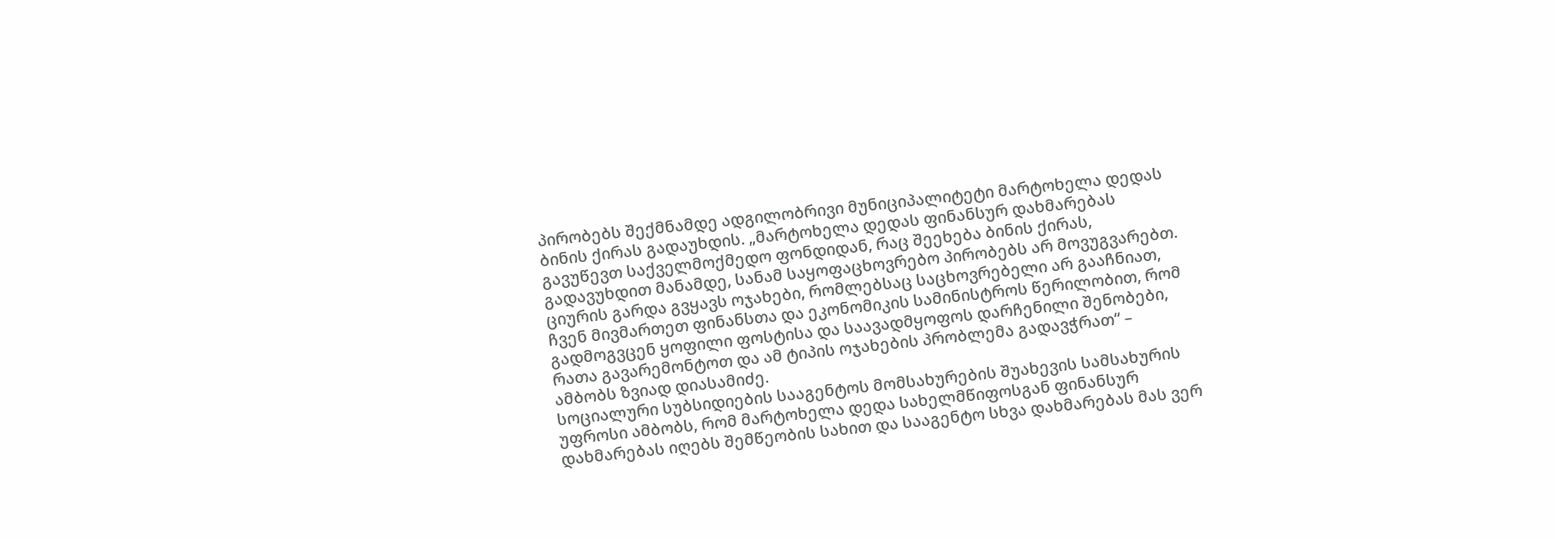პირობებს შექმნამდე ადგილობრივი მუნიციპალიტეტი მარტოხელა დედას ბინის ქირას გადაუხდის. „მარტოხელა დედას ფინანსურ დახმარებას გავუწევთ საქველმოქმედო ფონდიდან, რაც შეეხება ბინის ქირას, გადავუხდით მანამდე, სანამ საყოფაცხოვრებო პირობებს არ მოვუგვარებთ. ციურის გარდა გვყავს ოჯახები, რომლებსაც საცხოვრებელი არ გააჩნიათ, ჩვენ მივმართეთ ფინანსთა და ეკონომიკის სამინისტროს წერილობით, რომ გადმოგვცენ ყოფილი ფოსტისა და საავადმყოფოს დარჩენილი შენობები, რათა გავარემონტოთ და ამ ტიპის ოჯახების პრობლემა გადავჭრათ“ – ამბობს ზვიად დიასამიძე.
სოციალური სუბსიდიების სააგენტოს მომსახურების შუახევის სამსახურის უფროსი ამბობს, რომ მარტოხელა დედა სახელმწიფოსგან ფინანსურ დახმარებას იღებს შემწეობის სახით და სააგენტო სხვა დახმარებას მას ვერ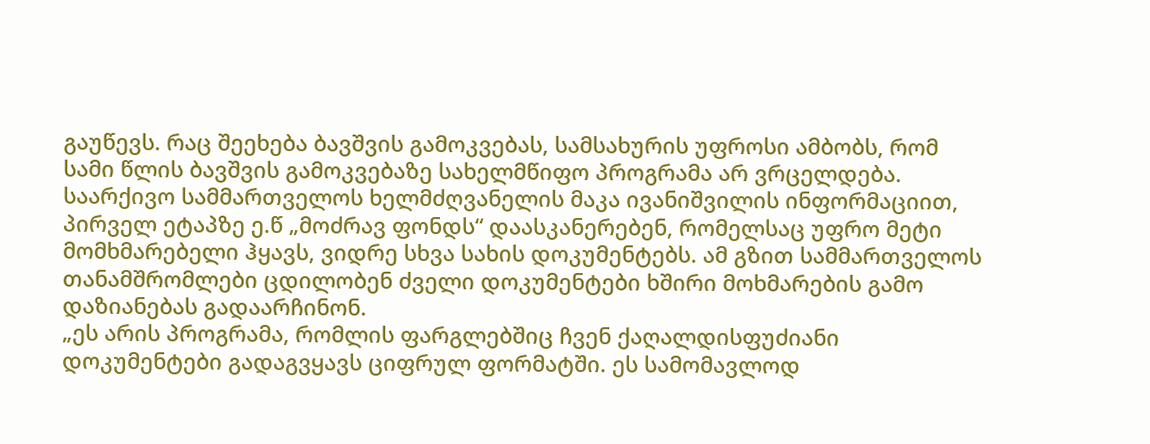გაუწევს. რაც შეეხება ბავშვის გამოკვებას, სამსახურის უფროსი ამბობს, რომ სამი წლის ბავშვის გამოკვებაზე სახელმწიფო პროგრამა არ ვრცელდება.
საარქივო სამმართველოს ხელმძღვანელის მაკა ივანიშვილის ინფორმაციით, პირველ ეტაპზე ე.წ „მოძრავ ფონდს“ დაასკანერებენ, რომელსაც უფრო მეტი მომხმარებელი ჰყავს, ვიდრე სხვა სახის დოკუმენტებს. ამ გზით სამმართველოს თანამშრომლები ცდილობენ ძველი დოკუმენტები ხშირი მოხმარების გამო დაზიანებას გადაარჩინონ.
„ეს არის პროგრამა, რომლის ფარგლებშიც ჩვენ ქაღალდისფუძიანი დოკუმენტები გადაგვყავს ციფრულ ფორმატში. ეს სამომავლოდ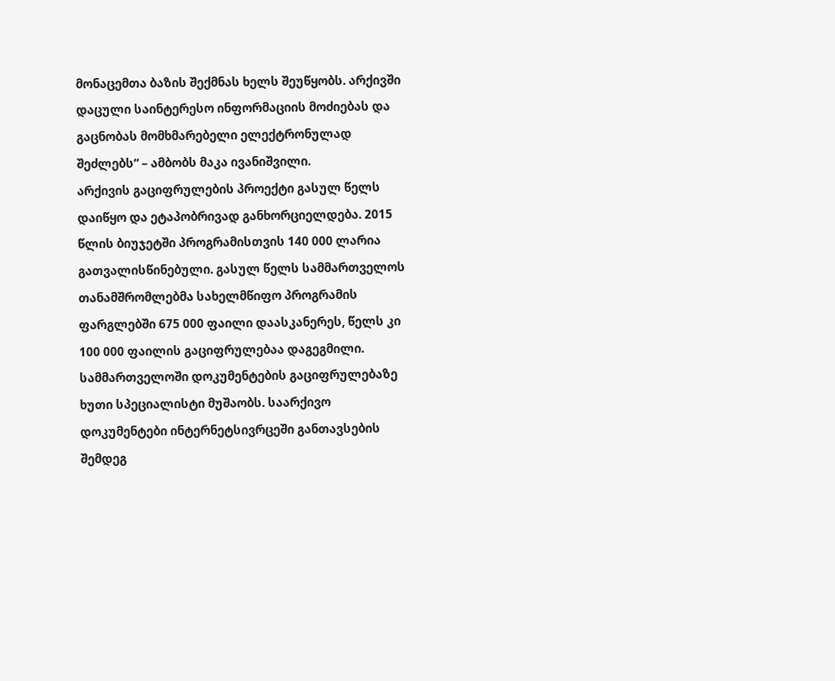მონაცემთა ბაზის შექმნას ხელს შეუწყობს. არქივში დაცული საინტერესო ინფორმაციის მოძიებას და გაცნობას მომხმარებელი ელექტრონულად შეძლებს“ – ამბობს მაკა ივანიშვილი.
არქივის გაციფრულების პროექტი გასულ წელს დაიწყო და ეტაპობრივად განხორციელდება. 2015 წლის ბიუჯეტში პროგრამისთვის 140 000 ლარია გათვალისწინებული. გასულ წელს სამმართველოს თანამშრომლებმა სახელმწიფო პროგრამის ფარგლებში 675 000 ფაილი დაასკანერეს, წელს კი 100 000 ფაილის გაციფრულებაა დაგეგმილი. სამმართველოში დოკუმენტების გაციფრულებაზე ხუთი სპეციალისტი მუშაობს. საარქივო დოკუმენტები ინტერნეტსივრცეში განთავსების შემდეგ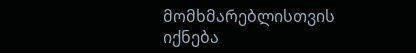მომხმარებლისთვის იქნება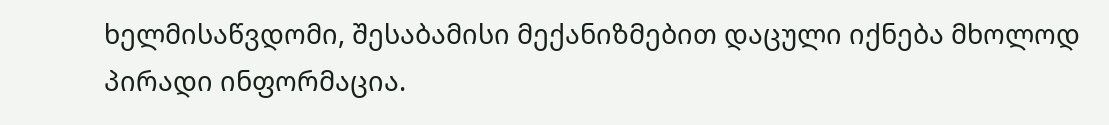ხელმისაწვდომი, შესაბამისი მექანიზმებით დაცული იქნება მხოლოდ პირადი ინფორმაცია.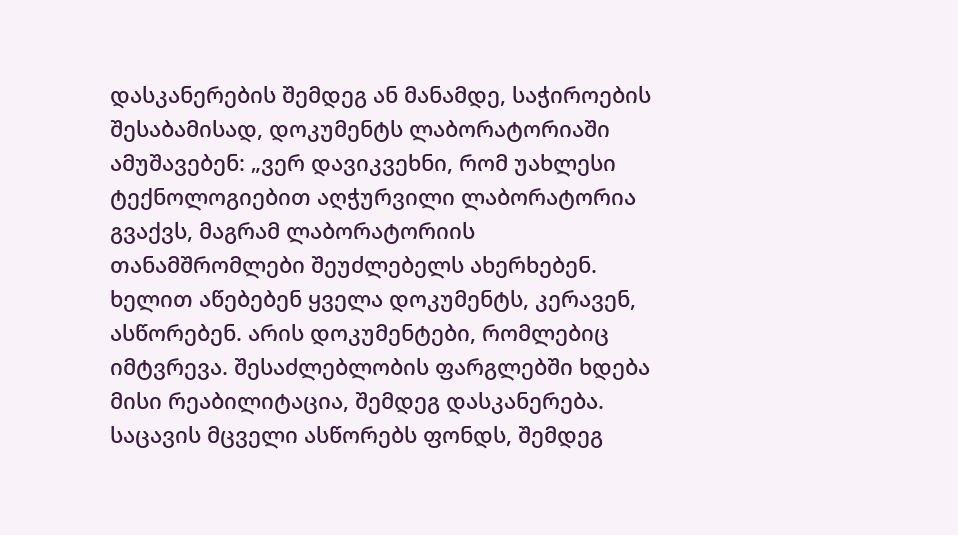დასკანერების შემდეგ ან მანამდე, საჭიროების შესაბამისად, დოკუმენტს ლაბორატორიაში ამუშავებენ: „ვერ დავიკვეხნი, რომ უახლესი ტექნოლოგიებით აღჭურვილი ლაბორატორია გვაქვს, მაგრამ ლაბორატორიის თანამშრომლები შეუძლებელს ახერხებენ. ხელით აწებებენ ყველა დოკუმენტს, კერავენ, ასწორებენ. არის დოკუმენტები, რომლებიც იმტვრევა. შესაძლებლობის ფარგლებში ხდება მისი რეაბილიტაცია, შემდეგ დასკანერება. საცავის მცველი ასწორებს ფონდს, შემდეგ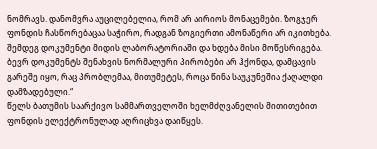ნომრავს. დანომვრა აუცილებელია, რომ არ აირიოს მონაცემები. ზოგჯერ ფონდის ჩასწორებაცაა საჭირო, რადგან ზოგიერთი ამონაწერი არ იკითხება. შემდეგ დოკუმენტი მიდის ლაბორატორიაში და ხდება მისი მოწესრიგება. ბევრ დოკუმენტს შენახვის ნორმალური პირობები არ ჰქონდა, დამცავის გარეშე იყო, რაც პრობლემაა, მითუმეტეს, როცა წინა საუკუნეშია ქაღალდი დამზადებული.“
წელს ბათუმის საარქივო სამმართველოში ხელმძღვანელის მითითებით ფონდის ელექტრონულად აღრიცხვა დაიწყეს.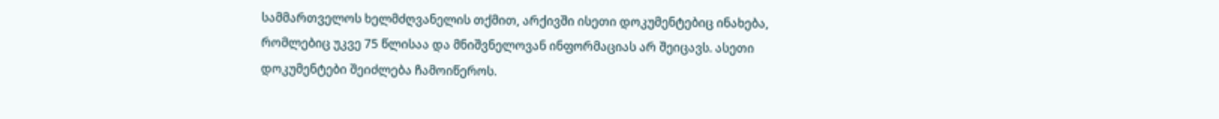სამმართველოს ხელმძღვანელის თქმით, არქივში ისეთი დოკუმენტებიც ინახება, რომლებიც უკვე 75 წლისაა და მნიშვნელოვან ინფორმაციას არ შეიცავს. ასეთი დოკუმენტები შეიძლება ჩამოიწეროს.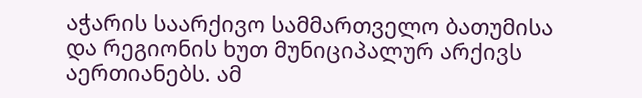აჭარის საარქივო სამმართველო ბათუმისა და რეგიონის ხუთ მუნიციპალურ არქივს აერთიანებს. ამ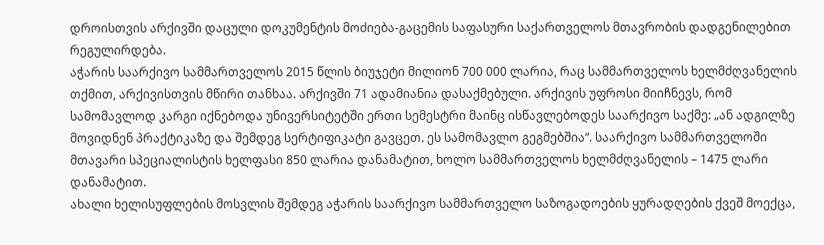დროისთვის არქივში დაცული დოკუმენტის მოძიება-გაცემის საფასური საქართველოს მთავრობის დადგენილებით რეგულირდება.
აჭარის საარქივო სამმართველოს 2015 წლის ბიუჯეტი მილიონ 700 000 ლარია, რაც სამმართველოს ხელმძღვანელის თქმით, არქივისთვის მწირი თანხაა. არქივში 71 ადამიანია დასაქმებული. არქივის უფროსი მიიჩნევს, რომ სამომავლოდ კარგი იქნებოდა უნივერსიტეტში ერთი სემესტრი მაინც ისწავლებოდეს საარქივო საქმე: „ან ადგილზე მოვიდნენ პრაქტიკაზე და შემდეგ სერტიფიკატი გავცეთ. ეს სამომავლო გეგმებშია“. საარქივო სამმართველოში მთავარი სპეციალისტის ხელფასი 850 ლარია დანამატით, ხოლო სამმართველოს ხელმძღვანელის – 1475 ლარი დანამატით.
ახალი ხელისუფლების მოსვლის შემდეგ აჭარის საარქივო სამმართველო საზოგადოების ყურადღების ქვეშ მოექცა,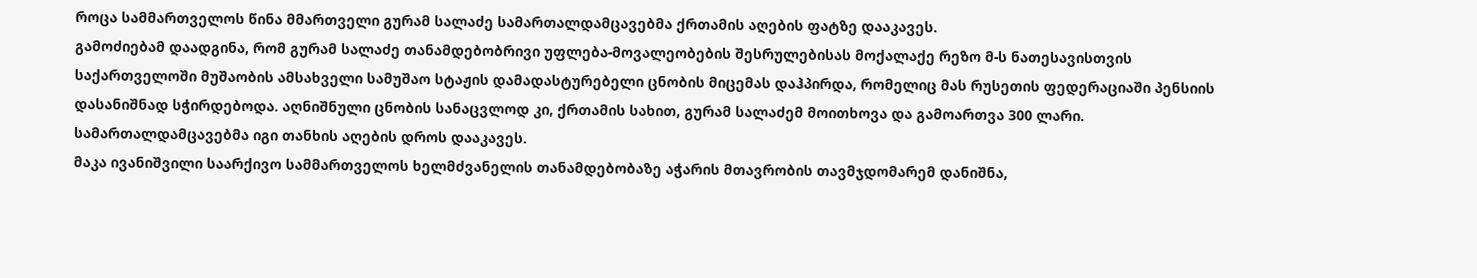როცა სამმართველოს წინა მმართველი გურამ სალაძე სამართალდამცავებმა ქრთამის აღების ფატზე დააკავეს.
გამოძიებამ დაადგინა, რომ გურამ სალაძე თანამდებობრივი უფლება-მოვალეობების შესრულებისას მოქალაქე რეზო მ-ს ნათესავისთვის საქართველოში მუშაობის ამსახველი სამუშაო სტაჟის დამადასტურებელი ცნობის მიცემას დაჰპირდა, რომელიც მას რუსეთის ფედერაციაში პენსიის დასანიშნად სჭირდებოდა. აღნიშნული ცნობის სანაცვლოდ კი, ქრთამის სახით, გურამ სალაძემ მოითხოვა და გამოართვა 300 ლარი. სამართალდამცავებმა იგი თანხის აღების დროს დააკავეს.
მაკა ივანიშვილი საარქივო სამმართველოს ხელმძვანელის თანამდებობაზე აჭარის მთავრობის თავმჯდომარემ დანიშნა,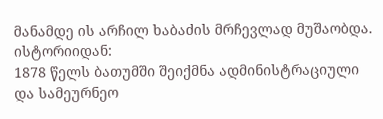მანამდე ის არჩილ ხაბაძის მრჩევლად მუშაობდა.
ისტორიიდან:
1878 წელს ბათუმში შეიქმნა ადმინისტრაციული და სამეურნეო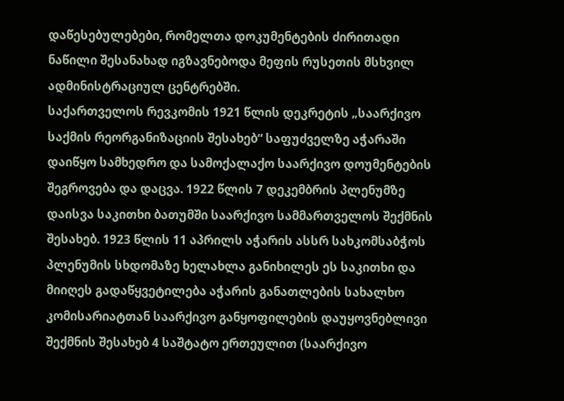დაწესებულებები, რომელთა დოკუმენტების ძირითადი ნაწილი შესანახად იგზავნებოდა მეფის რუსეთის მსხვილ ადმინისტრაციულ ცენტრებში.
საქართველოს რევკომის 1921 წლის დეკრეტის „საარქივო საქმის რეორგანიზაციის შესახებ“ საფუძველზე აჭარაში დაიწყო სამხედრო და სამოქალაქო საარქივო დოუმენტების შეგროვება და დაცვა. 1922 წლის 7 დეკემბრის პლენუმზე დაისვა საკითხი ბათუმში საარქივო სამმართველოს შექმნის შესახებ. 1923 წლის 11 აპრილს აჭარის ასსრ სახკომსაბჭოს პლენუმის სხდომაზე ხელახლა განიხილეს ეს საკითხი და მიიღეს გადაწყვეტილება აჭარის განათლების სახალხო კომისარიატთან საარქივო განყოფილების დაუყოვნებლივი შექმნის შესახებ 4 საშტატო ერთეულით (საარქივო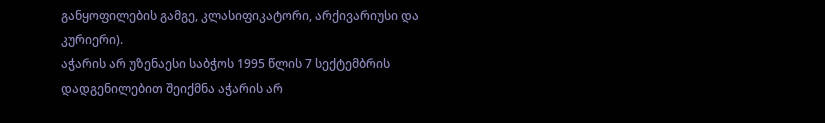განყოფილების გამგე, კლასიფიკატორი, არქივარიუსი და კურიერი).
აჭარის არ უზენაესი საბჭოს 1995 წლის 7 სექტემბრის დადგენილებით შეიქმნა აჭარის არ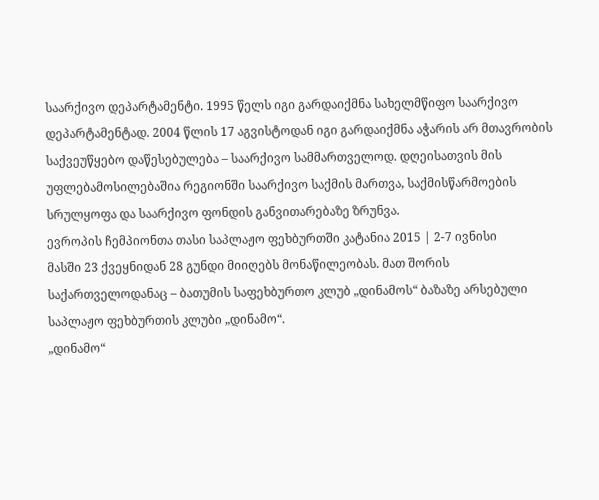საარქივო დეპარტამენტი. 1995 წელს იგი გარდაიქმნა სახელმწიფო საარქივო დეპარტამენტად. 2004 წლის 17 აგვისტოდან იგი გარდაიქმნა აჭარის არ მთავრობის საქვეუწყებო დაწესებულება – საარქივო სამმართველოდ. დღეისათვის მის უფლებამოსილებაშია რეგიონში საარქივო საქმის მართვა, საქმისწარმოების სრულყოფა და საარქივო ფონდის განვითარებაზე ზრუნვა.
ევროპის ჩემპიონთა თასი საპლაჟო ფეხბურთში კატანია 2015 | 2-7 ივნისი
მასში 23 ქვეყნიდან 28 გუნდი მიიღებს მონაწილეობას. მათ შორის საქართველოდანაც – ბათუმის საფეხბურთო კლუბ „დინამოს“ ბაზაზე არსებული საპლაჟო ფეხბურთის კლუბი „დინამო“.
„დინამო“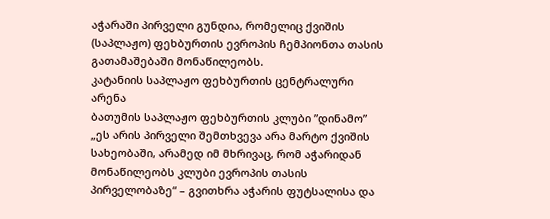აჭარაში პირველი გუნდია, რომელიც ქვიშის (საპლაჟო) ფეხბურთის ევროპის ჩემპიონთა თასის გათამაშებაში მონაწილეობს.
კატანიის საპლაჟო ფეხბურთის ცენტრალური არენა
ბათუმის საპლაჟო ფეხბურთის კლუბი ”დინამო”
„ეს არის პირველი შემთხვევა არა მარტო ქვიშის სახეობაში, არამედ იმ მხრივაც, რომ აჭარიდან მონაწილეობს კლუბი ევროპის თასის პირველობაზე“ – გვითხრა აჭარის ფუტსალისა და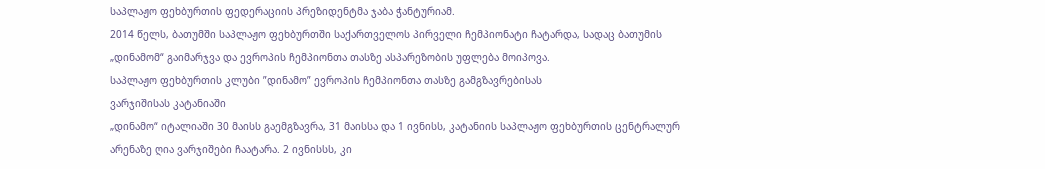საპლაჟო ფეხბურთის ფედერაციის პრეზიდენტმა ჯაბა ჭანტურიამ.
2014 წელს, ბათუმში საპლაჟო ფეხბურთში საქართველოს პირველი ჩემპიონატი ჩატარდა, სადაც ბათუმის „დინამომ“ გაიმარჯვა და ევროპის ჩემპიონთა თასზე ასპარეზობის უფლება მოიპოვა.
საპლაჟო ფეხბურთის კლუბი ”დინამო” ევროპის ჩემპიონთა თასზე გამგზავრებისას
ვარჯიშისას კატანიაში
„დინამო“ იტალიაში 30 მაისს გაემგზავრა, 31 მაისსა და 1 ივნისს, კატანიის საპლაჟო ფეხბურთის ცენტრალურ არენაზე ღია ვარჯიშები ჩაატარა. 2 ივნისსს, კი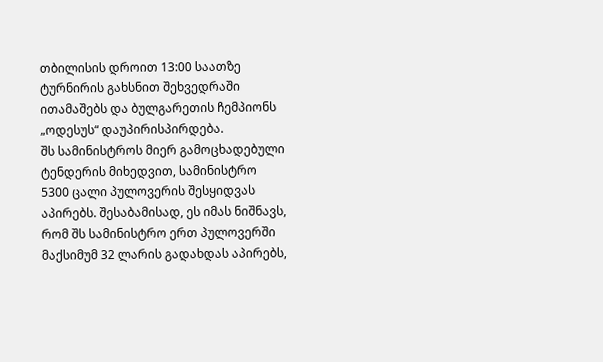თბილისის დროით 13:00 საათზე ტურნირის გახსნით შეხვედრაში ითამაშებს და ბულგარეთის ჩემპიონს „ოდესუს“ დაუპირისპირდება.
შს სამინისტროს მიერ გამოცხადებული ტენდერის მიხედვით, სამინისტრო 5300 ცალი პულოვერის შესყიდვას აპირებს. შესაბამისად, ეს იმას ნიშნავს, რომ შს სამინისტრო ერთ პულოვერში მაქსიმუმ 32 ლარის გადახდას აპირებს,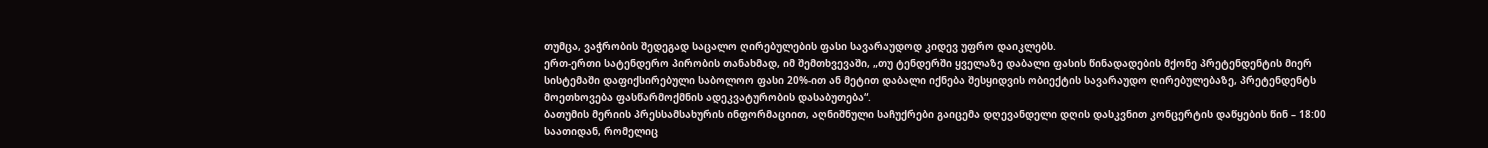თუმცა, ვაჭრობის შედეგად საცალო ღირებულების ფასი სავარაუდოდ კიდევ უფრო დაიკლებს.
ერთ-ერთი სატენდერო პირობის თანახმად, იმ შემთხვევაში, „თუ ტენდერში ყველაზე დაბალი ფასის წინადადების მქონე პრეტენდენტის მიერ სისტემაში დაფიქსირებული საბოლოო ფასი 20%-ით ან მეტით დაბალი იქნება შესყიდვის ობიექტის სავარაუდო ღირებულებაზე, პრეტენდენტს მოეთხოვება ფასწარმოქმნის ადეკვატურობის დასაბუთება“.
ბათუმის მერიის პრესსამსახურის ინფორმაციით, აღნიშნული საჩუქრები გაიცემა დღევანდელი დღის დასკვნით კონცერტის დაწყების წინ – 18:00 საათიდან, რომელიც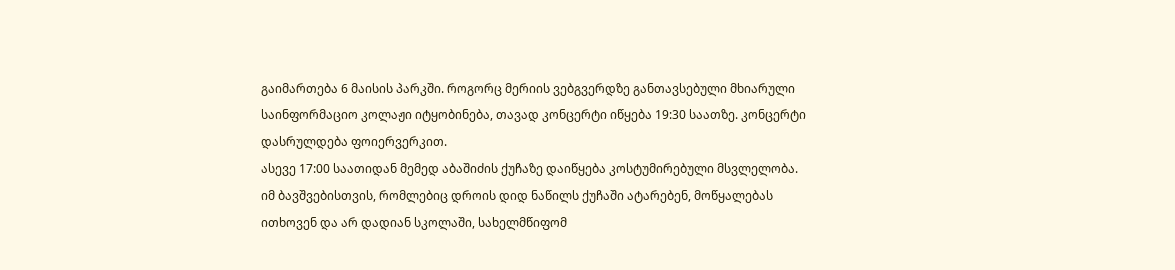გაიმართება 6 მაისის პარკში. როგორც მერიის ვებგვერდზე განთავსებული მხიარული საინფორმაციო კოლაჟი იტყობინება, თავად კონცერტი იწყება 19:30 საათზე. კონცერტი დასრულდება ფოიერვერკით.
ასევე 17:00 საათიდან მემედ აბაშიძის ქუჩაზე დაიწყება კოსტუმირებული მსვლელობა.
იმ ბავშვებისთვის, რომლებიც დროის დიდ ნაწილს ქუჩაში ატარებენ, მოწყალებას ითხოვენ და არ დადიან სკოლაში, სახელმწიფომ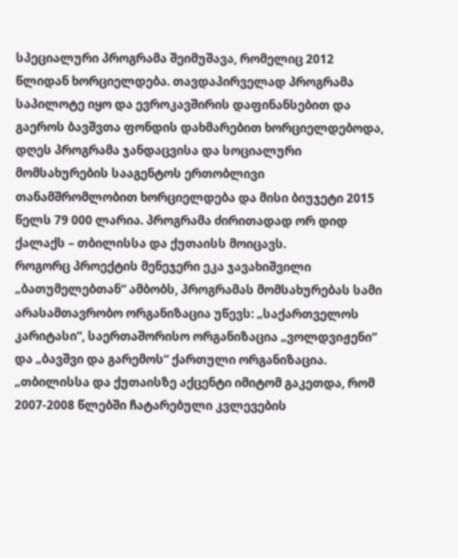სპეციალური პროგრამა შეიმუშავა, რომელიც 2012 წლიდან ხორციელდება. თავდაპირველად პროგრამა საპილოტე იყო და ევროკავშირის დაფინანსებით და გაეროს ბავშვთა ფონდის დახმარებით ხორციელდებოდა, დღეს პროგრამა ჯანდაცვისა და სოციალური მომსახურების სააგენტოს ერთობლივი თანამშრომლობით ხორციელდება და მისი ბიუჯეტი 2015 წელს 79 000 ლარია. პროგრამა ძირითადად ორ დიდ ქალაქს – თბილისსა და ქუთაისს მოიცავს.
როგორც პროექტის მენეჯერი ეკა ჯავახიშვილი „ბათუმელებთან“ ამბობს, პროგრამას მომსახურებას სამი არასამთავრობო ორგანიზაცია უწევს: „საქართველოს კარიტასი“, საერთაშორისო ორგანიზაცია „ვოლდვიჟენი“ და „ბავშვი და გარემოს“ ქართული ორგანიზაცია.
„თბილისსა და ქუთაისზე აქცენტი იმიტომ გაკეთდა, რომ 2007-2008 წლებში ჩატარებული კვლევების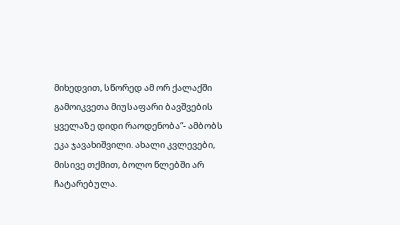მიხედვით, სწორედ ამ ორ ქალაქში გამოიკვეთა მიუსაფარი ბავშვების ყველაზე დიდი რაოდენობა“- ამბობს ეკა ჯავახიშვილი. ახალი კვლევები, მისივე თქმით, ბოლო წლებში არ ჩატარებულა.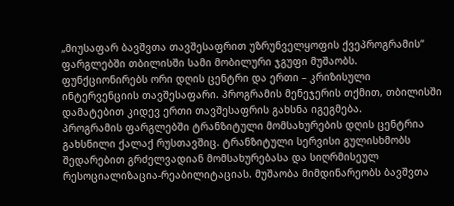„მიუსაფარ ბავშვთა თავშესაფრით უზრუნველყოფის ქვეპროგრამის“ ფარგლებში თბილისში სამი მობილური ჯგუფი მუშაობს. ფუნქციონირებს ორი დღის ცენტრი და ერთი – კრიზისული ინტერვენციის თავშესაფარი. პროგრამის მენეჯერის თქმით, თბილისში დამატებით კიდევ ერთი თავშესაფრის გახსნა იგეგმება.
პროგრამის ფარგლებში ტრანზიტული მომსახურების დღის ცენტრია გახსნილი ქალაქ რუსთავშიც. ტრანზიტული სერვისი გულისხმობს შედარებით გრძელვადიან მომსახურებასა და სიღრმისეულ რესოციალიზაცია-რეაბილიტაციას. მუშაობა მიმდინარეობს ბავშვთა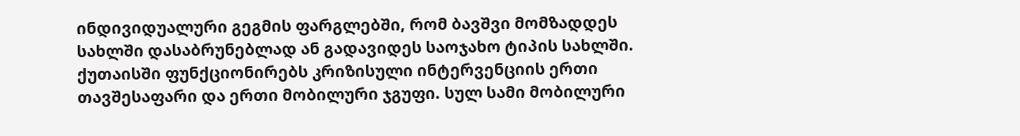ინდივიდუალური გეგმის ფარგლებში, რომ ბავშვი მომზადდეს სახლში დასაბრუნებლად ან გადავიდეს საოჯახო ტიპის სახლში. ქუთაისში ფუნქციონირებს კრიზისული ინტერვენციის ერთი თავშესაფარი და ერთი მობილური ჯგუფი. სულ სამი მობილური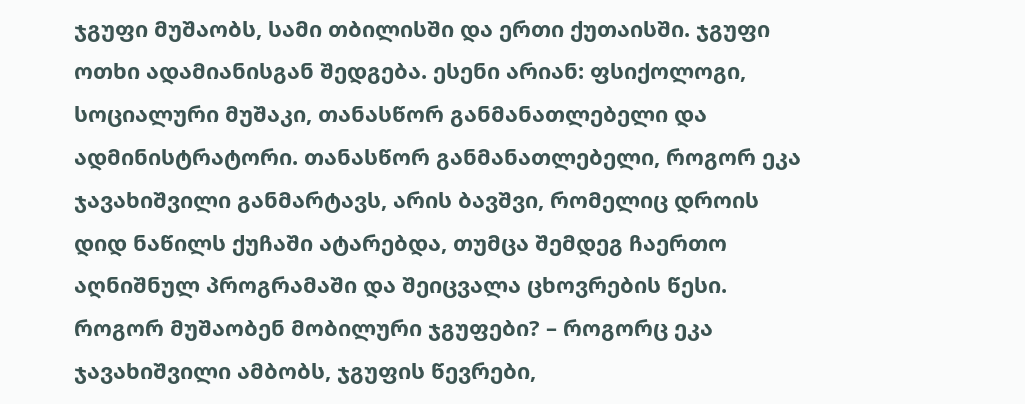ჯგუფი მუშაობს, სამი თბილისში და ერთი ქუთაისში. ჯგუფი ოთხი ადამიანისგან შედგება. ესენი არიან: ფსიქოლოგი, სოციალური მუშაკი, თანასწორ განმანათლებელი და ადმინისტრატორი. თანასწორ განმანათლებელი, როგორ ეკა ჯავახიშვილი განმარტავს, არის ბავშვი, რომელიც დროის დიდ ნაწილს ქუჩაში ატარებდა, თუმცა შემდეგ ჩაერთო აღნიშნულ პროგრამაში და შეიცვალა ცხოვრების წესი.
როგორ მუშაობენ მობილური ჯგუფები? – როგორც ეკა ჯავახიშვილი ამბობს, ჯგუფის წევრები,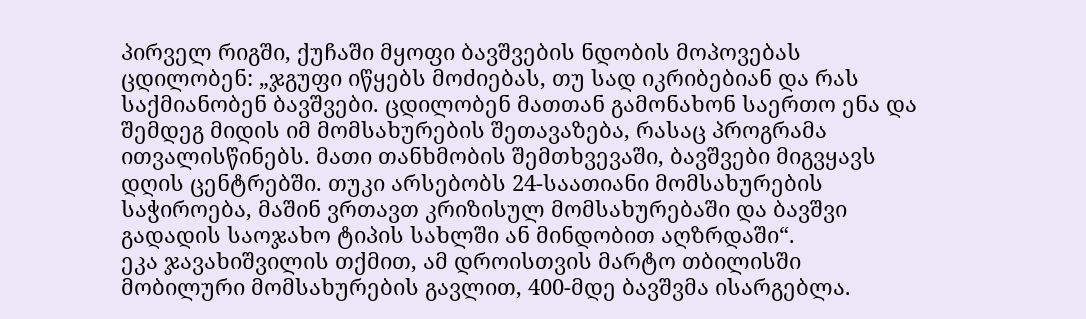პირველ რიგში, ქუჩაში მყოფი ბავშვების ნდობის მოპოვებას ცდილობენ: „ჯგუფი იწყებს მოძიებას, თუ სად იკრიბებიან და რას საქმიანობენ ბავშვები. ცდილობენ მათთან გამონახონ საერთო ენა და შემდეგ მიდის იმ მომსახურების შეთავაზება, რასაც პროგრამა ითვალისწინებს. მათი თანხმობის შემთხვევაში, ბავშვები მიგვყავს დღის ცენტრებში. თუკი არსებობს 24-საათიანი მომსახურების საჭიროება, მაშინ ვრთავთ კრიზისულ მომსახურებაში და ბავშვი გადადის საოჯახო ტიპის სახლში ან მინდობით აღზრდაში“.
ეკა ჯავახიშვილის თქმით, ამ დროისთვის მარტო თბილისში მობილური მომსახურების გავლით, 400-მდე ბავშვმა ისარგებლა.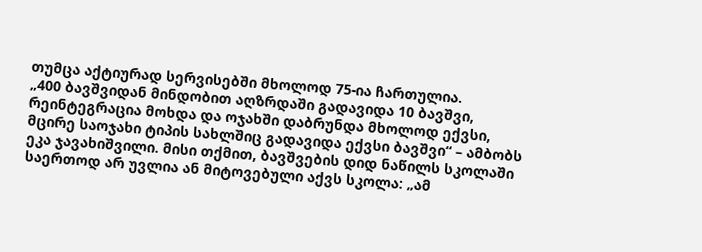თუმცა აქტიურად სერვისებში მხოლოდ 75-ია ჩართულია.
„400 ბავშვიდან მინდობით აღზრდაში გადავიდა 10 ბავშვი, რეინტეგრაცია მოხდა და ოჯახში დაბრუნდა მხოლოდ ექვსი, მცირე საოჯახი ტიპის სახლშიც გადავიდა ექვსი ბავშვი“ – ამბობს ეკა ჯავახიშვილი. მისი თქმით, ბავშვების დიდ ნაწილს სკოლაში საერთოდ არ უვლია ან მიტოვებული აქვს სკოლა: „ამ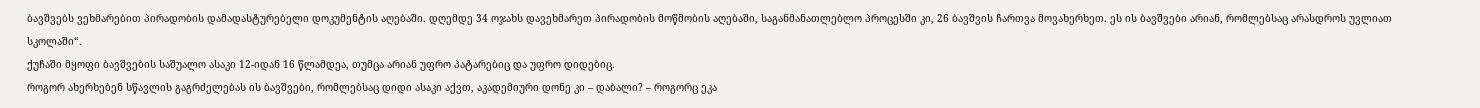ბავშვებს ვეხმარებით პირადობის დამადასტურებელი დოკუმენტის აღებაში. დღემდე 34 ოჯახს დავეხმარეთ პირადობის მოწმობის აღებაში, საგანმანათლებლო პროცესში კი, 26 ბავშვის ჩართვა მოვახერხეთ. ეს ის ბავშვები არიან, რომლებსაც არასდროს უვლიათ სკოლაში“.
ქუჩაში მყოფი ბავშვების საშუალო ასაკი 12-იდან 16 წლამდეა, თუმცა არიან უფრო პატარებიც და უფრო დიდებიც.
როგორ ახერხებენ სწავლის გაგრძელებას ის ბავშვები, რომლებსაც დიდი ასაკი აქვთ, აკადემიური დონე კი – დაბალი? – როგორც ეკა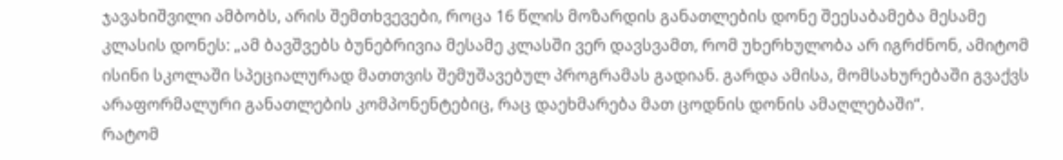ჯავახიშვილი ამბობს, არის შემთხვევები, როცა 16 წლის მოზარდის განათლების დონე შეესაბამება მესამე კლასის დონეს: „ამ ბავშვებს ბუნებრივია მესამე კლასში ვერ დავსვამთ, რომ უხერხულობა არ იგრძნონ, ამიტომ ისინი სკოლაში სპეციალურად მათთვის შემუშავებულ პროგრამას გადიან. გარდა ამისა, მომსახურებაში გვაქვს არაფორმალური განათლების კომპონენტებიც, რაც დაეხმარება მათ ცოდნის დონის ამაღლებაში“.
რატომ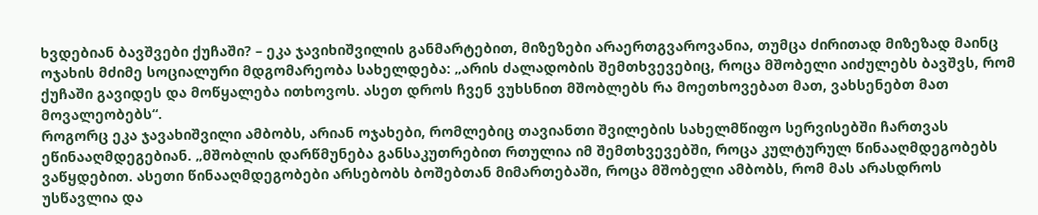ხვდებიან ბავშვები ქუჩაში? – ეკა ჯავიხიშვილის განმარტებით, მიზეზები არაერთგვაროვანია, თუმცა ძირითად მიზეზად მაინც ოჯახის მძიმე სოციალური მდგომარეობა სახელდება: „არის ძალადობის შემთხვევებიც, როცა მშობელი აიძულებს ბავშვს, რომ ქუჩაში გავიდეს და მოწყალება ითხოვოს. ასეთ დროს ჩვენ ვუხსნით მშობლებს რა მოეთხოვებათ მათ, ვახსენებთ მათ მოვალეობებს“.
როგორც ეკა ჯავახიშვილი ამბობს, არიან ოჯახები, რომლებიც თავიანთი შვილების სახელმწიფო სერვისებში ჩართვას ეწინააღმდეგებიან. „მშობლის დარწმუნება განსაკუთრებით რთულია იმ შემთხვევებში, როცა კულტურულ წინააღმდეგობებს ვაწყდებით. ასეთი წინააღმდეგობები არსებობს ბოშებთან მიმართებაში, როცა მშობელი ამბობს, რომ მას არასდროს უსწავლია და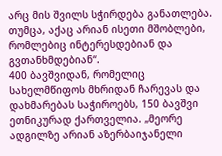არც მის შვილს სჭირდება განათლება. თუმცა, აქაც არიან ისეთი მშობლები, რომლებიც ინტერესდებიან და გვთანხმდებიან“.
400 ბავშვიდან, რომელიც სახელმწიფოს მხრიდან ჩარევას და დახმარებას საჭიროებს, 150 ბავშვი ეთნიკურად ქართველია. „მეორე ადგილზე არიან აზერბაიჯანელი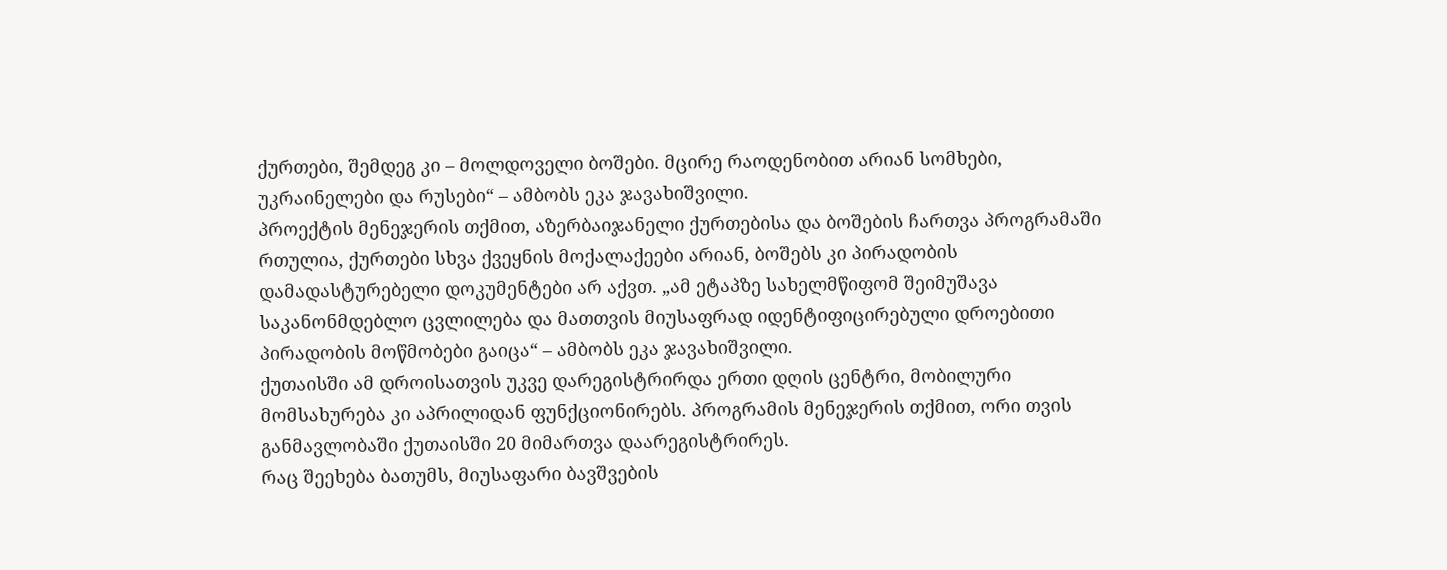ქურთები, შემდეგ კი – მოლდოველი ბოშები. მცირე რაოდენობით არიან სომხები, უკრაინელები და რუსები“ – ამბობს ეკა ჯავახიშვილი.
პროექტის მენეჯერის თქმით, აზერბაიჯანელი ქურთებისა და ბოშების ჩართვა პროგრამაში რთულია, ქურთები სხვა ქვეყნის მოქალაქეები არიან, ბოშებს კი პირადობის დამადასტურებელი დოკუმენტები არ აქვთ. „ამ ეტაპზე სახელმწიფომ შეიმუშავა საკანონმდებლო ცვლილება და მათთვის მიუსაფრად იდენტიფიცირებული დროებითი პირადობის მოწმობები გაიცა“ – ამბობს ეკა ჯავახიშვილი.
ქუთაისში ამ დროისათვის უკვე დარეგისტრირდა ერთი დღის ცენტრი, მობილური მომსახურება კი აპრილიდან ფუნქციონირებს. პროგრამის მენეჯერის თქმით, ორი თვის განმავლობაში ქუთაისში 20 მიმართვა დაარეგისტრირეს.
რაც შეეხება ბათუმს, მიუსაფარი ბავშვების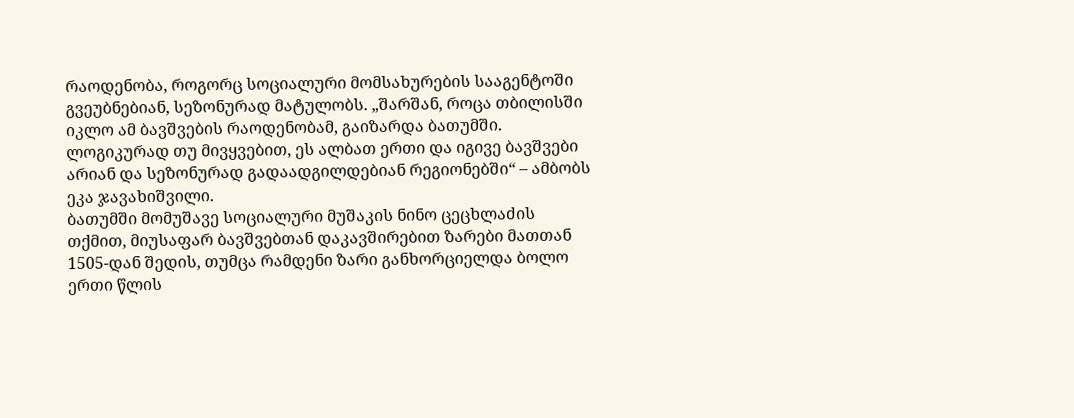რაოდენობა, როგორც სოციალური მომსახურების სააგენტოში გვეუბნებიან, სეზონურად მატულობს. „შარშან, როცა თბილისში იკლო ამ ბავშვების რაოდენობამ, გაიზარდა ბათუმში. ლოგიკურად თუ მივყვებით, ეს ალბათ ერთი და იგივე ბავშვები არიან და სეზონურად გადაადგილდებიან რეგიონებში“ – ამბობს ეკა ჯავახიშვილი.
ბათუმში მომუშავე სოციალური მუშაკის ნინო ცეცხლაძის თქმით, მიუსაფარ ბავშვებთან დაკავშირებით ზარები მათთან 1505-დან შედის, თუმცა რამდენი ზარი განხორციელდა ბოლო ერთი წლის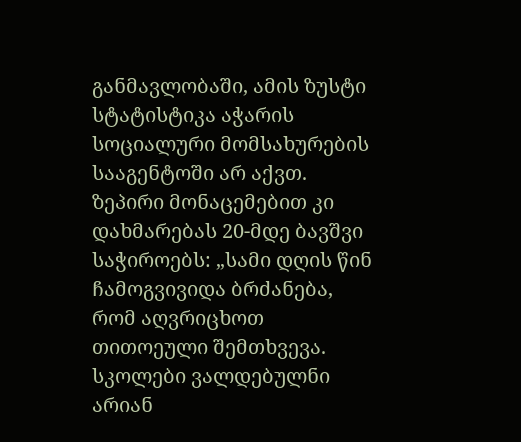განმავლობაში, ამის ზუსტი სტატისტიკა აჭარის სოციალური მომსახურების სააგენტოში არ აქვთ. ზეპირი მონაცემებით კი დახმარებას 20-მდე ბავშვი საჭიროებს: „სამი დღის წინ ჩამოგვივიდა ბრძანება, რომ აღვრიცხოთ თითოეული შემთხვევა. სკოლები ვალდებულნი არიან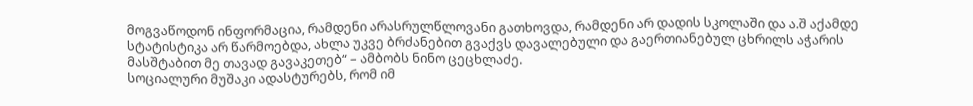მოგვაწოდონ ინფორმაცია, რამდენი არასრულწლოვანი გათხოვდა, რამდენი არ დადის სკოლაში და ა.შ აქამდე სტატისტიკა არ წარმოებდა, ახლა უკვე ბრძანებით გვაქვს დავალებული და გაერთიანებულ ცხრილს აჭარის მასშტაბით მე თავად გავაკეთებ“ – ამბობს ნინო ცეცხლაძე.
სოციალური მუშაკი ადასტურებს, რომ იმ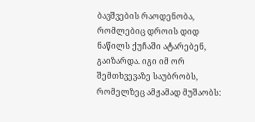ბავშვების რაოდენობა, რომლებიც დროის დიდ ნაწილს ქუჩაში ატარებენ, გაიზარდა. იგი იმ ორ შემთხვევაზე საუბრობს, რომელზეც ამჟამად მუშაობს: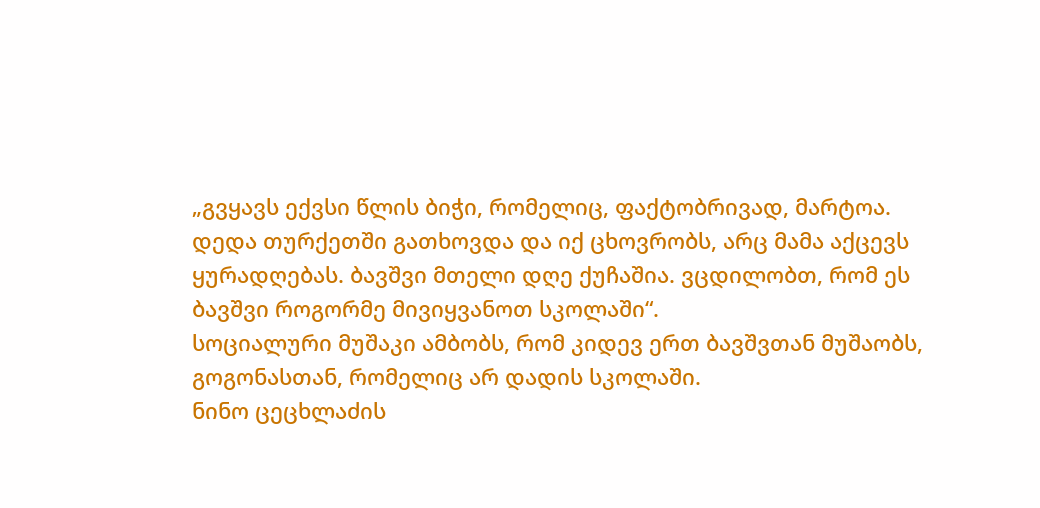„გვყავს ექვსი წლის ბიჭი, რომელიც, ფაქტობრივად, მარტოა. დედა თურქეთში გათხოვდა და იქ ცხოვრობს, არც მამა აქცევს ყურადღებას. ბავშვი მთელი დღე ქუჩაშია. ვცდილობთ, რომ ეს ბავშვი როგორმე მივიყვანოთ სკოლაში“.
სოციალური მუშაკი ამბობს, რომ კიდევ ერთ ბავშვთან მუშაობს, გოგონასთან, რომელიც არ დადის სკოლაში.
ნინო ცეცხლაძის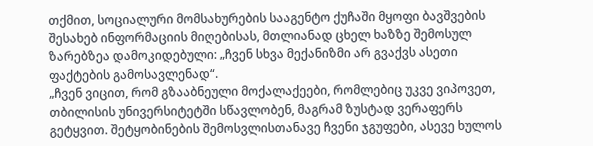თქმით, სოციალური მომსახურების სააგენტო ქუჩაში მყოფი ბავშვების შესახებ ინფორმაციის მიღებისას, მთლიანად ცხელ ხაზზე შემოსულ ზარებზეა დამოკიდებული: „ჩვენ სხვა მექანიზმი არ გვაქვს ასეთი ფაქტების გამოსავლენად“.
„ჩვენ ვიცით, რომ გზააბნეული მოქალაქეები, რომლებიც უკვე ვიპოვეთ, თბილისის უნივერსიტეტში სწავლობენ, მაგრამ ზუსტად ვერაფერს გეტყვით. შეტყობინების შემოსვლისთანავე ჩვენი ჯგუფები, ასევე ხულოს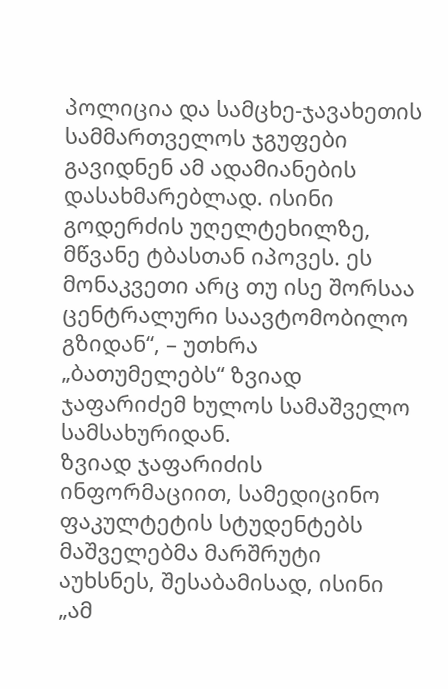პოლიცია და სამცხე-ჯავახეთის სამმართველოს ჯგუფები გავიდნენ ამ ადამიანების დასახმარებლად. ისინი გოდერძის უღელტეხილზე, მწვანე ტბასთან იპოვეს. ეს მონაკვეთი არც თუ ისე შორსაა ცენტრალური საავტომობილო გზიდან“, – უთხრა „ბათუმელებს“ ზვიად ჯაფარიძემ ხულოს სამაშველო სამსახურიდან.
ზვიად ჯაფარიძის ინფორმაციით, სამედიცინო ფაკულტეტის სტუდენტებს მაშველებმა მარშრუტი აუხსნეს, შესაბამისად, ისინი „ამ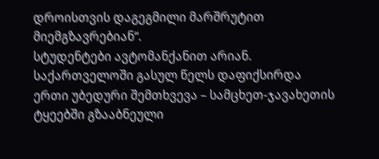დროისთვის დაგეგმილი მარშრუტით მიემგზავრებიან“.
სტუდენტები ავტომანქანით არიან.
საქართველოში გასულ წელს დაფიქსირდა ერთი უბედური შემთხვევა – სამცხეთ-ჯავახეთის ტყეებში გზააბნეული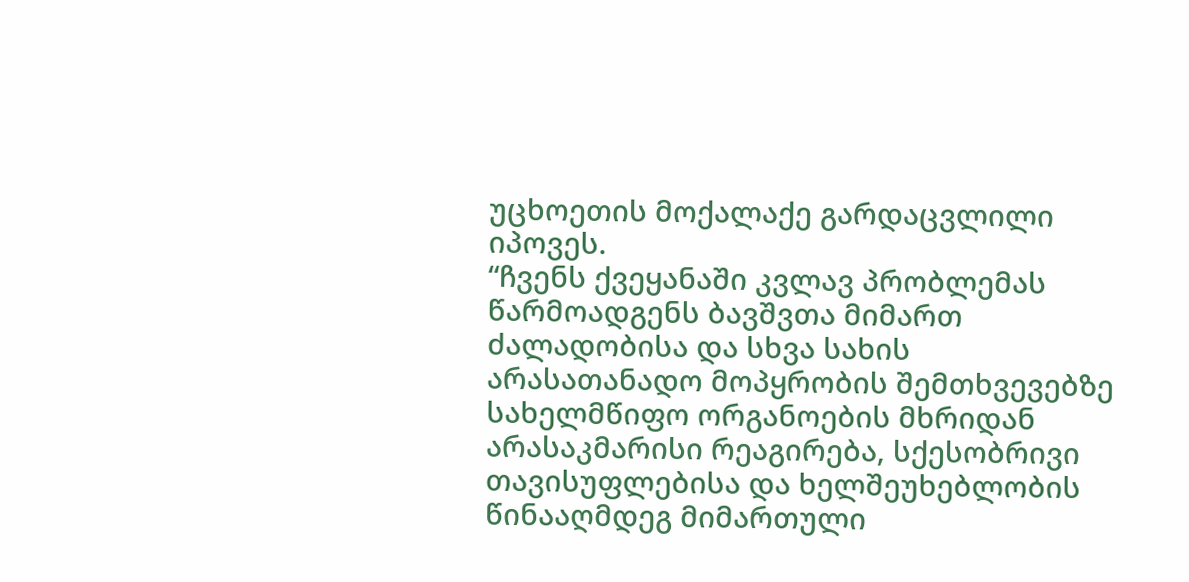უცხოეთის მოქალაქე გარდაცვლილი იპოვეს.
“ჩვენს ქვეყანაში კვლავ პრობლემას წარმოადგენს ბავშვთა მიმართ ძალადობისა და სხვა სახის არასათანადო მოპყრობის შემთხვევებზე სახელმწიფო ორგანოების მხრიდან არასაკმარისი რეაგირება, სქესობრივი თავისუფლებისა და ხელშეუხებლობის წინააღმდეგ მიმართული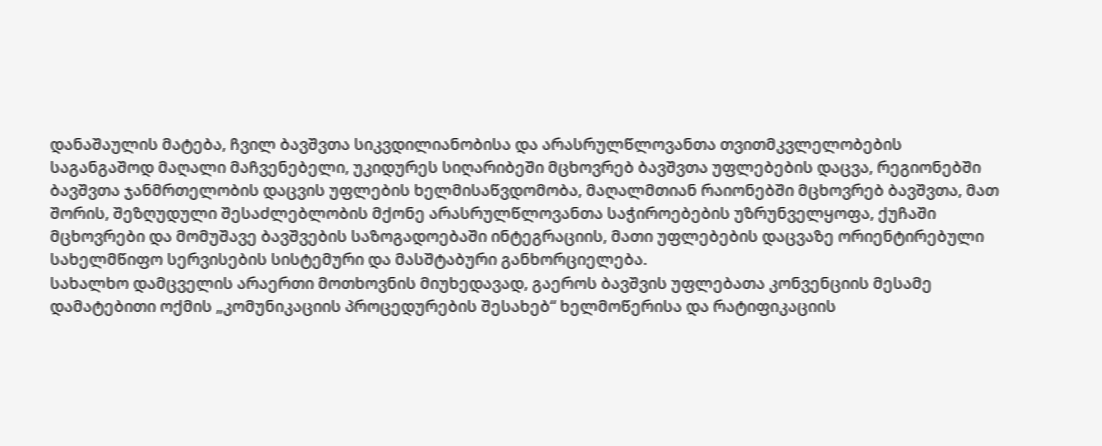დანაშაულის მატება, ჩვილ ბავშვთა სიკვდილიანობისა და არასრულწლოვანთა თვითმკვლელობების საგანგაშოდ მაღალი მაჩვენებელი, უკიდურეს სიღარიბეში მცხოვრებ ბავშვთა უფლებების დაცვა, რეგიონებში ბავშვთა ჯანმრთელობის დაცვის უფლების ხელმისაწვდომობა, მაღალმთიან რაიონებში მცხოვრებ ბავშვთა, მათ შორის, შეზღუდული შესაძლებლობის მქონე არასრულწლოვანთა საჭიროებების უზრუნველყოფა, ქუჩაში მცხოვრები და მომუშავე ბავშვების საზოგადოებაში ინტეგრაციის, მათი უფლებების დაცვაზე ორიენტირებული სახელმწიფო სერვისების სისტემური და მასშტაბური განხორციელება.
სახალხო დამცველის არაერთი მოთხოვნის მიუხედავად, გაეროს ბავშვის უფლებათა კონვენციის მესამე დამატებითი ოქმის „კომუნიკაციის პროცედურების შესახებ“ ხელმოწერისა და რატიფიკაციის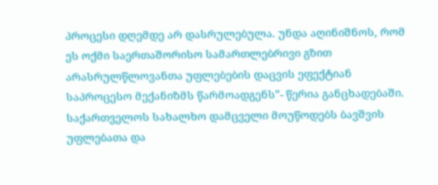პროცესი დღემდე არ დასრულებულა. უნდა აღინიშნოს, რომ ეს ოქმი საერთაშორისო სამართლებრივი გზით არასრულწლოვანთა უფლებების დაცვის ეფექტიან საპროცესო მექანიზმს წარმოადგენს”- წერია განცხადებაში.
საქართველოს სახალხო დამცველი მოუწოდებს ბავშვის უფლებათა და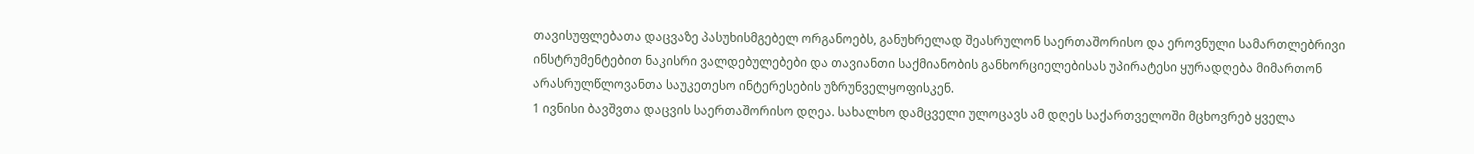თავისუფლებათა დაცვაზე პასუხისმგებელ ორგანოებს, განუხრელად შეასრულონ საერთაშორისო და ეროვნული სამართლებრივი ინსტრუმენტებით ნაკისრი ვალდებულებები და თავიანთი საქმიანობის განხორციელებისას უპირატესი ყურადღება მიმართონ არასრულწლოვანთა საუკეთესო ინტერესების უზრუნველყოფისკენ.
1 ივნისი ბავშვთა დაცვის საერთაშორისო დღეა. სახალხო დამცველი ულოცავს ამ დღეს საქართველოში მცხოვრებ ყველა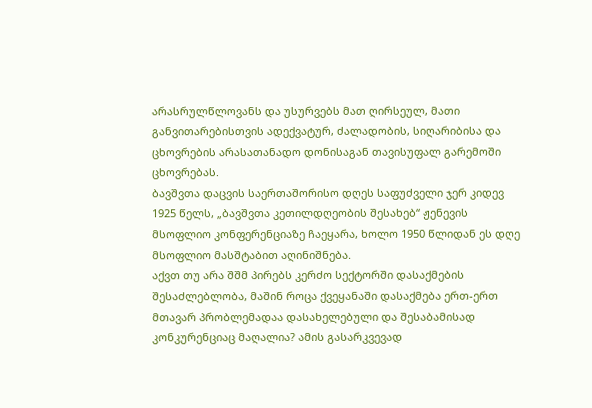არასრულწლოვანს და უსურვებს მათ ღირსეულ, მათი განვითარებისთვის ადექვატურ, ძალადობის, სიღარიბისა და ცხოვრების არასათანადო დონისაგან თავისუფალ გარემოში ცხოვრებას.
ბავშვთა დაცვის საერთაშორისო დღეს საფუძველი ჯერ კიდევ 1925 წელს, „ბავშვთა კეთილდღეობის შესახებ“ ჟენევის მსოფლიო კონფერენციაზე ჩაეყარა, ხოლო 1950 წლიდან ეს დღე მსოფლიო მასშტაბით აღინიშნება.
აქვთ თუ არა შშმ პირებს კერძო სექტორში დასაქმების შესაძლებლობა, მაშინ როცა ქვეყანაში დასაქმება ერთ-ერთ მთავარ პრობლემადაა დასახელებული და შესაბამისად კონკურენციაც მაღალია? ამის გასარკვევად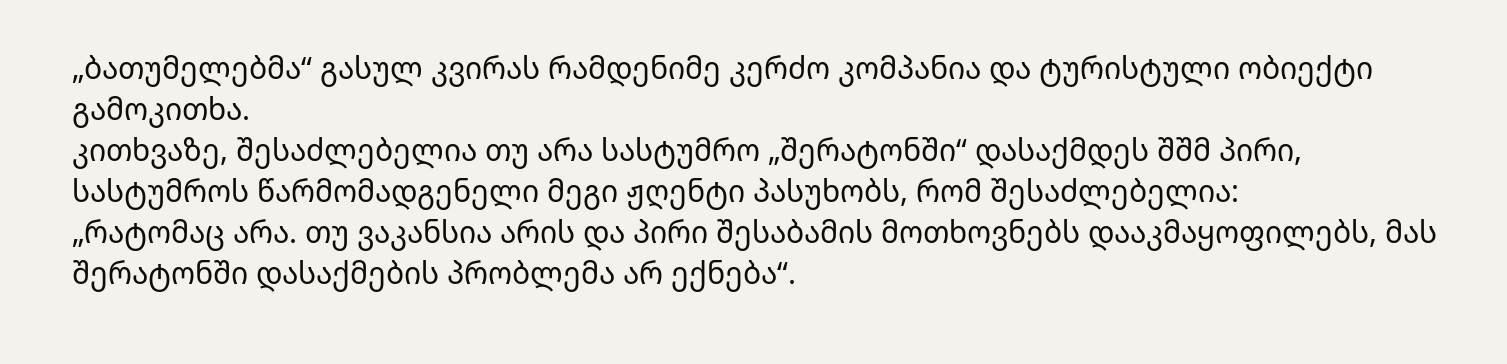„ბათუმელებმა“ გასულ კვირას რამდენიმე კერძო კომპანია და ტურისტული ობიექტი გამოკითხა.
კითხვაზე, შესაძლებელია თუ არა სასტუმრო „შერატონში“ დასაქმდეს შშმ პირი, სასტუმროს წარმომადგენელი მეგი ჟღენტი პასუხობს, რომ შესაძლებელია:
„რატომაც არა. თუ ვაკანსია არის და პირი შესაბამის მოთხოვნებს დააკმაყოფილებს, მას შერატონში დასაქმების პრობლემა არ ექნება“.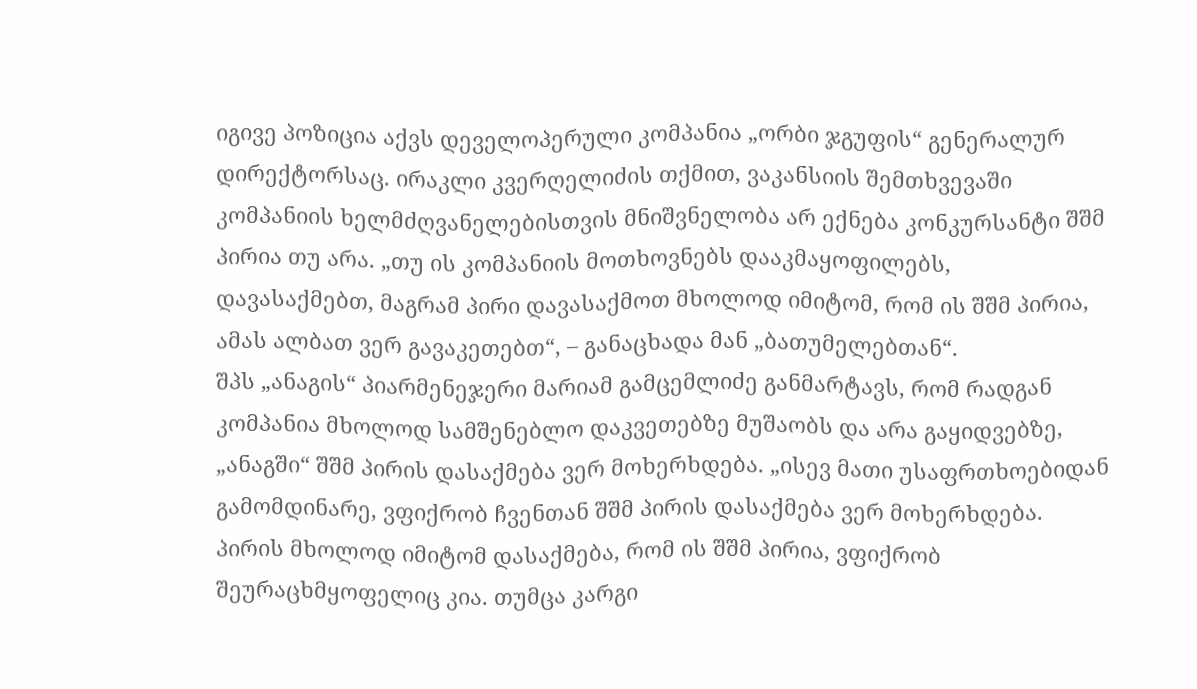იგივე პოზიცია აქვს დეველოპერული კომპანია „ორბი ჯგუფის“ გენერალურ დირექტორსაც. ირაკლი კვერღელიძის თქმით, ვაკანსიის შემთხვევაში კომპანიის ხელმძღვანელებისთვის მნიშვნელობა არ ექნება კონკურსანტი შშმ პირია თუ არა. „თუ ის კომპანიის მოთხოვნებს დააკმაყოფილებს, დავასაქმებთ, მაგრამ პირი დავასაქმოთ მხოლოდ იმიტომ, რომ ის შშმ პირია, ამას ალბათ ვერ გავაკეთებთ“, – განაცხადა მან „ბათუმელებთან“.
შპს „ანაგის“ პიარმენეჯერი მარიამ გამცემლიძე განმარტავს, რომ რადგან კომპანია მხოლოდ სამშენებლო დაკვეთებზე მუშაობს და არა გაყიდვებზე, „ანაგში“ შშმ პირის დასაქმება ვერ მოხერხდება. „ისევ მათი უსაფრთხოებიდან გამომდინარე, ვფიქრობ ჩვენთან შშმ პირის დასაქმება ვერ მოხერხდება. პირის მხოლოდ იმიტომ დასაქმება, რომ ის შშმ პირია, ვფიქრობ შეურაცხმყოფელიც კია. თუმცა კარგი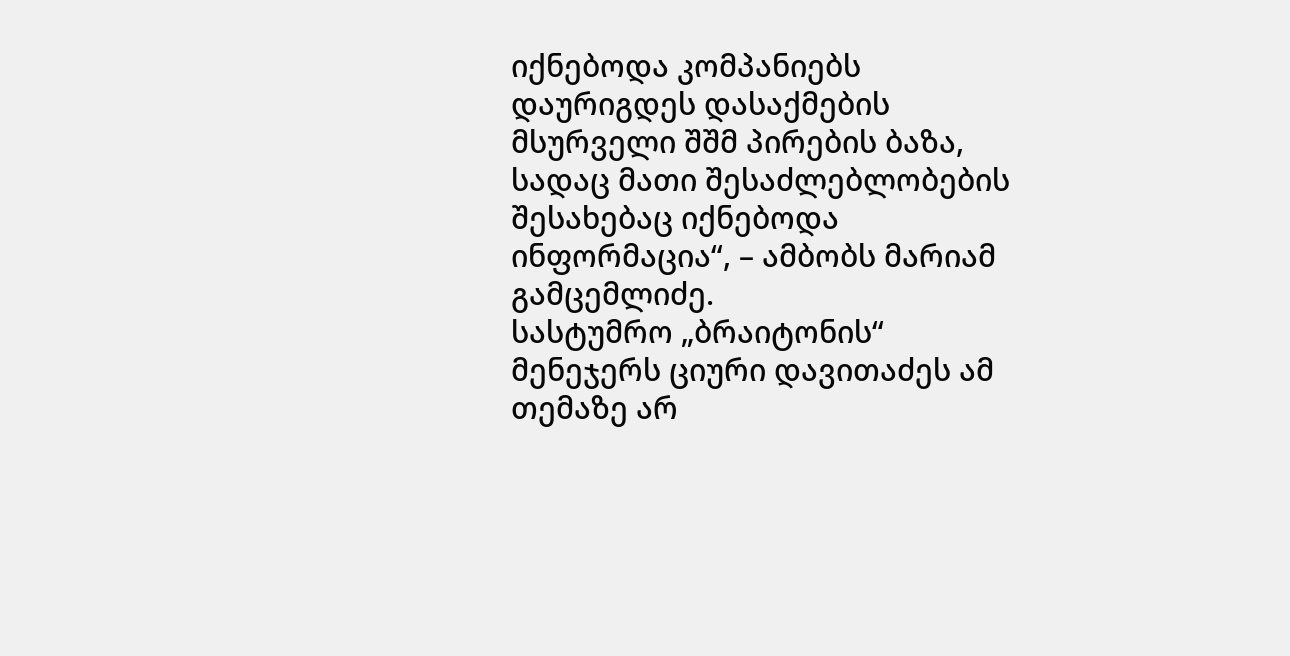იქნებოდა კომპანიებს დაურიგდეს დასაქმების მსურველი შშმ პირების ბაზა, სადაც მათი შესაძლებლობების შესახებაც იქნებოდა ინფორმაცია“, – ამბობს მარიამ გამცემლიძე.
სასტუმრო „ბრაიტონის“ მენეჯერს ციური დავითაძეს ამ თემაზე არ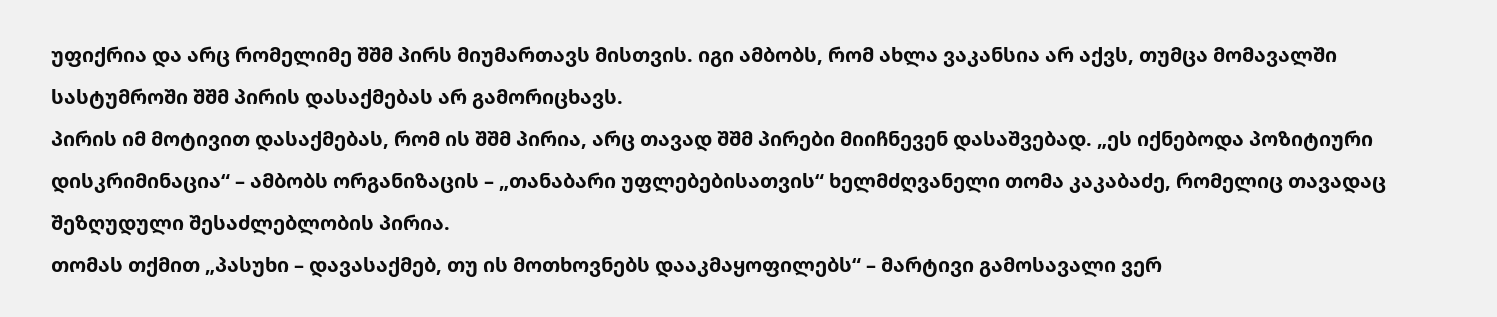უფიქრია და არც რომელიმე შშმ პირს მიუმართავს მისთვის. იგი ამბობს, რომ ახლა ვაკანსია არ აქვს, თუმცა მომავალში სასტუმროში შშმ პირის დასაქმებას არ გამორიცხავს.
პირის იმ მოტივით დასაქმებას, რომ ის შშმ პირია, არც თავად შშმ პირები მიიჩნევენ დასაშვებად. „ეს იქნებოდა პოზიტიური დისკრიმინაცია“ – ამბობს ორგანიზაცის – „თანაბარი უფლებებისათვის“ ხელმძღვანელი თომა კაკაბაძე, რომელიც თავადაც შეზღუდული შესაძლებლობის პირია.
თომას თქმით „პასუხი – დავასაქმებ, თუ ის მოთხოვნებს დააკმაყოფილებს“ – მარტივი გამოსავალი ვერ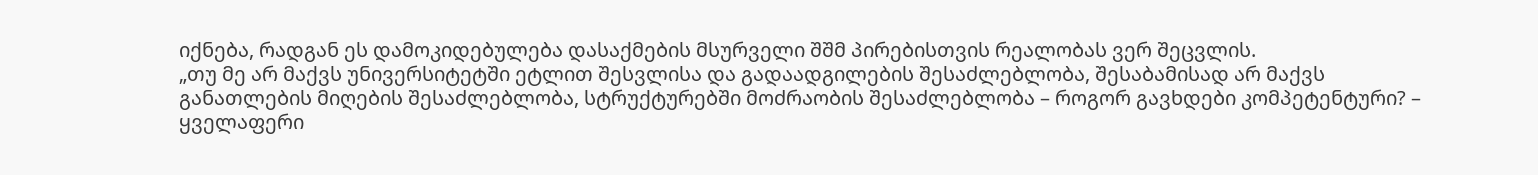იქნება, რადგან ეს დამოკიდებულება დასაქმების მსურველი შშმ პირებისთვის რეალობას ვერ შეცვლის.
„თუ მე არ მაქვს უნივერსიტეტში ეტლით შესვლისა და გადაადგილების შესაძლებლობა, შესაბამისად არ მაქვს განათლების მიღების შესაძლებლობა, სტრუქტურებში მოძრაობის შესაძლებლობა – როგორ გავხდები კომპეტენტური? – ყველაფერი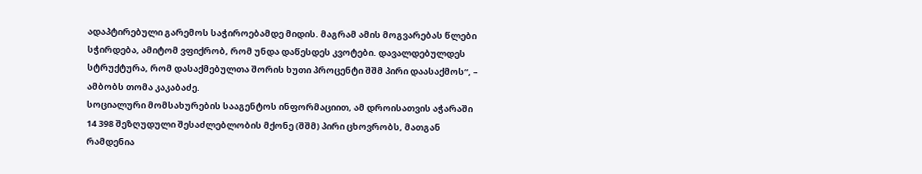ადაპტირებული გარემოს საჭიროებამდე მიდის. მაგრამ ამის მოგვარებას წლები სჭირდება, ამიტომ ვფიქრობ, რომ უნდა დაწესდეს კვოტები. დავალდებულდეს სტრუქტურა, რომ დასაქმებულთა შორის ხუთი პროცენტი შშმ პირი დაასაქმოს“, – ამბობს თომა კაკაბაძე.
სოციალური მომსახურების სააგენტოს ინფორმაციით, ამ დროისათვის აჭარაში 14 398 შეზღუდული შესაძლებლობის მქონე (შშმ) პირი ცხოვრობს, მათგან რამდენია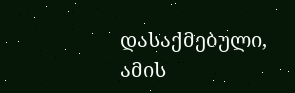დასაქმებული, ამის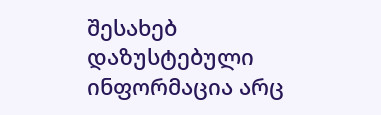შესახებ დაზუსტებული ინფორმაცია არც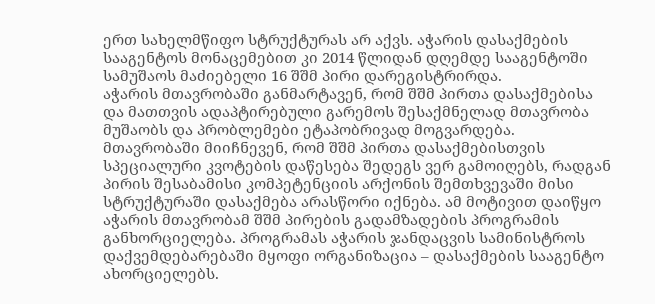ერთ სახელმწიფო სტრუქტურას არ აქვს. აჭარის დასაქმების სააგენტოს მონაცემებით კი 2014 წლიდან დღემდე სააგენტოში სამუშაოს მაძიებელი 16 შშმ პირი დარეგისტრირდა.
აჭარის მთავრობაში განმარტავენ, რომ შშმ პირთა დასაქმებისა და მათთვის ადაპტირებული გარემოს შესაქმნელად მთავრობა მუშაობს და პრობლემები ეტაპობრივად მოგვარდება. მთავრობაში მიიჩნევენ, რომ შშმ პირთა დასაქმებისთვის სპეციალური კვოტების დაწესება შედეგს ვერ გამოიღებს, რადგან პირის შესაბამისი კომპეტენციის არქონის შემთხვევაში მისი სტრუქტურაში დასაქმება არასწორი იქნება. ამ მოტივით დაიწყო აჭარის მთავრობამ შშმ პირების გადამზადების პროგრამის განხორციელება. პროგრამას აჭარის ჯანდაცვის სამინისტროს დაქვემდებარებაში მყოფი ორგანიზაცია – დასაქმების სააგენტო ახორციელებს.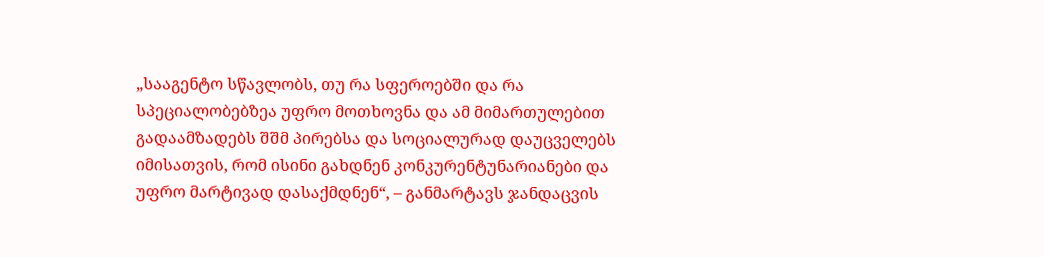„სააგენტო სწავლობს, თუ რა სფეროებში და რა სპეციალობებზეა უფრო მოთხოვნა და ამ მიმართულებით გადაამზადებს შშმ პირებსა და სოციალურად დაუცველებს იმისათვის, რომ ისინი გახდნენ კონკურენტუნარიანები და უფრო მარტივად დასაქმდნენ“, – განმარტავს ჯანდაცვის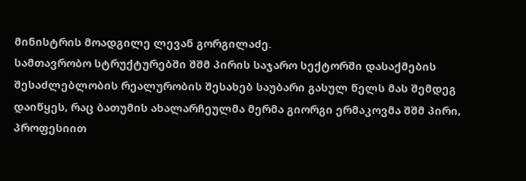მინისტრის მოადგილე ლევან გორგილაძე.
სამთავრობო სტრუქტურებში შშმ პირის საჯარო სექტორში დასაქმების შესაძლებლობის რეალურობის შესახებ საუბარი გასულ წელს მას შემდეგ დაიწყეს, რაც ბათუმის ახალარჩეულმა მერმა გიორგი ერმაკოვმა შშმ პირი, პროფესიით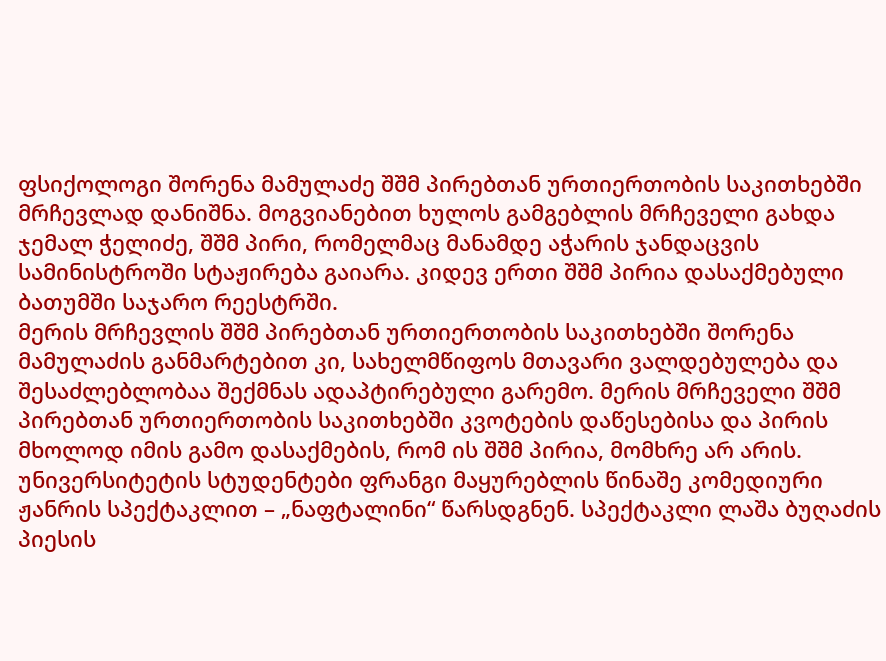ფსიქოლოგი შორენა მამულაძე შშმ პირებთან ურთიერთობის საკითხებში მრჩევლად დანიშნა. მოგვიანებით ხულოს გამგებლის მრჩეველი გახდა ჯემალ ჭელიძე, შშმ პირი, რომელმაც მანამდე აჭარის ჯანდაცვის სამინისტროში სტაჟირება გაიარა. კიდევ ერთი შშმ პირია დასაქმებული ბათუმში საჯარო რეესტრში.
მერის მრჩევლის შშმ პირებთან ურთიერთობის საკითხებში შორენა მამულაძის განმარტებით კი, სახელმწიფოს მთავარი ვალდებულება და შესაძლებლობაა შექმნას ადაპტირებული გარემო. მერის მრჩეველი შშმ პირებთან ურთიერთობის საკითხებში კვოტების დაწესებისა და პირის მხოლოდ იმის გამო დასაქმების, რომ ის შშმ პირია, მომხრე არ არის.
უნივერსიტეტის სტუდენტები ფრანგი მაყურებლის წინაშე კომედიური ჟანრის სპექტაკლით – „ნაფტალინი“ წარსდგნენ. სპექტაკლი ლაშა ბუღაძის პიესის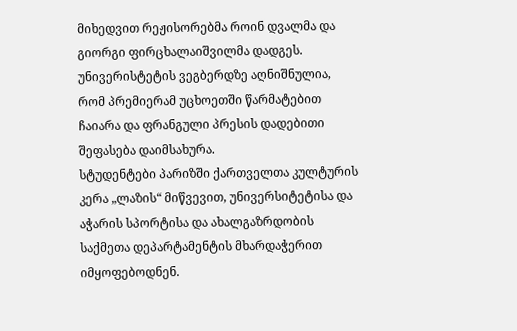მიხედვით რეჟისორებმა როინ დვალმა და გიორგი ფირცხალაიშვილმა დადგეს.
უნივერისტეტის ვეგბერდზე აღნიშნულია, რომ პრემიერამ უცხოეთში წარმატებით ჩაიარა და ფრანგული პრესის დადებითი შეფასება დაიმსახურა.
სტუდენტები პარიზში ქართველთა კულტურის კერა „ლაზის“ მიწვევით, უნივერსიტეტისა და აჭარის სპორტისა და ახალგაზრდობის საქმეთა დეპარტამენტის მხარდაჭერით იმყოფებოდნენ.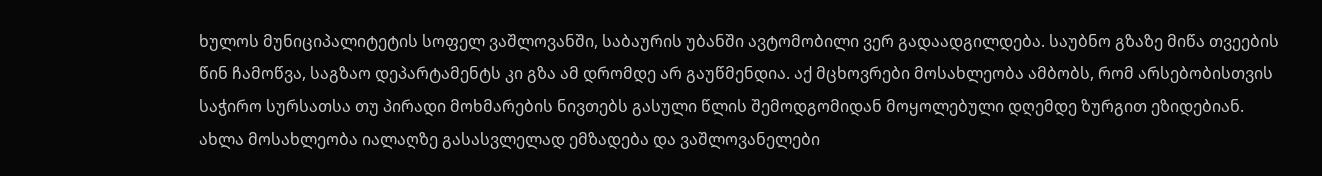ხულოს მუნიციპალიტეტის სოფელ ვაშლოვანში, საბაურის უბანში ავტომობილი ვერ გადაადგილდება. საუბნო გზაზე მიწა თვეების წინ ჩამოწვა, საგზაო დეპარტამენტს კი გზა ამ დრომდე არ გაუწმენდია. აქ მცხოვრები მოსახლეობა ამბობს, რომ არსებობისთვის საჭირო სურსათსა თუ პირადი მოხმარების ნივთებს გასული წლის შემოდგომიდან მოყოლებული დღემდე ზურგით ეზიდებიან. ახლა მოსახლეობა იალაღზე გასასვლელად ემზადება და ვაშლოვანელები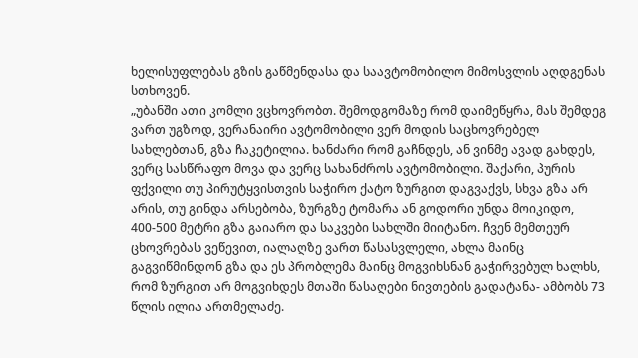ხელისუფლებას გზის გაწმენდასა და საავტომობილო მიმოსვლის აღდგენას სთხოვენ.
„უბანში ათი კომლი ვცხოვრობთ. შემოდგომაზე რომ დაიმეწყრა, მას შემდეგ ვართ უგზოდ, ვერანაირი ავტომობილი ვერ მოდის საცხოვრებელ სახლებთან, გზა ჩაკეტილია. ხანძარი რომ გაჩნდეს, ან ვინმე ავად გახდეს, ვერც სასწრაფო მოვა და ვერც სახანძროს ავტომობილი. შაქარი, პურის ფქვილი თუ პირუტყვისთვის საჭირო ქატო ზურგით დაგვაქვს, სხვა გზა არ არის, თუ გინდა არსებობა, ზურგზე ტომარა ან გოდორი უნდა მოიკიდო, 400-500 მეტრი გზა გაიარო და საკვები სახლში მიიტანო. ჩვენ მემთეურ ცხოვრებას ვეწევით, იალაღზე ვართ წასასვლელი, ახლა მაინც გაგვიწმინდონ გზა და ეს პრობლემა მაინც მოგვიხსნან გაჭირვებულ ხალხს, რომ ზურგით არ მოგვიხდეს მთაში წასაღები ნივთების გადატანა- ამბობს 73 წლის ილია ართმელაძე.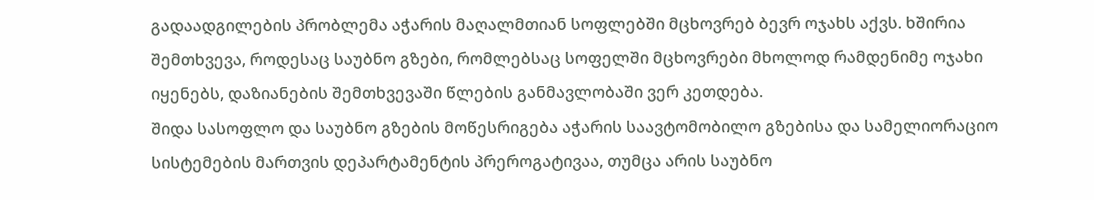გადაადგილების პრობლემა აჭარის მაღალმთიან სოფლებში მცხოვრებ ბევრ ოჯახს აქვს. ხშირია შემთხვევა, როდესაც საუბნო გზები, რომლებსაც სოფელში მცხოვრები მხოლოდ რამდენიმე ოჯახი იყენებს, დაზიანების შემთხვევაში წლების განმავლობაში ვერ კეთდება.
შიდა სასოფლო და საუბნო გზების მოწესრიგება აჭარის საავტომობილო გზებისა და სამელიორაციო სისტემების მართვის დეპარტამენტის პრეროგატივაა, თუმცა არის საუბნო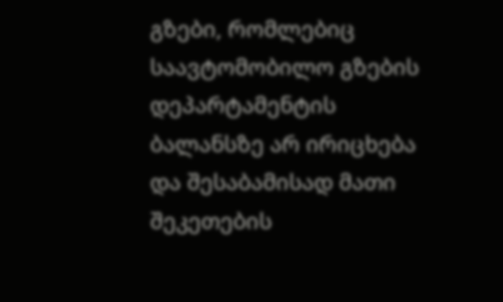გზები, რომლებიც საავტომობილო გზების დეპარტამენტის ბალანსზე არ ირიცხება და შესაბამისად მათი შეკეთების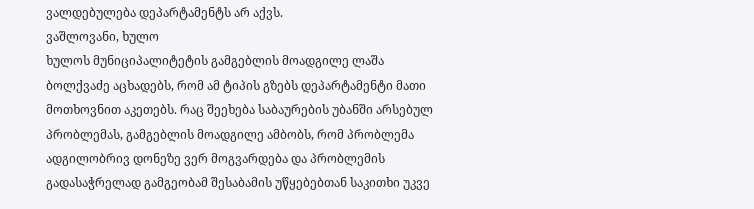ვალდებულება დეპარტამენტს არ აქვს.
ვაშლოვანი, ხულო
ხულოს მუნიციპალიტეტის გამგებლის მოადგილე ლაშა ბოლქვაძე აცხადებს, რომ ამ ტიპის გზებს დეპარტამენტი მათი მოთხოვნით აკეთებს. რაც შეეხება საბაურების უბანში არსებულ პრობლემას, გამგებლის მოადგილე ამბობს, რომ პრობლემა ადგილობრივ დონეზე ვერ მოგვარდება და პრობლემის გადასაჭრელად გამგეობამ შესაბამის უწყებებთან საკითხი უკვე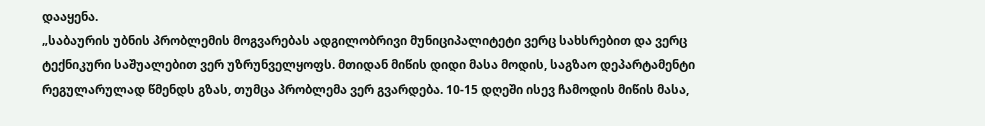დააყენა.
„საბაურის უბნის პრობლემის მოგვარებას ადგილობრივი მუნიციპალიტეტი ვერც სახსრებით და ვერც ტექნიკური საშუალებით ვერ უზრუნველყოფს. მთიდან მიწის დიდი მასა მოდის, საგზაო დეპარტამენტი რეგულარულად წმენდს გზას, თუმცა პრობლემა ვერ გვარდება. 10-15 დღეში ისევ ჩამოდის მიწის მასა,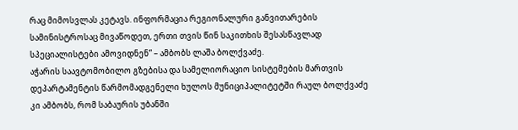რაც მიმოსვლას კეტავს. ინფორმაცია რეგიონალური განვითარების სამინისტროსაც მივაწოდეთ, ერთი თვის წინ საკითხის შესასწავლად სპეციალისტები ამოვიდნენ“ – ამბობს ლაშა ბოლქვაძე.
აჭარის საავტომობილო გზებისა და სამელიორაციო სისტემების მართვის დეპარტამენტის წარმომადგენელი ხულოს მუნიციპალიტეტში რაულ ბოლქვაძე კი ამბობს, რომ საბაურის უბანში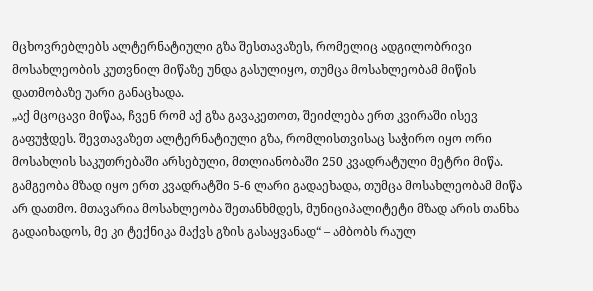მცხოვრებლებს ალტერნატიული გზა შესთავაზეს, რომელიც ადგილობრივი მოსახლეობის კუთვნილ მიწაზე უნდა გასულიყო, თუმცა მოსახლეობამ მიწის დათმობაზე უარი განაცხადა.
„აქ მცოცავი მიწაა, ჩვენ რომ აქ გზა გავაკეთოთ, შეიძლება ერთ კვირაში ისევ გაფუჭდეს. შევთავაზეთ ალტერნატიული გზა, რომლისთვისაც საჭირო იყო ორი მოსახლის საკუთრებაში არსებული, მთლიანობაში 250 კვადრატული მეტრი მიწა. გამგეობა მზად იყო ერთ კვადრატში 5-6 ლარი გადაეხადა, თუმცა მოსახლეობამ მიწა არ დათმო. მთავარია მოსახლეობა შეთანხმდეს, მუნიციპალიტეტი მზად არის თანხა გადაიხადოს, მე კი ტექნიკა მაქვს გზის გასაყვანად“ – ამბობს რაულ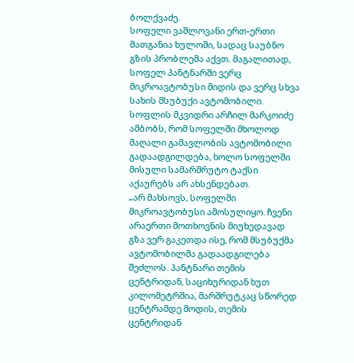ბოლქვაძე.
სოფელი ვაშლოვანი ერთ-ერთი მათგანია ხულოში, სადაც საუბნო გზის პრობლემა აქვთ. მაგალითად, სოფელ პანტნარში ვერც მიკროავტობუსი მიდის და ვერც სხვა სახის მსუბუქი ავტომობილი. სოფლის მკვიდრი არჩილ მარკოიძე ამბობს, რომ სოფელში მხოლოდ მაღალი გამავლობის ავტომობილი გადაადგილდება, ხოლო სოფელში მისული სამარშრუტო ტაქსი აქაურებს არ ახსენდებათ.
„არ მახსოვს, სოფელში მიკროავტობუსი ამოსულიყო. ჩვენი არაერთი მოთხოვნის მიუხედავად გზა ვერ გაკეთდა ისე, რომ მსუბუქმა ავტომობილმა გადაადგილება შეძლოს. პანტნარი თემის ცენტრიდან, საციხურიდან ხუთ კილომეტრშია, მარშრუტკაც სწორედ ცენტრამდე მოდის, თემის ცენტრიდან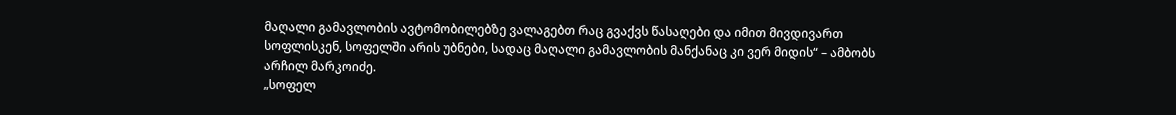მაღალი გამავლობის ავტომობილებზე ვალაგებთ რაც გვაქვს წასაღები და იმით მივდივართ სოფლისკენ, სოფელში არის უბნები, სადაც მაღალი გამავლობის მანქანაც კი ვერ მიდის“ – ამბობს არჩილ მარკოიძე.
„სოფელ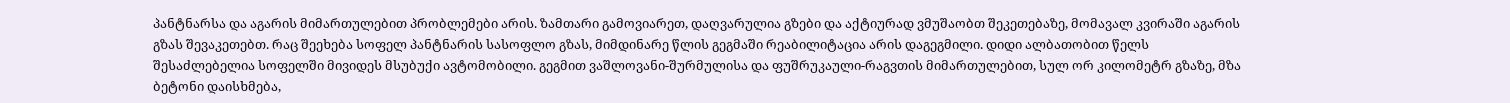პანტნარსა და აგარის მიმართულებით პრობლემები არის. ზამთარი გამოვიარეთ, დაღვარულია გზები და აქტიურად ვმუშაობთ შეკეთებაზე, მომავალ კვირაში აგარის გზას შევაკეთებთ. რაც შეეხება სოფელ პანტნარის სასოფლო გზას, მიმდინარე წლის გეგმაში რეაბილიტაცია არის დაგეგმილი. დიდი ალბათობით წელს შესაძლებელია სოფელში მივიდეს მსუბუქი ავტომობილი. გეგმით ვაშლოვანი-შურმულისა და ფუშრუკაული-რაგვთის მიმართულებით, სულ ორ კილომეტრ გზაზე, მზა ბეტონი დაისხმება,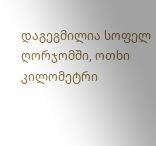დაგეგმილია სოფელ ღორჯომში, ოთხი კილომეტრი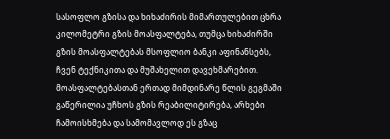სასოფლო გზისა და ხიხაძირის მიმართულებით ცხრა კილომეტრი გზის მოასფალტება, თუმცა ხიხაძირში გზის მოასფალტებას მსოფლიო ბანკი აფინანსებს, ჩვენ ტექნიკითა და მუშახელით დავეხმარებით. მოასფალტებასთან ერთად მიმდინარე წლის გეგმაში გაწერილია უჩხოს გზის რეაბილიტირება, არხები ჩამოისხმება და სამომავლოდ ეს გზაც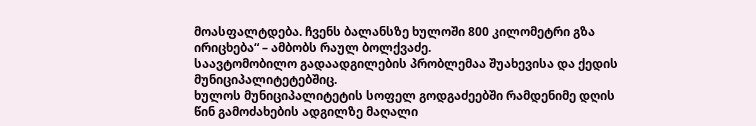მოასფალტდება. ჩვენს ბალანსზე ხულოში 800 კილომეტრი გზა ირიცხება“ – ამბობს რაულ ბოლქვაძე.
საავტომობილო გადაადგილების პრობლემაა შუახევისა და ქედის მუნიციპალიტეტებშიც.
ხულოს მუნიციპალიტეტის სოფელ გოდგაძეებში რამდენიმე დღის წინ გამოძახების ადგილზე მაღალი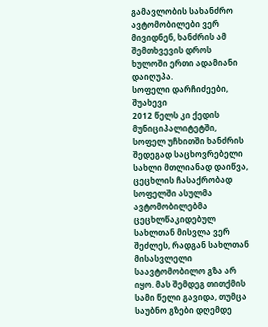გამავლობის სახანძრო ავტომობილები ვერ მივიდნენ, ხანძრის ამ შემთხვევის დროს ხულოში ერთი ადამიანი დაიღუპა.
სოფელი დარჩიძეები, შუახევი
2012 წელს კი ქედის მუნიციპალიტეტში, სოფელ უჩხითში ხანძრის შედეგად საცხოვრებელი სახლი მთლიანად დაიწვა, ცეცხლის ჩასაქრობად სოფელში ასულმა ავტომობილებმა ცეცხლწაკიდებულ სახლთან მისვლა ვერ შეძლეს, რადგან სახლთან მისასვლელი საავტომობილო გზა არ იყო. მას შემდეგ თითქმის სამი წელი გავიდა, თუმცა საუბნო გზები დღემდე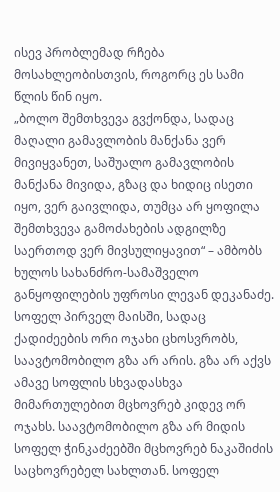ისევ პრობლემად რჩება მოსახლეობისთვის, როგორც ეს სამი წლის წინ იყო.
„ბოლო შემთხვევა გვქონდა, სადაც მაღალი გამავლობის მანქანა ვერ მივიყვანეთ, საშუალო გამავლობის მანქანა მივიდა, გზაც და ხიდიც ისეთი იყო, ვერ გაივლიდა, თუმცა არ ყოფილა შემთხვევა გამოძახების ადგილზე საერთოდ ვერ მივსულიყავით“ – ამბობს ხულოს სახანძრო-სამაშველო განყოფილების უფროსი ლევან დეკანაძე.
სოფელ პირველ მაისში, სადაც ქადიძეების ორი ოჯახი ცხოსვრობს, საავტომობილო გზა არ არის. გზა არ აქვს ამავე სოფლის სხვადასხვა მიმართულებით მცხოვრებ კიდევ ორ ოჯახს. საავტომობილო გზა არ მიდის სოფელ ჭინკაძეებში მცხოვრებ ნაკაშიძის საცხოვრებელ სახლთან. სოფელ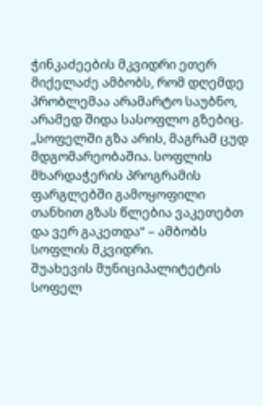ჭინკაძეების მკვიდრი ეთერ მიქელაძე ამბობს, რომ დღემდე პრობლემაა არამარტო საუბნო, არამედ შიდა სასოფლო გზებიც.
„სოფელში გზა არის, მაგრამ ცუდ მდგომარეობაშია. სოფლის მხარდაჭერის პროგრამის ფარგლებში გამოყოფილი თანხით გზას წლებია ვაკეთებთ და ვერ გაკეთდა“ – ამბობს სოფლის მკვიდრი.
შუახევის მუნიციპალიტეტის სოფელ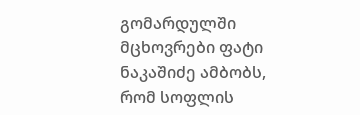გომარდულში მცხოვრები ფატი ნაკაშიძე ამბობს, რომ სოფლის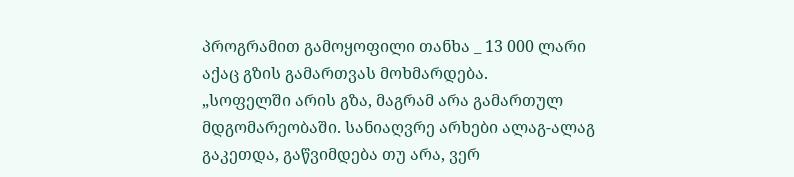პროგრამით გამოყოფილი თანხა _ 13 000 ლარი აქაც გზის გამართვას მოხმარდება.
„სოფელში არის გზა, მაგრამ არა გამართულ მდგომარეობაში. სანიაღვრე არხები ალაგ-ალაგ გაკეთდა, გაწვიმდება თუ არა, ვერ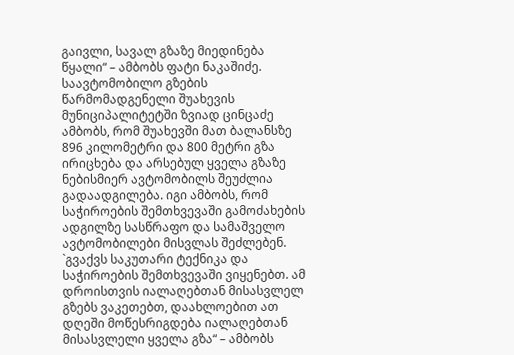გაივლი, სავალ გზაზე მიედინება წყალი“ – ამბობს ფატი ნაკაშიძე.
საავტომობილო გზების წარმომადგენელი შუახევის მუნიციპალიტეტში ზვიად ცინცაძე ამბობს, რომ შუახევში მათ ბალანსზე 896 კილომეტრი და 800 მეტრი გზა ირიცხება და არსებულ ყველა გზაზე ნებისმიერ ავტომობილს შეუძლია გადაადგილება. იგი ამბობს, რომ საჭიროების შემთხვევაში გამოძახების ადგილზე სასწრაფო და სამაშველო ავტომობილები მისვლას შეძლებენ.
`გვაქვს საკუთარი ტექნიკა და საჭიროების შემთხვევაში ვიყენებთ. ამ დროისთვის იალაღებთან მისასვლელ გზებს ვაკეთებთ, დაახლოებით ათ დღეში მოწესრიგდება იალაღებთან მისასვლელი ყველა გზა“ – ამბობს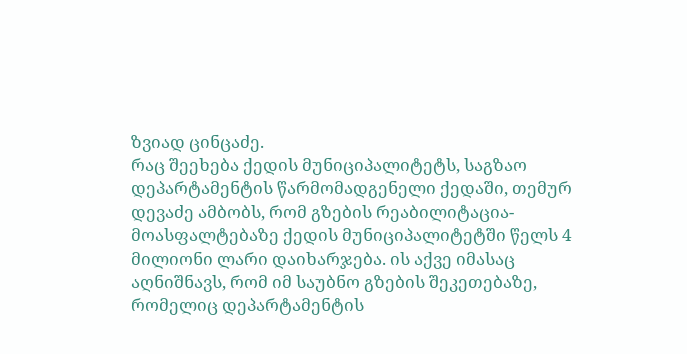ზვიად ცინცაძე.
რაც შეეხება ქედის მუნიციპალიტეტს, საგზაო დეპარტამენტის წარმომადგენელი ქედაში, თემურ დევაძე ამბობს, რომ გზების რეაბილიტაცია-მოასფალტებაზე ქედის მუნიციპალიტეტში წელს 4 მილიონი ლარი დაიხარჯება. ის აქვე იმასაც აღნიშნავს, რომ იმ საუბნო გზების შეკეთებაზე, რომელიც დეპარტამენტის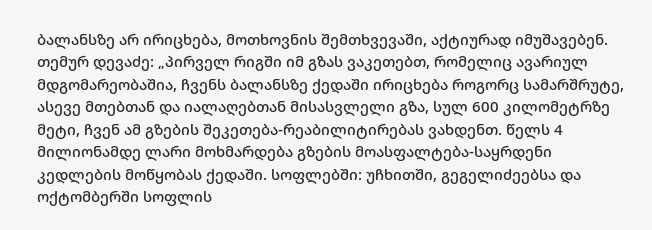ბალანსზე არ ირიცხება, მოთხოვნის შემთხვევაში, აქტიურად იმუშავებენ.
თემურ დევაძე: „პირველ რიგში იმ გზას ვაკეთებთ, რომელიც ავარიულ მდგომარეობაშია, ჩვენს ბალანსზე ქედაში ირიცხება როგორც სამარშრუტე, ასევე მთებთან და იალაღებთან მისასვლელი გზა, სულ 600 კილომეტრზე მეტი, ჩვენ ამ გზების შეკეთება-რეაბილიტირებას ვახდენთ. წელს 4 მილიონამდე ლარი მოხმარდება გზების მოასფალტება-საყრდენი კედლების მოწყობას ქედაში. სოფლებში: უჩხითში, გეგელიძეებსა და ოქტომბერში სოფლის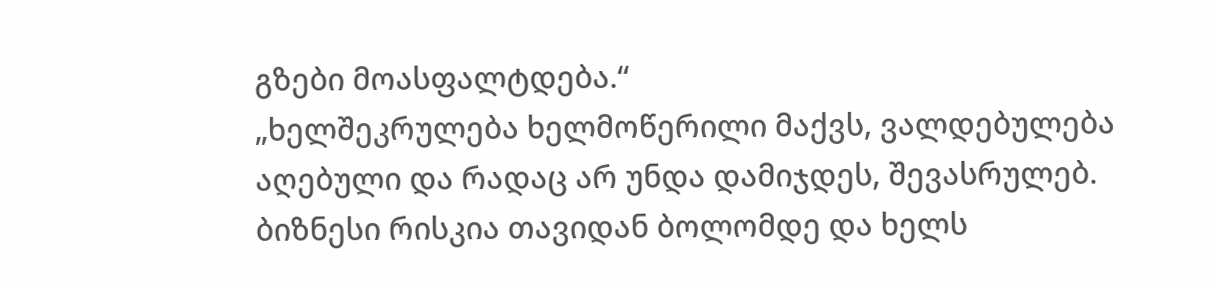გზები მოასფალტდება.“
„ხელშეკრულება ხელმოწერილი მაქვს, ვალდებულება აღებული და რადაც არ უნდა დამიჯდეს, შევასრულებ. ბიზნესი რისკია თავიდან ბოლომდე და ხელს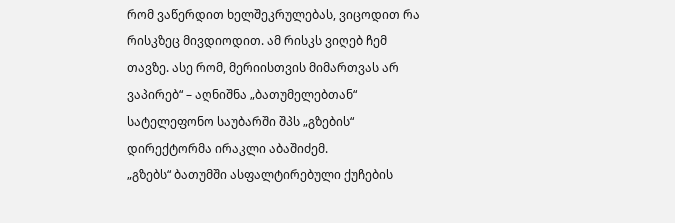რომ ვაწერდით ხელშეკრულებას, ვიცოდით რა რისკზეც მივდიოდით. ამ რისკს ვიღებ ჩემ თავზე. ასე რომ, მერიისთვის მიმართვას არ ვაპირებ“ – აღნიშნა „ბათუმელებთან“ სატელეფონო საუბარში შპს „გზების“ დირექტორმა ირაკლი აბაშიძემ.
„გზებს“ ბათუმში ასფალტირებული ქუჩების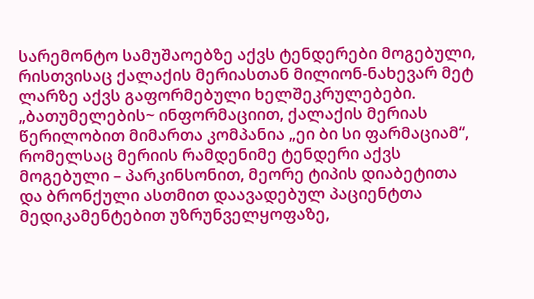სარემონტო სამუშაოებზე აქვს ტენდერები მოგებული, რისთვისაც ქალაქის მერიასთან მილიონ-ნახევარ მეტ ლარზე აქვს გაფორმებული ხელშეკრულებები.
„ბათუმელების~ ინფორმაციით, ქალაქის მერიას წერილობით მიმართა კომპანია „ეი ბი სი ფარმაციამ“, რომელსაც მერიის რამდენიმე ტენდერი აქვს მოგებული – პარკინსონით, მეორე ტიპის დიაბეტითა და ბრონქული ასთმით დაავადებულ პაციენტთა მედიკამენტებით უზრუნველყოფაზე,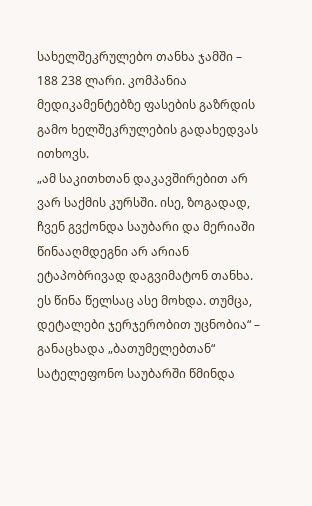სახელშეკრულებო თანხა ჯამში – 188 238 ლარი. კომპანია მედიკამენტებზე ფასების გაზრდის გამო ხელშეკრულების გადახედვას ითხოვს.
„ამ საკითხთან დაკავშირებით არ ვარ საქმის კურსში. ისე, ზოგადად, ჩვენ გვქონდა საუბარი და მერიაში წინააღმდეგნი არ არიან ეტაპობრივად დაგვიმატონ თანხა. ეს წინა წელსაც ასე მოხდა. თუმცა, დეტალები ჯერჯერობით უცნობია“ – განაცხადა „ბათუმელებთან“ სატელეფონო საუბარში წმინდა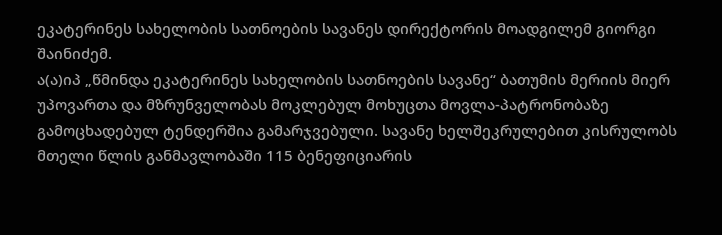ეკატერინეს სახელობის სათნოების სავანეს დირექტორის მოადგილემ გიორგი შაინიძემ.
ა(ა)იპ „წმინდა ეკატერინეს სახელობის სათნოების სავანე“ ბათუმის მერიის მიერ უპოვართა და მზრუნველობას მოკლებულ მოხუცთა მოვლა-პატრონობაზე გამოცხადებულ ტენდერშია გამარჯვებული. სავანე ხელშეკრულებით კისრულობს მთელი წლის განმავლობაში 115 ბენეფიციარის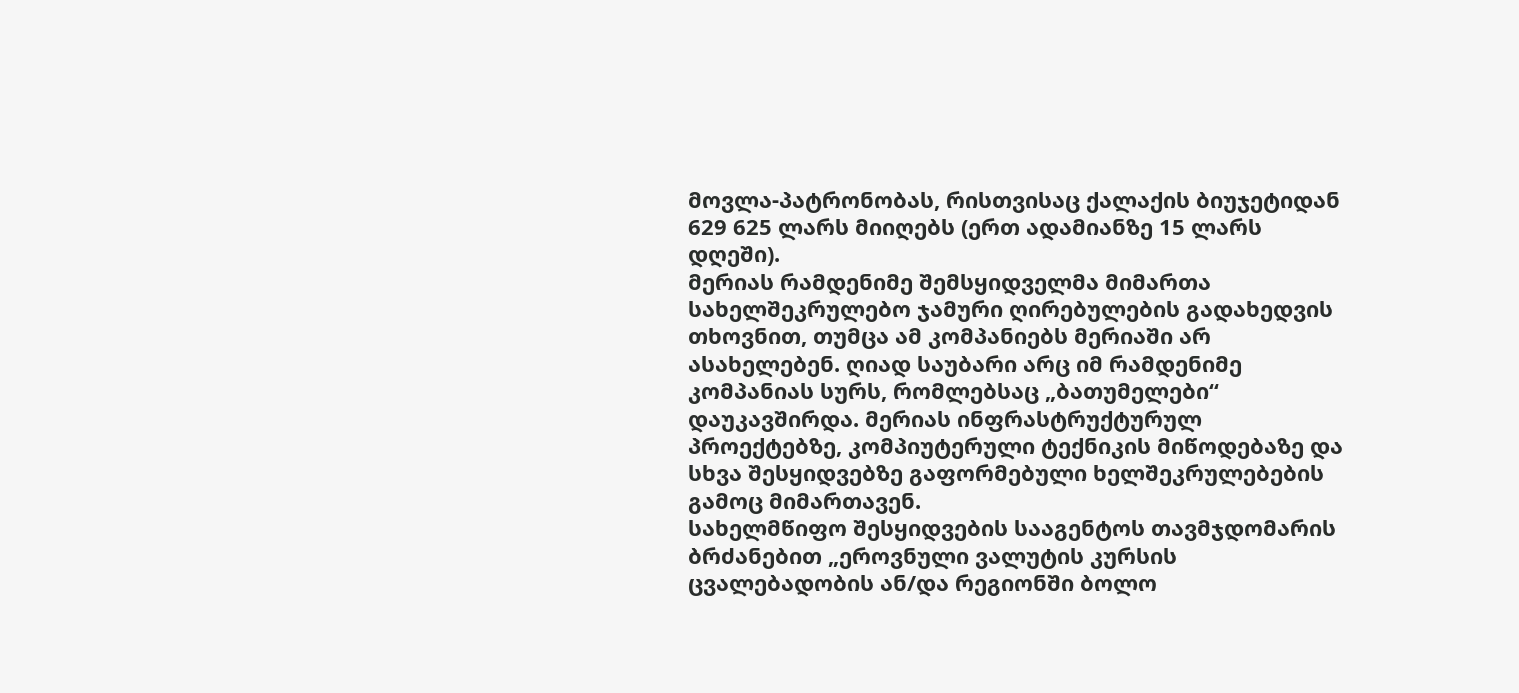მოვლა-პატრონობას, რისთვისაც ქალაქის ბიუჯეტიდან 629 625 ლარს მიიღებს (ერთ ადამიანზე 15 ლარს დღეში).
მერიას რამდენიმე შემსყიდველმა მიმართა სახელშეკრულებო ჯამური ღირებულების გადახედვის თხოვნით, თუმცა ამ კომპანიებს მერიაში არ ასახელებენ. ღიად საუბარი არც იმ რამდენიმე კომპანიას სურს, რომლებსაც „ბათუმელები“ დაუკავშირდა. მერიას ინფრასტრუქტურულ პროექტებზე, კომპიუტერული ტექნიკის მიწოდებაზე და სხვა შესყიდვებზე გაფორმებული ხელშეკრულებების გამოც მიმართავენ.
სახელმწიფო შესყიდვების სააგენტოს თავმჯდომარის ბრძანებით „ეროვნული ვალუტის კურსის ცვალებადობის ან/და რეგიონში ბოლო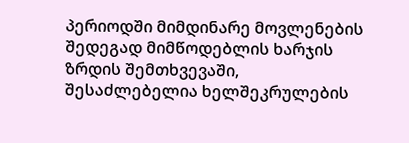პერიოდში მიმდინარე მოვლენების შედეგად მიმწოდებლის ხარჯის ზრდის შემთხვევაში, შესაძლებელია ხელშეკრულების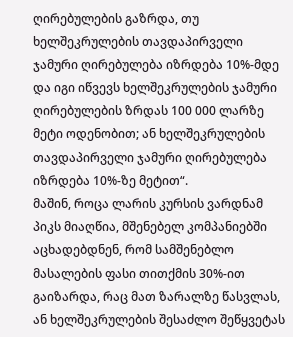ღირებულების გაზრდა, თუ ხელშეკრულების თავდაპირველი ჯამური ღირებულება იზრდება 10%-მდე და იგი იწვევს ხელშეკრულების ჯამური ღირებულების ზრდას 100 000 ლარზე მეტი ოდენობით; ან ხელშეკრულების თავდაპირველი ჯამური ღირებულება იზრდება 10%-ზე მეტით“.
მაშინ, როცა ლარის კურსის ვარდნამ პიკს მიაღწია, მშენებელ კომპანიებში აცხადებდნენ, რომ სამშენებლო მასალების ფასი თითქმის 30%-ით გაიზარდა, რაც მათ ზარალზე წასვლას, ან ხელშეკრულების შესაძლო შეწყვეტას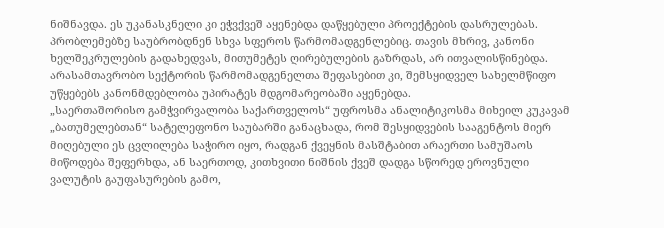ნიშნავდა. ეს უკანასკნელი კი ეჭვქვეშ აყენებდა დაწყებული პროექტების დასრულებას. პრობლემებზე საუბრობდნენ სხვა სფეროს წარმომადგენლებიც. თავის მხრივ, კანონი ხელშეკრულების გადახედვას, მითუმეტეს ღირებულების გაზრდას, არ ითვალისწინებდა. არასამთავრობო სექტორის წარმომადგენელთა შეფასებით კი, შემსყიდველ სახელმწიფო უწყებებს კანონმდებლობა უპირატეს მდგომარეობაში აყენებდა.
„საერთაშორისო გამჭვირვალობა საქართველოს“ უფროსმა ანალიტიკოსმა მიხეილ კუკავამ „ბათუმელებთან“ სატელეფონო საუბარში განაცხადა, რომ შესყიდვების სააგენტოს მიერ მიღებული ეს ცვლილება საჭირო იყო, რადგან ქვეყნის მასშტაბით არაერთი სამუშაოს მიწოდება შეფერხდა, ან საერთოდ, კითხვითი ნიშნის ქვეშ დადგა სწორედ ეროვნული ვალუტის გაუფასურების გამო,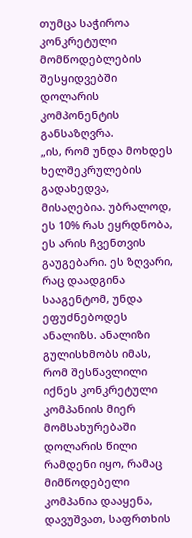თუმცა საჭიროა კონკრეტული მომწოდებლების შესყიდვებში დოლარის კომპონენტის განსაზღვრა.
„ის, რომ უნდა მოხდეს ხელშეკრულების გადახედვა, მისაღებია. უბრალოდ, ეს 10% რას ეყრდნობა, ეს არის ჩვენთვის გაუგებარი. ეს ზღვარი, რაც დაადგინა სააგენტომ, უნდა ეფუძნებოდეს ანალიზს. ანალიზი გულისხმობს იმას, რომ შესწავლილი იქნეს კონკრეტული კომპანიის მიერ მომსახურებაში დოლარის წილი რამდენი იყო, რამაც მიმწოდებელი კომპანია დააყენა, დავუშვათ, საფრთხის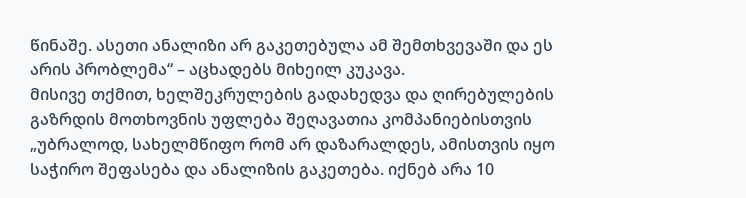წინაშე. ასეთი ანალიზი არ გაკეთებულა ამ შემთხვევაში და ეს არის პრობლემა“ – აცხადებს მიხეილ კუკავა.
მისივე თქმით, ხელშეკრულების გადახედვა და ღირებულების გაზრდის მოთხოვნის უფლება შეღავათია კომპანიებისთვის „უბრალოდ, სახელმწიფო რომ არ დაზარალდეს, ამისთვის იყო საჭირო შეფასება და ანალიზის გაკეთება. იქნებ არა 10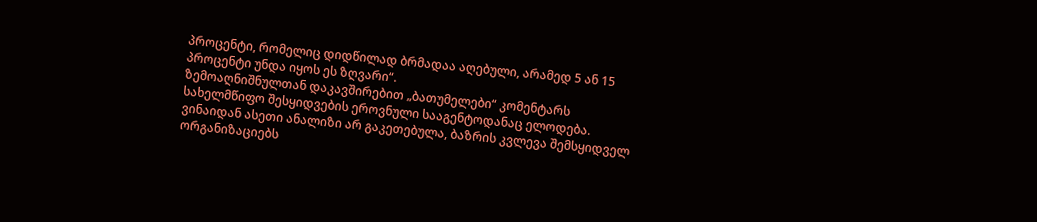პროცენტი, რომელიც დიდწილად ბრმადაა აღებული, არამედ 5 ან 15 პროცენტი უნდა იყოს ეს ზღვარი“.
ზემოაღნიშნულთან დაკავშირებით „ბათუმელები“ კომენტარს სახელმწიფო შესყიდვების ეროვნული სააგენტოდანაც ელოდება.
ვინაიდან ასეთი ანალიზი არ გაკეთებულა, ბაზრის კვლევა შემსყიდველ ორგანიზაციებს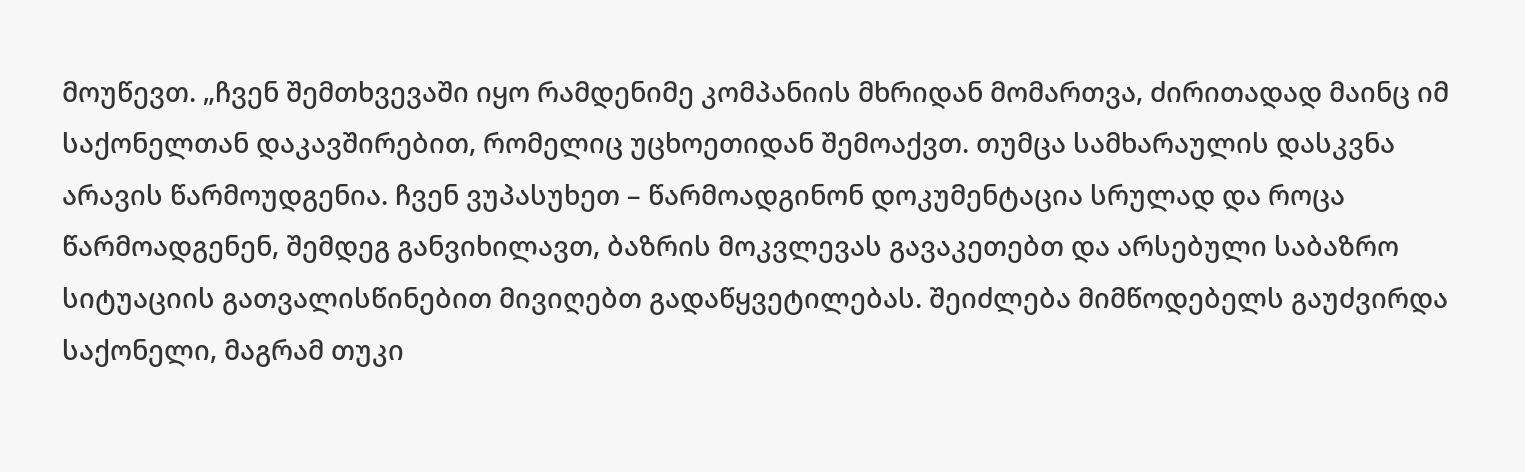მოუწევთ. „ჩვენ შემთხვევაში იყო რამდენიმე კომპანიის მხრიდან მომართვა, ძირითადად მაინც იმ საქონელთან დაკავშირებით, რომელიც უცხოეთიდან შემოაქვთ. თუმცა სამხარაულის დასკვნა არავის წარმოუდგენია. ჩვენ ვუპასუხეთ – წარმოადგინონ დოკუმენტაცია სრულად და როცა წარმოადგენენ, შემდეგ განვიხილავთ, ბაზრის მოკვლევას გავაკეთებთ და არსებული საბაზრო სიტუაციის გათვალისწინებით მივიღებთ გადაწყვეტილებას. შეიძლება მიმწოდებელს გაუძვირდა საქონელი, მაგრამ თუკი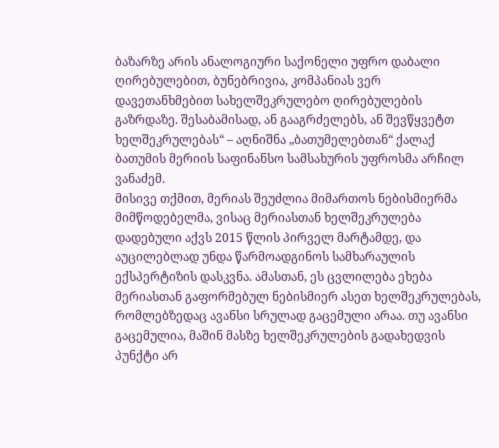ბაზარზე არის ანალოგიური საქონელი უფრო დაბალი ღირებულებით, ბუნებრივია, კომპანიას ვერ დავეთანხმებით სახელშეკრულებო ღირებულების გაზრდაზე. შესაბამისად, ან გააგრძელებს, ან შევწყვეტთ ხელშეკრულებას“ – აღნიშნა „ბათუმელებთან“ ქალაქ ბათუმის მერიის საფინანსო სამსახურის უფროსმა არჩილ ვანაძემ.
მისივე თქმით, მერიას შეუძლია მიმართოს ნებისმიერმა მიმწოდებელმა, ვისაც მერიასთან ხელშეკრულება დადებული აქვს 2015 წლის პირველ მარტამდე, და აუცილებლად უნდა წარმოადგინოს სამხარაულის ექსპერტიზის დასკვნა. ამასთან, ეს ცვლილება ეხება მერიასთან გაფორმებულ ნებისმიერ ასეთ ხელშეკრულებას, რომლებზედაც ავანსი სრულად გაცემული არაა. თუ ავანსი გაცემულია, მაშინ მასზე ხელშეკრულების გადახედვის პუნქტი არ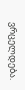ვრცელდება.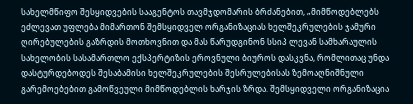სახელმწიფო შესყიდვების სააგენტოს თავმჯდომარის ბრძანებით, „მიმწოდებლებს ეძლევათ უფლება მიმართონ შემსყიდველ ორგანიზაციას ხელშეკრულების ჯამური ღირებულების გაზრდის მოთხოვნით და მას წარუდგინონ სსიპ ლევან სამხარაულის სახელობის სასამართლო ექსპერტიზის ეროვნული ბიუროს დასკვნა, რომლითაც უნდა დასტურდებოდეს შესაბამისი ხელშეკრულების შესრულებისას ზემოაღნიშნული გარემოებებით გამოწვეული მიმწოდებლის ხარჯის ზრდა. შემსყიდველი ორგანიზაცია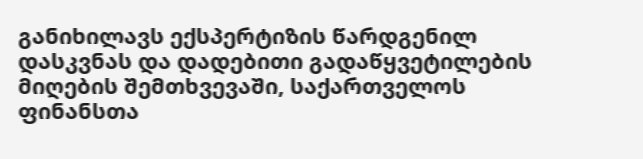განიხილავს ექსპერტიზის წარდგენილ დასკვნას და დადებითი გადაწყვეტილების მიღების შემთხვევაში, საქართველოს ფინანსთა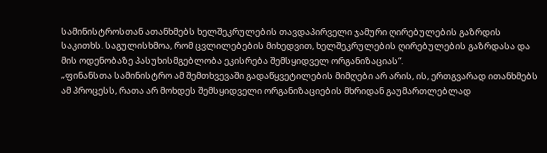სამინისტროსთან ათანხმებს ხელშეკრულების თავდაპირველი ჯამური ღირებულების გაზრდის საკითხს. საგულისხმოა, რომ ცვლილებების მიხედვით, ხელშეკრულების ღირებულების გაზრდასა და მის ოდენობაზე პასუხისმგებლობა ეკისრება შემსყიდველ ორგანიზაციას“.
„ფინანსთა სამინისტრო ამ შემთხვევაში გადაწყვეტილების მიმღები არ არის, ის, ერთგვარად ითანხმებს ამ პროცესს, რათა არ მოხდეს შემსყიდველი ორგანიზაციების მხრიდან გაუმართლებლად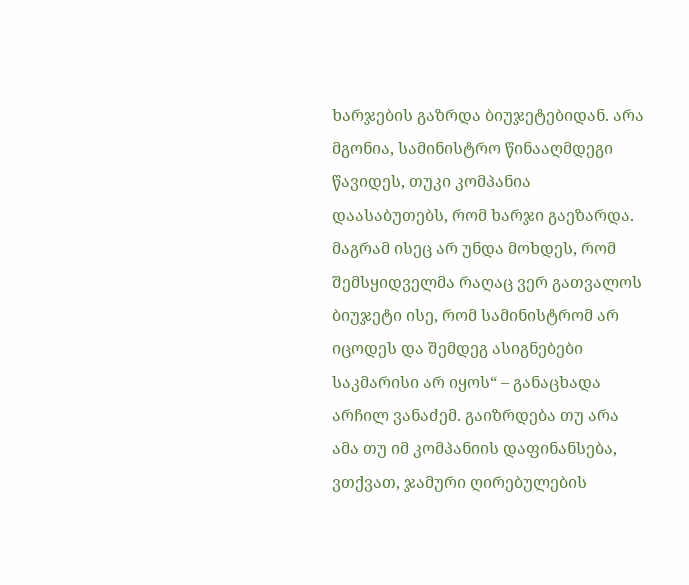ხარჯების გაზრდა ბიუჯეტებიდან. არა მგონია, სამინისტრო წინააღმდეგი წავიდეს, თუკი კომპანია დაასაბუთებს, რომ ხარჯი გაეზარდა. მაგრამ ისეც არ უნდა მოხდეს, რომ შემსყიდველმა რაღაც ვერ გათვალოს ბიუჯეტი ისე, რომ სამინისტრომ არ იცოდეს და შემდეგ ასიგნებები საკმარისი არ იყოს“ – განაცხადა არჩილ ვანაძემ. გაიზრდება თუ არა ამა თუ იმ კომპანიის დაფინანსება, ვთქვათ, ჯამური ღირებულების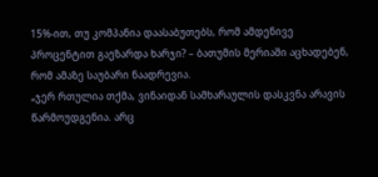15%-ით, თუ კომპანია დაასაბუთებს, რომ ამდენივე პროცენტით გაეზარდა ხარჯი? – ბათუმის მერიაში აცხადებენ, რომ ამაზე საუბარი ნაადრევია.
„ჯერ რთულია თქმა, ვინაიდან სამხარაულის დასკვნა არავის წარმოუდგენია. არც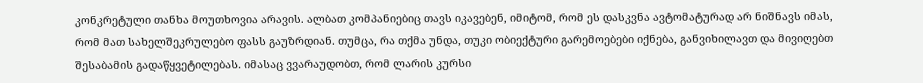კონკრეტული თანხა მოუთხოვია არავის. ალბათ კომპანიებიც თავს იკავებენ, იმიტომ, რომ ეს დასკვნა ავტომატურად არ ნიშნავს იმას, რომ მათ სახელშეკრულებო ფასს გაუზრდიან. თუმცა, რა თქმა უნდა, თუკი ობიექტური გარემოებები იქნება, განვიხილავთ და მივიღებთ შესაბამის გადაწყვეტილებას. იმასაც ვვარაუდობთ, რომ ლარის კურსი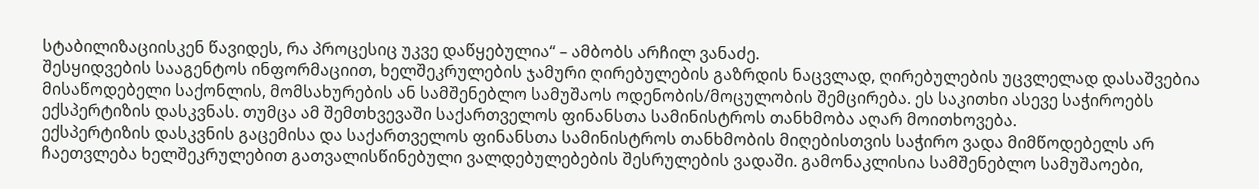სტაბილიზაციისკენ წავიდეს, რა პროცესიც უკვე დაწყებულია“ – ამბობს არჩილ ვანაძე.
შესყიდვების სააგენტოს ინფორმაციით, ხელშეკრულების ჯამური ღირებულების გაზრდის ნაცვლად, ღირებულების უცვლელად დასაშვებია მისაწოდებელი საქონლის, მომსახურების ან სამშენებლო სამუშაოს ოდენობის/მოცულობის შემცირება. ეს საკითხი ასევე საჭიროებს ექსპერტიზის დასკვნას. თუმცა ამ შემთხვევაში საქართველოს ფინანსთა სამინისტროს თანხმობა აღარ მოითხოვება.
ექსპერტიზის დასკვნის გაცემისა და საქართველოს ფინანსთა სამინისტროს თანხმობის მიღებისთვის საჭირო ვადა მიმწოდებელს არ ჩაეთვლება ხელშეკრულებით გათვალისწინებული ვალდებულებების შესრულების ვადაში. გამონაკლისია სამშენებლო სამუშაოები,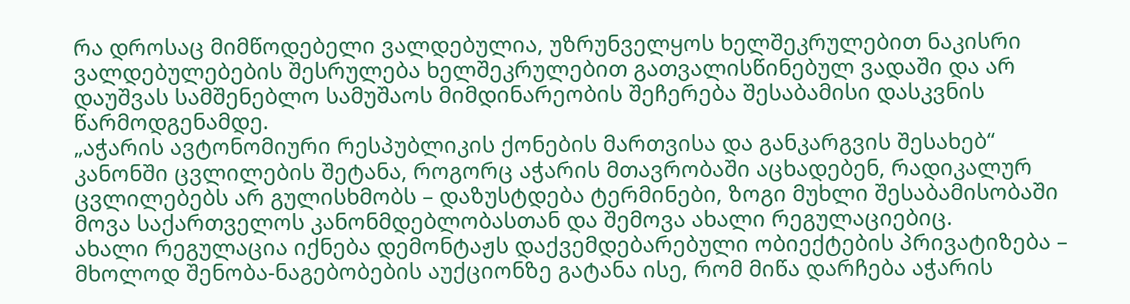რა დროსაც მიმწოდებელი ვალდებულია, უზრუნველყოს ხელშეკრულებით ნაკისრი ვალდებულებების შესრულება ხელშეკრულებით გათვალისწინებულ ვადაში და არ დაუშვას სამშენებლო სამუშაოს მიმდინარეობის შეჩერება შესაბამისი დასკვნის წარმოდგენამდე.
„აჭარის ავტონომიური რესპუბლიკის ქონების მართვისა და განკარგვის შესახებ“ კანონში ცვლილების შეტანა, როგორც აჭარის მთავრობაში აცხადებენ, რადიკალურ ცვლილებებს არ გულისხმობს – დაზუსტდება ტერმინები, ზოგი მუხლი შესაბამისობაში მოვა საქართველოს კანონმდებლობასთან და შემოვა ახალი რეგულაციებიც.
ახალი რეგულაცია იქნება დემონტაჟს დაქვემდებარებული ობიექტების პრივატიზება – მხოლოდ შენობა-ნაგებობების აუქციონზე გატანა ისე, რომ მიწა დარჩება აჭარის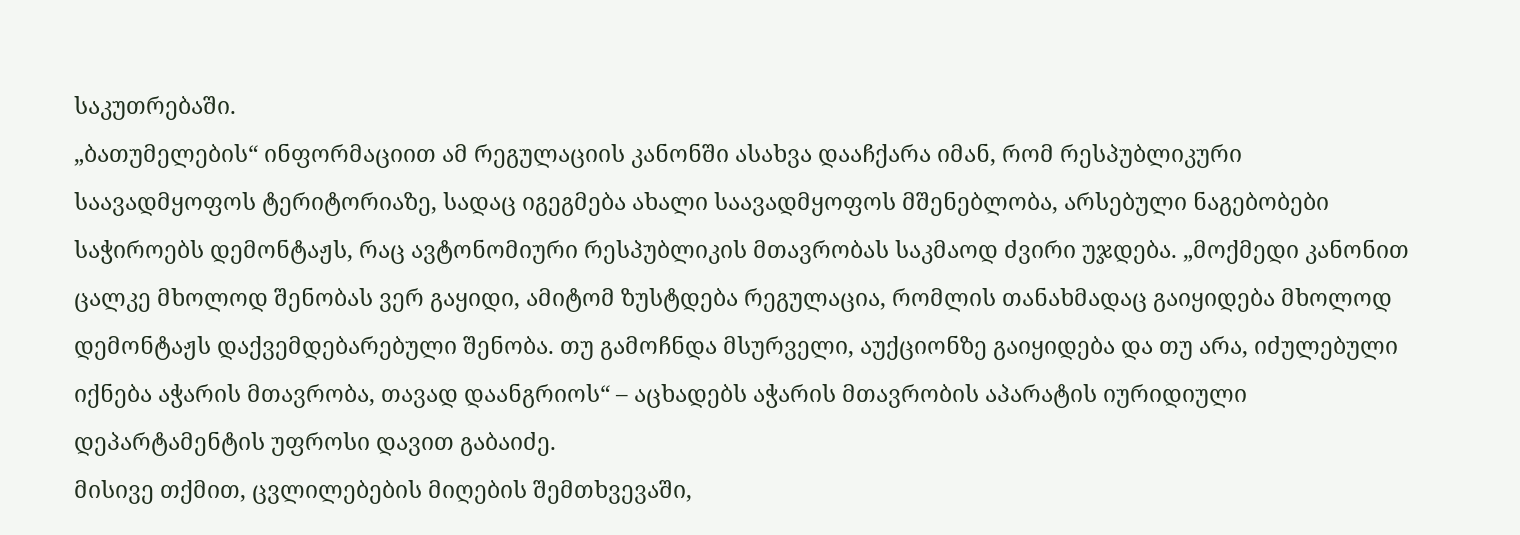საკუთრებაში.
„ბათუმელების“ ინფორმაციით ამ რეგულაციის კანონში ასახვა დააჩქარა იმან, რომ რესპუბლიკური საავადმყოფოს ტერიტორიაზე, სადაც იგეგმება ახალი საავადმყოფოს მშენებლობა, არსებული ნაგებობები საჭიროებს დემონტაჟს, რაც ავტონომიური რესპუბლიკის მთავრობას საკმაოდ ძვირი უჯდება. „მოქმედი კანონით ცალკე მხოლოდ შენობას ვერ გაყიდი, ამიტომ ზუსტდება რეგულაცია, რომლის თანახმადაც გაიყიდება მხოლოდ დემონტაჟს დაქვემდებარებული შენობა. თუ გამოჩნდა მსურველი, აუქციონზე გაიყიდება და თუ არა, იძულებული იქნება აჭარის მთავრობა, თავად დაანგრიოს“ – აცხადებს აჭარის მთავრობის აპარატის იურიდიული დეპარტამენტის უფროსი დავით გაბაიძე.
მისივე თქმით, ცვლილებების მიღების შემთხვევაში,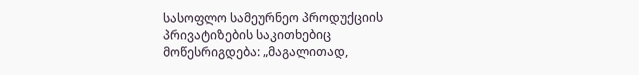სასოფლო სამეურნეო პროდუქციის პრივატიზების საკითხებიც მოწესრიგდება: „მაგალითად,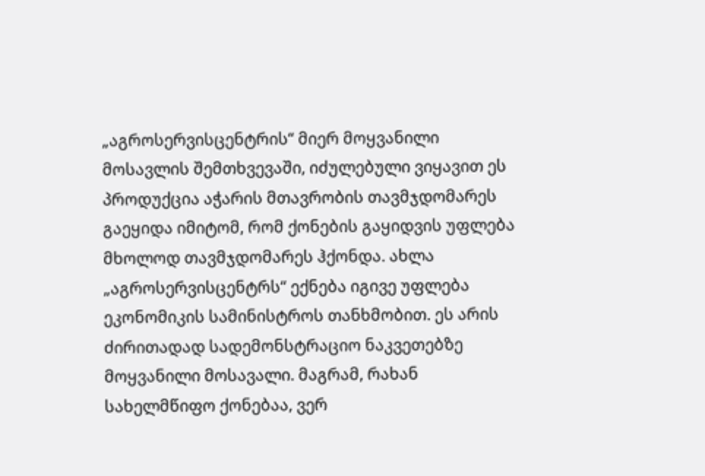„აგროსერვისცენტრის“ მიერ მოყვანილი მოსავლის შემთხვევაში, იძულებული ვიყავით ეს პროდუქცია აჭარის მთავრობის თავმჯდომარეს გაეყიდა იმიტომ, რომ ქონების გაყიდვის უფლება მხოლოდ თავმჯდომარეს ჰქონდა. ახლა „აგროსერვისცენტრს“ ექნება იგივე უფლება ეკონომიკის სამინისტროს თანხმობით. ეს არის ძირითადად სადემონსტრაციო ნაკვეთებზე მოყვანილი მოსავალი. მაგრამ, რახან სახელმწიფო ქონებაა, ვერ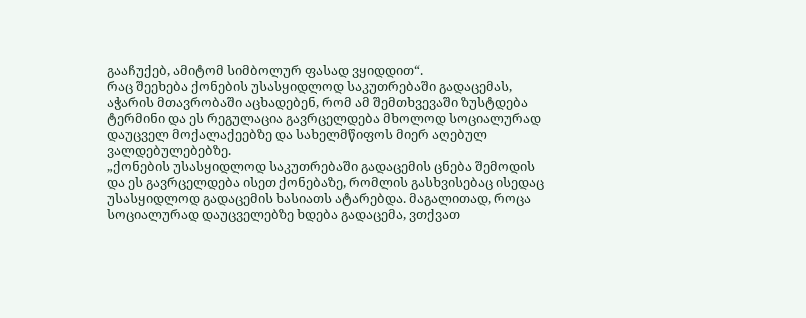გააჩუქებ, ამიტომ სიმბოლურ ფასად ვყიდდით“.
რაც შეეხება ქონების უსასყიდლოდ საკუთრებაში გადაცემას, აჭარის მთავრობაში აცხადებენ, რომ ამ შემთხვევაში ზუსტდება ტერმინი და ეს რეგულაცია გავრცელდება მხოლოდ სოციალურად დაუცველ მოქალაქეებზე და სახელმწიფოს მიერ აღებულ ვალდებულებებზე.
„ქონების უსასყიდლოდ საკუთრებაში გადაცემის ცნება შემოდის და ეს გავრცელდება ისეთ ქონებაზე, რომლის გასხვისებაც ისედაც უსასყიდლოდ გადაცემის ხასიათს ატარებდა. მაგალითად, როცა სოციალურად დაუცველებზე ხდება გადაცემა, ვთქვათ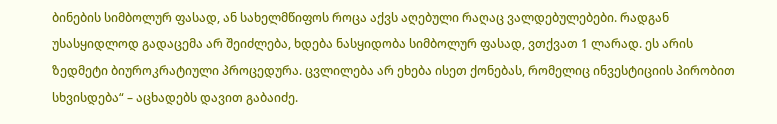ბინების სიმბოლურ ფასად, ან სახელმწიფოს როცა აქვს აღებული რაღაც ვალდებულებები. რადგან უსასყიდლოდ გადაცემა არ შეიძლება, ხდება ნასყიდობა სიმბოლურ ფასად, ვთქვათ 1 ლარად. ეს არის ზედმეტი ბიუროკრატიული პროცედურა. ცვლილება არ ეხება ისეთ ქონებას, რომელიც ინვესტიციის პირობით სხვისდება“ – აცხადებს დავით გაბაიძე.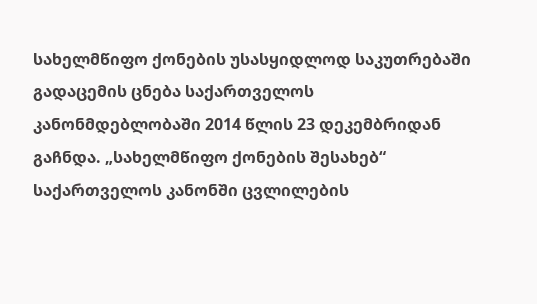სახელმწიფო ქონების უსასყიდლოდ საკუთრებაში გადაცემის ცნება საქართველოს კანონმდებლობაში 2014 წლის 23 დეკემბრიდან გაჩნდა. „სახელმწიფო ქონების შესახებ“ საქართველოს კანონში ცვლილების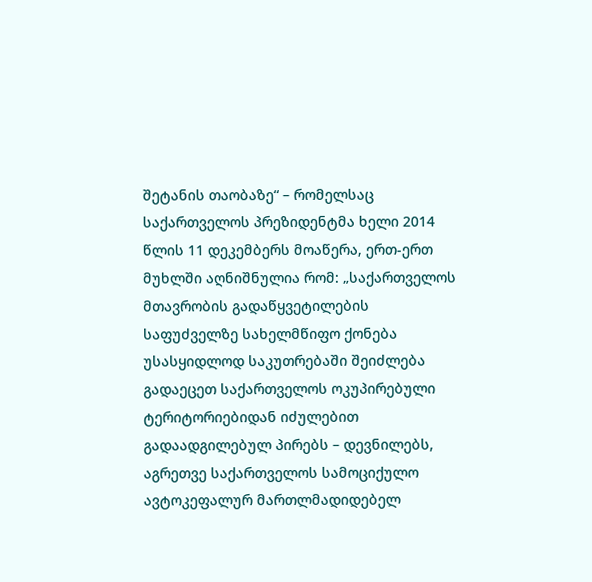შეტანის თაობაზე“ – რომელსაც საქართველოს პრეზიდენტმა ხელი 2014 წლის 11 დეკემბერს მოაწერა, ერთ-ერთ მუხლში აღნიშნულია რომ: „საქართველოს მთავრობის გადაწყვეტილების საფუძველზე სახელმწიფო ქონება უსასყიდლოდ საკუთრებაში შეიძლება გადაეცეთ საქართველოს ოკუპირებული ტერიტორიებიდან იძულებით გადაადგილებულ პირებს – დევნილებს, აგრეთვე საქართველოს სამოციქულო ავტოკეფალურ მართლმადიდებელ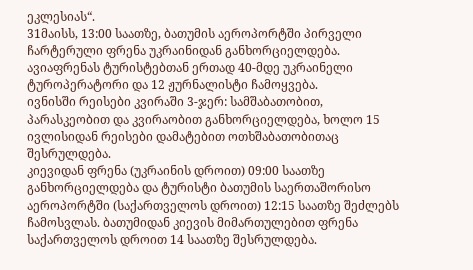ეკლესიას“.
31მაისს, 13:00 საათზე, ბათუმის აეროპორტში პირველი ჩარტერული ფრენა უკრაინიდან განხორციელდება. ავიაფრენას ტურისტებთან ერთად 40-მდე უკრაინელი ტუროპერატორი და 12 ჟურნალისტი ჩამოყვება.
ივნისში რეისები კვირაში 3-ჯერ: სამშაბათობით, პარასკეობით და კვირაობით განხორციელდება, ხოლო 15 ივლისიდან რეისები დამატებით ოთხშაბათობითაც შესრულდება.
კიევიდან ფრენა (უკრაინის დროით) 09:00 საათზე განხორციელდება და ტურისტი ბათუმის საერთაშორისო აეროპორტში (საქართველოს დროით) 12:15 საათზე შეძლებს ჩამოსვლას. ბათუმიდან კიევის მიმართულებით ფრენა საქართველოს დროით 14 საათზე შესრულდება.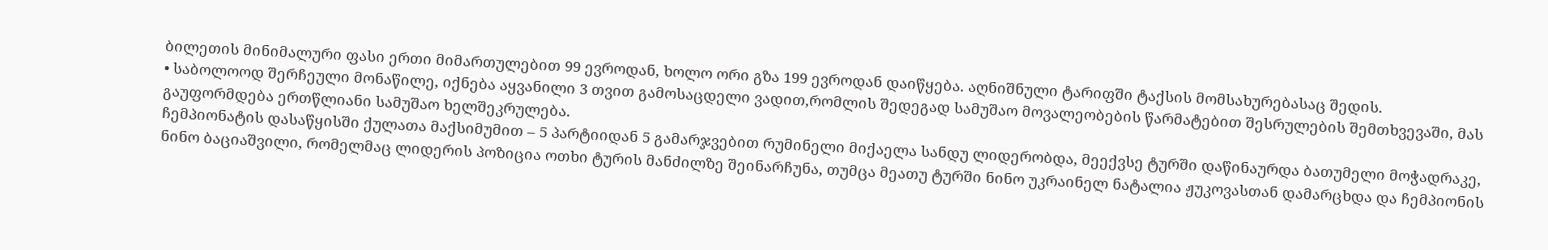ბილეთის მინიმალური ფასი ერთი მიმართულებით 99 ევროდან, ხოლო ორი გზა 199 ევროდან დაიწყება. აღნიშნული ტარიფში ტაქსის მომსახურებასაც შედის.
• საბოლოოდ შერჩეული მონაწილე, იქნება აყვანილი 3 თვით გამოსაცდელი ვადით,რომლის შედეგად სამუშაო მოვალეობების წარმატებით შესრულების შემთხვევაში, მას გაუფორმდება ერთწლიანი სამუშაო ხელშეკრულება.
ჩემპიონატის დასაწყისში ქულათა მაქსიმუმით – 5 პარტიიდან 5 გამარჯვებით რუმინელი მიქაელა სანდუ ლიდერობდა, მეექვსე ტურში დაწინაურდა ბათუმელი მოჭადრაკე, ნინო ბაციაშვილი, რომელმაც ლიდერის პოზიცია ოთხი ტურის მანძილზე შეინარჩუნა, თუმცა მეათუ ტურში ნინო უკრაინელ ნატალია ჟუკოვასთან დამარცხდა და ჩემპიონის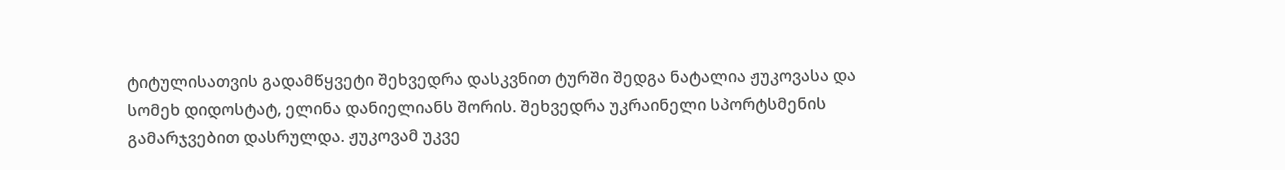ტიტულისათვის გადამწყვეტი შეხვედრა დასკვნით ტურში შედგა ნატალია ჟუკოვასა და სომეხ დიდოსტატ, ელინა დანიელიანს შორის. შეხვედრა უკრაინელი სპორტსმენის გამარჯვებით დასრულდა. ჟუკოვამ უკვე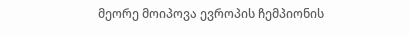მეორე მოიპოვა ევროპის ჩემპიონის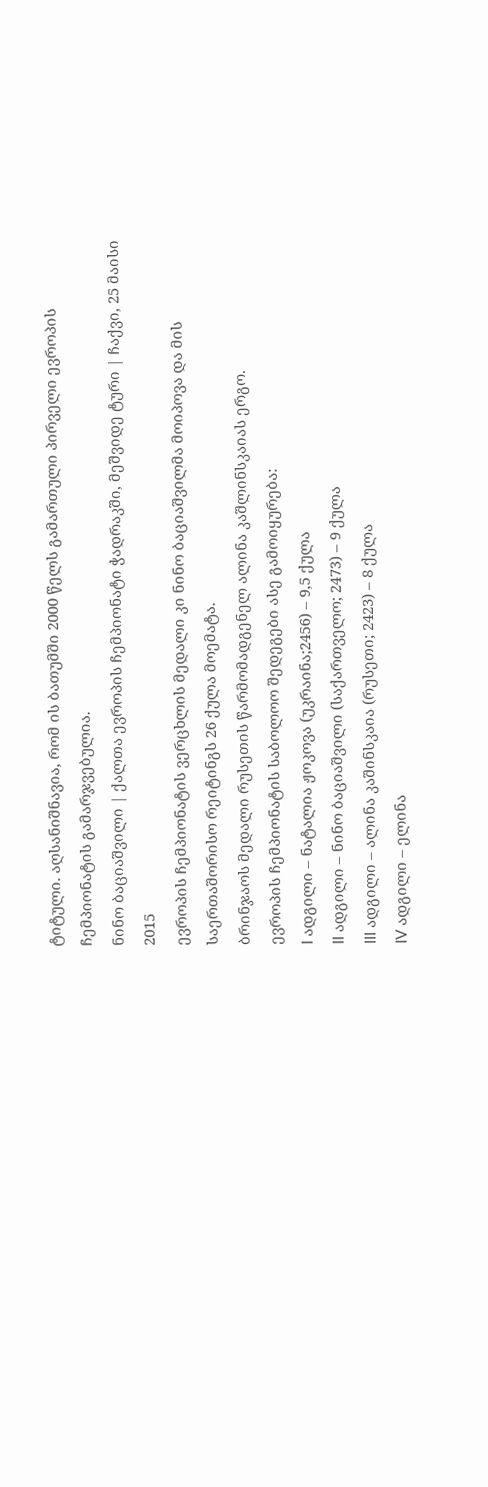ტიტული. აღსანიშნავია, რომ ის ბათუმში 2000 წელს გამართული პირველი ევროპის ჩემპიონატის გამარჯვებულია.
ნინო ბაციაშვილი | ქალთა ევროპის ჩემპიონატი ჭადრაკში, მეშვიდე ტური | ჩაქვი, 25 მაისი 2015
ევროპის ჩემპიონატის ვერცხლის მედალი კი ნინო ბაციაშვილმა მოიპოვა და მის საერთაშორისო რეიტინგს 26 ქულა მოემატა.
ბრინჯაოს მედალი რუსეთის წარმომადგენელ ალინა კაშლინსკაიას ერგო.
ევროპის ჩემპიონატის საბოლოო შედეგები ასე გამოიყურება:
I ადგილი – ნატალია ჟოკოვა (უკრაინა;2456) – 9,5 ქულა
II ადგილი – ნინო ბაციაშვილი (საქართველო; 2473) – 9 ქულა
III ადგილი – ალინა კაშინსკაია (რუსეთი; 2423) – 8 ქულა
IV ადგილი – ელინა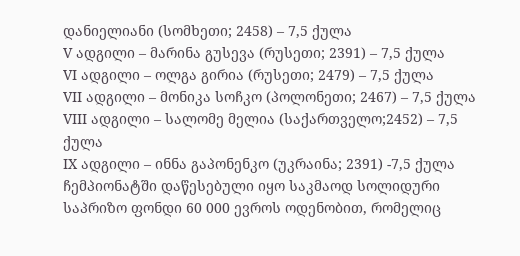დანიელიანი (სომხეთი; 2458) – 7,5 ქულა
V ადგილი – მარინა გუსევა (რუსეთი; 2391) – 7,5 ქულა
VI ადგილი – ოლგა გირია (რუსეთი; 2479) – 7,5 ქულა
VII ადგილი – მონიკა სოჩკო (პოლონეთი; 2467) – 7,5 ქულა
VIII ადგილი – სალომე მელია (საქართველო;2452) – 7,5 ქულა
IX ადგილი – ინნა გაპონენკო (უკრაინა; 2391) -7,5 ქულა
ჩემპიონატში დაწესებული იყო საკმაოდ სოლიდური საპრიზო ფონდი 60 000 ევროს ოდენობით, რომელიც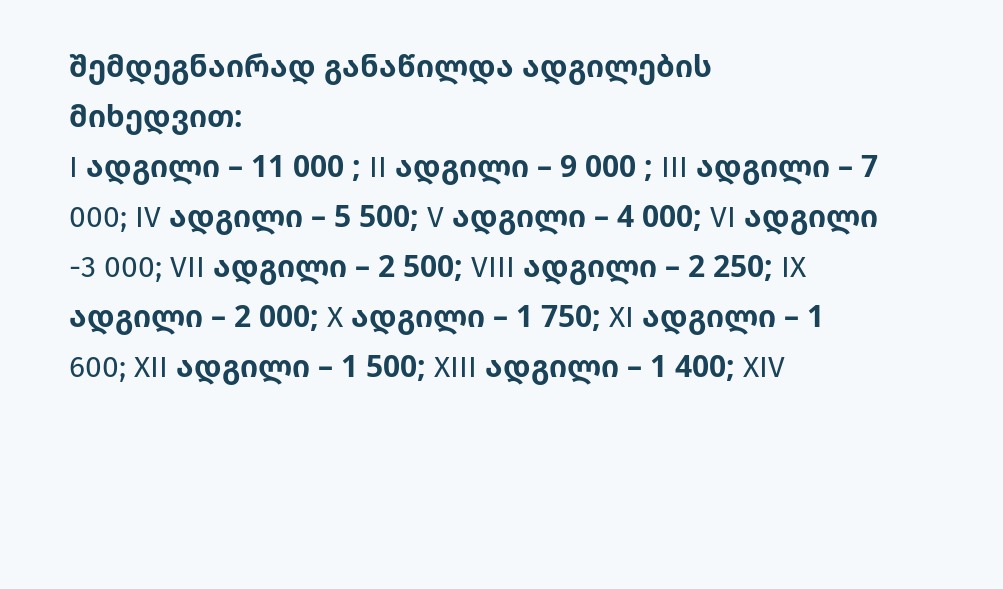შემდეგნაირად განაწილდა ადგილების მიხედვით:
I ადგილი – 11 000 ; II ადგილი – 9 000 ; III ადგილი – 7 000; IV ადგილი – 5 500; V ადგილი – 4 000; VI ადგილი -3 000; VII ადგილი – 2 500; VIII ადგილი – 2 250; IX ადგილი – 2 000; X ადგილი – 1 750; XI ადგილი – 1 600; XII ადგილი – 1 500; XIII ადგილი – 1 400; XIV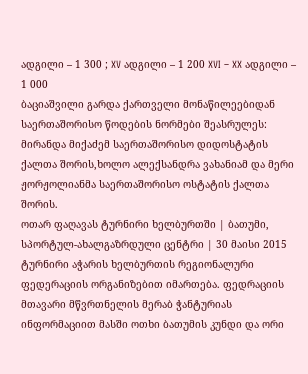ადგილი – 1 300 ; XV ადგილი – 1 200 XVI – XX ადგილი – 1 000
ბაციაშვილი გარდა ქართველი მონაწილეებიდან საერთაშორისო წოდების ნორმები შეასრულეს: მირანდა მიქაძემ საერთაშორისო დიდოსტატის ქალთა შორის,ხოლო ალექსანდრა ვახანიამ და მერი ჟორჟოლიანმა საერთაშორისო ოსტატის ქალთა შორის.
ოთარ ფაღავას ტურნირი ხელბურთში | ბათუმი, სპორტულ-ახალგაზრდული ცენტრი | 30 მაისი 2015
ტურნირი აჭარის ხელბურთის რეგიონალური ფედერაციის ორგანიზებით იმართება. ფედრაციის მთავარი მწვრთნელის მერაბ ჭანტურიას ინფორმაციით მასში ოთხი ბათუმის კუნდი და ორი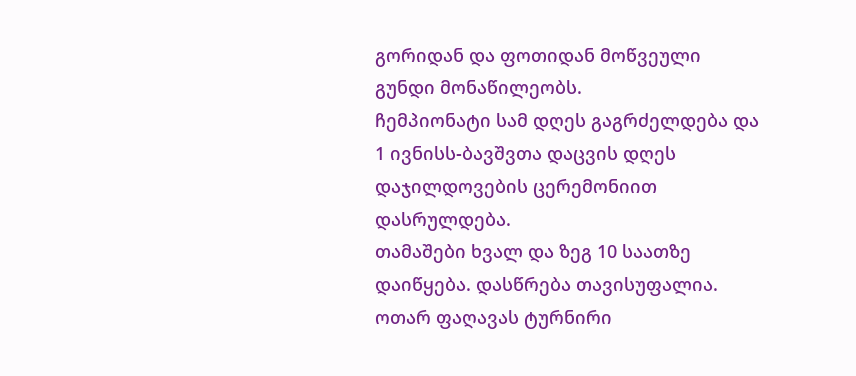გორიდან და ფოთიდან მოწვეული გუნდი მონაწილეობს.
ჩემპიონატი სამ დღეს გაგრძელდება და 1 ივნისს-ბავშვთა დაცვის დღეს დაჯილდოვების ცერემონიით დასრულდება.
თამაშები ხვალ და ზეგ 10 საათზე დაიწყება. დასწრება თავისუფალია.
ოთარ ფაღავას ტურნირი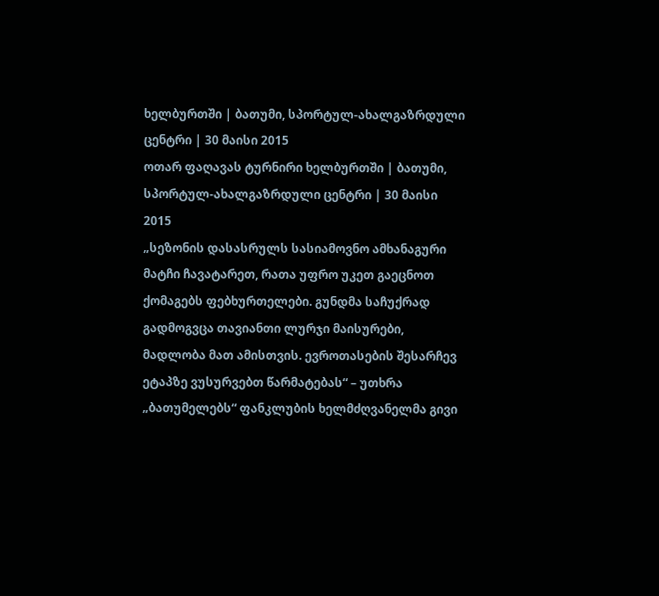ხელბურთში | ბათუმი, სპორტულ-ახალგაზრდული ცენტრი | 30 მაისი 2015
ოთარ ფაღავას ტურნირი ხელბურთში | ბათუმი, სპორტულ-ახალგაზრდული ცენტრი | 30 მაისი 2015
„სეზონის დასასრულს სასიამოვნო ამხანაგური მატჩი ჩავატარეთ, რათა უფრო უკეთ გაეცნოთ ქომაგებს ფებხურთელები. გუნდმა საჩუქრად გადმოგვცა თავიანთი ლურჯი მაისურები, მადლობა მათ ამისთვის. ევროთასების შესარჩევ ეტაპზე ვუსურვებთ წარმატებას“ – უთხრა „ბათუმელებს“ ფანკლუბის ხელმძღვანელმა გივი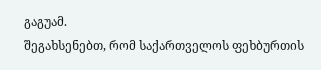გაგუამ.
შეგახსენებთ, რომ საქართველოს ფეხბურთის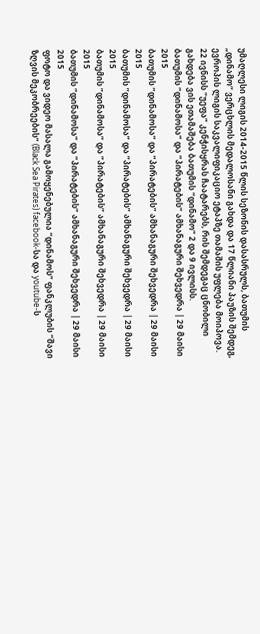უმაღლესი ლიგის 2014-2015 წლის სეზონის დასასრულს, ბათუმის „დინამო“ ვერცხლის მედალოსანი გახდა და 17 წლიანი პაუზის შემდეგ, ევროპის ლიგის საკვალიფიკაციო ეტაპზე თამაშის უფლება მოიპოვა.
22 ივნისს “უეფა” კენჭისყრას ჩაატარებს, რის შემდეგაც ცნობილი გახდება ვის ეთამაშება ბათუმის “დინამო” 2 და 9 ივლისს.
ბათუმის ”დინამოსა” და ”პირატების” ამხანაგური შეხვედრა | 29 მაისი 2015
ბათუმის ”დინამოსა” და ”პირატების” ამხანაგური შეხვედრა | 29 მაისი 2015
ბათუმის ”დინამოსა” და ”პირატების” ამხანაგური შეხვედრა | 29 მაისი 2015
ბათუმის ”დინამოსა” და ”პირატების” ამხანაგური შეხვედრა | 29 მაისი 2015
ბათუმის ”დინამოსა” და ”პირატების” ამხანაგური შეხვედრა | 29 მაისი 2015
ფოტო და ვიდეო მასალა გამოყენებულია “დინამოს” ფანკლუბის “შავი ზღვის მეკობრეების” (Black Sea Pirates) facebook-სა და youtube-ს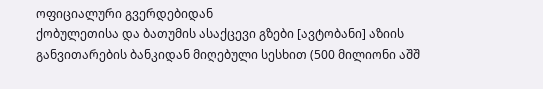ოფიციალური გვერდებიდან
ქობულეთისა და ბათუმის ასაქცევი გზები [ავტობანი] აზიის განვითარების ბანკიდან მიღებული სესხით (500 მილიონი აშშ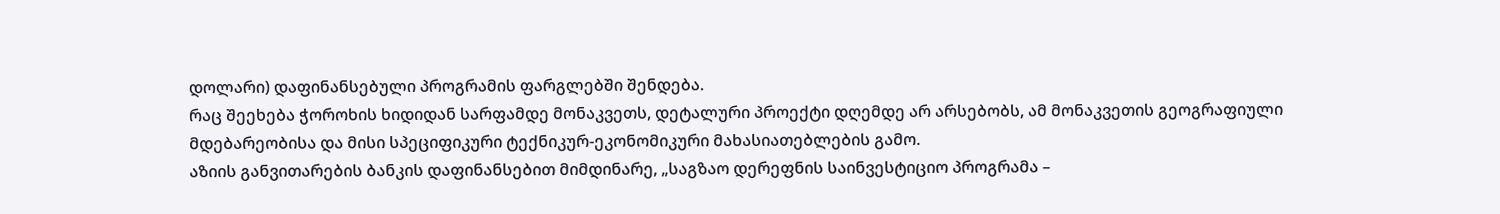დოლარი) დაფინანსებული პროგრამის ფარგლებში შენდება.
რაც შეეხება ჭოროხის ხიდიდან სარფამდე მონაკვეთს, დეტალური პროექტი დღემდე არ არსებობს, ამ მონაკვეთის გეოგრაფიული მდებარეობისა და მისი სპეციფიკური ტექნიკურ-ეკონომიკური მახასიათებლების გამო.
აზიის განვითარების ბანკის დაფინანსებით მიმდინარე, „საგზაო დერეფნის საინვესტიციო პროგრამა –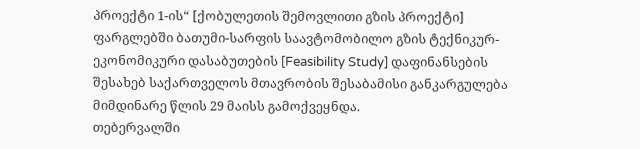პროექტი 1-ის“ [ქობულეთის შემოვლითი გზის პროექტი] ფარგლებში ბათუმი-სარფის საავტომობილო გზის ტექნიკურ-ეკონომიკური დასაბუთების [Feasibility Study] დაფინანსების შესახებ საქართველოს მთავრობის შესაბამისი განკარგულება მიმდინარე წლის 29 მაისს გამოქვეყნდა.
თებერვალში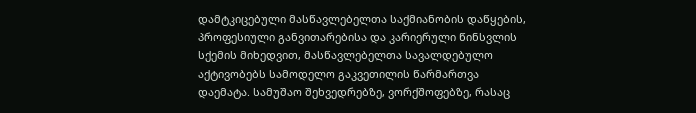დამტკიცებული მასწავლებელთა საქმიანობის დაწყების, პროფესიული განვითარებისა და კარიერული წინსვლის სქემის მიხედვით, მასწავლებელთა სავალდებულო აქტივობებს სამოდელო გაკვეთილის წარმართვა დაემატა. სამუშაო შეხვედრებზე, ვორქშოფებზე, რასაც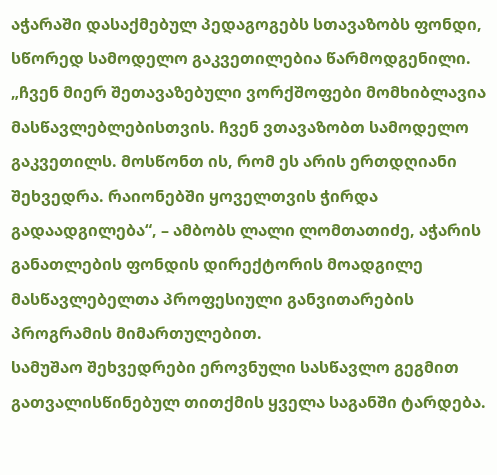აჭარაში დასაქმებულ პედაგოგებს სთავაზობს ფონდი, სწორედ სამოდელო გაკვეთილებია წარმოდგენილი.
„ჩვენ მიერ შეთავაზებული ვორქშოფები მომხიბლავია მასწავლებლებისთვის. ჩვენ ვთავაზობთ სამოდელო გაკვეთილს. მოსწონთ ის, რომ ეს არის ერთდღიანი შეხვედრა. რაიონებში ყოველთვის ჭირდა გადაადგილება“, – ამბობს ლალი ლომთათიძე, აჭარის განათლების ფონდის დირექტორის მოადგილე მასწავლებელთა პროფესიული განვითარების პროგრამის მიმართულებით.
სამუშაო შეხვედრები ეროვნული სასწავლო გეგმით გათვალისწინებულ თითქმის ყველა საგანში ტარდება.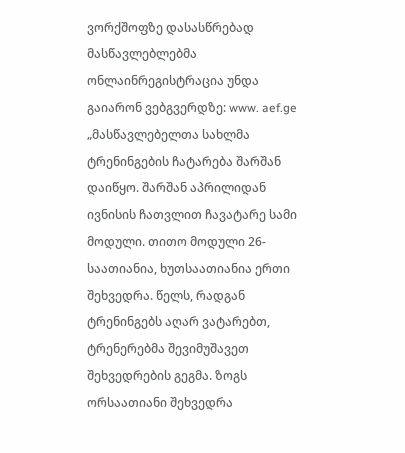ვორქშოფზე დასასწრებად მასწავლებლებმა ონლაინრეგისტრაცია უნდა გაიარონ ვებგვერდზე: www. aef.ge
„მასწავლებელთა სახლმა ტრენინგების ჩატარება შარშან დაიწყო. შარშან აპრილიდან ივნისის ჩათვლით ჩავატარე სამი მოდული. თითო მოდული 26-საათიანია, ხუთსაათიანია ერთი შეხვედრა. წელს, რადგან ტრენინგებს აღარ ვატარებთ, ტრენერებმა შევიმუშავეთ შეხვედრების გეგმა. ზოგს ორსაათიანი შეხვედრა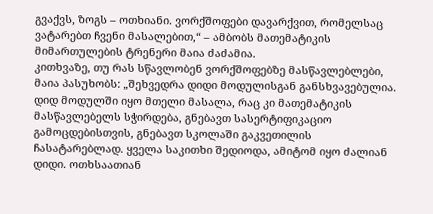გვაქვს, ზოგს – ოთხიანი. ვორქშოფები დავარქვით, რომელსაც ვატარებთ ჩვენი მასალებით,“ – ამბობს მათემატიკის მიმართულების ტრენერი მაია ძაძამია.
კითხვაზე, თუ რას სწავლობენ ვორქშოფებზე მასწავლებლები, მაია პასუხობს: „შეხვედრა დიდი მოდულისგან განსხვავებულია. დიდ მოდულში იყო მთელი მასალა, რაც კი მათემატიკის მასწავლებელს სჭირდება, გნებავთ სასერტიფიკაციო გამოცდებისთვის, გნებავთ სკოლაში გაკვეთილის ჩასატარებლად. ყველა საკითხი შედიოდა, ამიტომ იყო ძალიან დიდი. ოთხსაათიან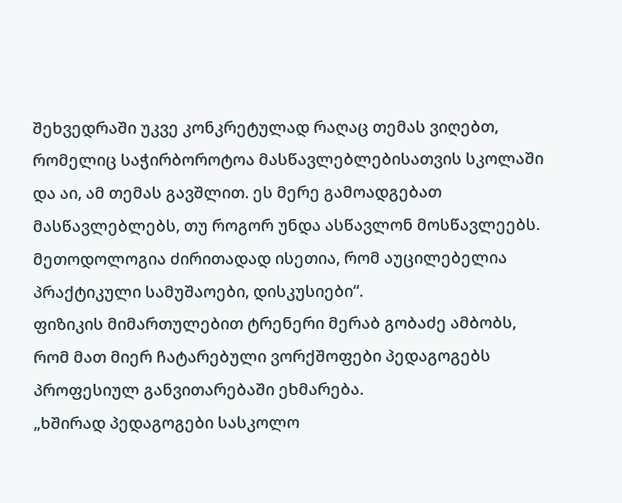შეხვედრაში უკვე კონკრეტულად რაღაც თემას ვიღებთ, რომელიც საჭირბოროტოა მასწავლებლებისათვის სკოლაში და აი, ამ თემას გავშლით. ეს მერე გამოადგებათ მასწავლებლებს, თუ როგორ უნდა ასწავლონ მოსწავლეებს. მეთოდოლოგია ძირითადად ისეთია, რომ აუცილებელია პრაქტიკული სამუშაოები, დისკუსიები“.
ფიზიკის მიმართულებით ტრენერი მერაბ გობაძე ამბობს, რომ მათ მიერ ჩატარებული ვორქშოფები პედაგოგებს პროფესიულ განვითარებაში ეხმარება.
„ხშირად პედაგოგები სასკოლო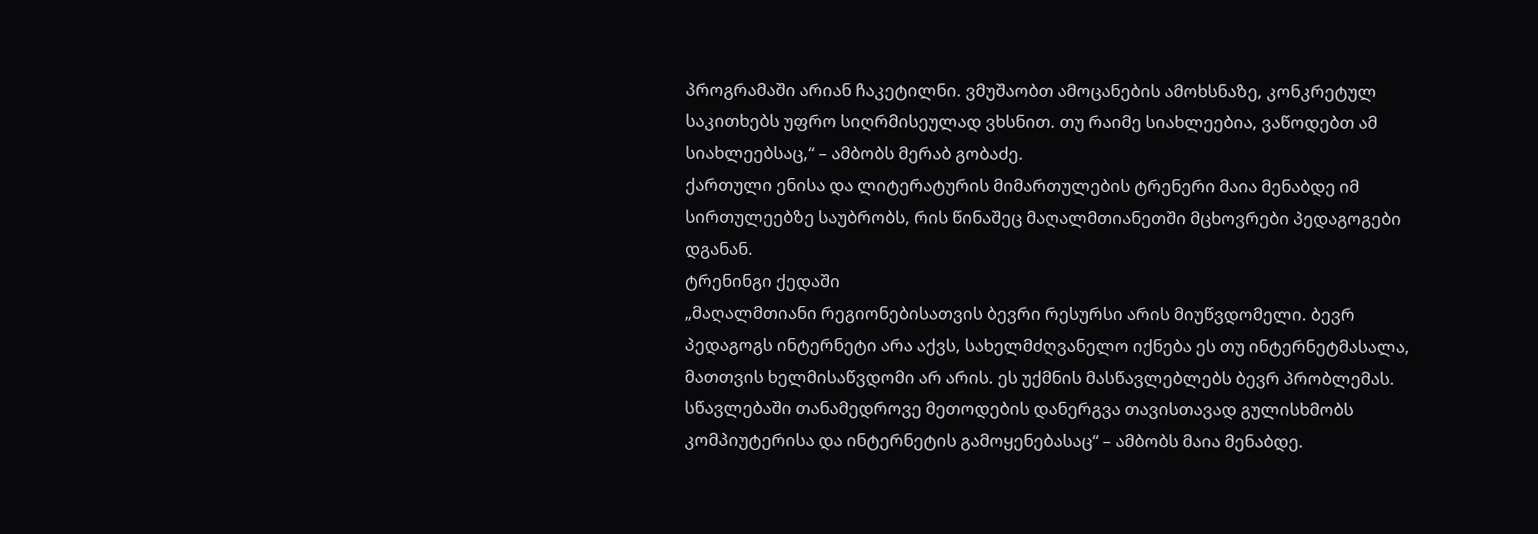პროგრამაში არიან ჩაკეტილნი. ვმუშაობთ ამოცანების ამოხსნაზე, კონკრეტულ საკითხებს უფრო სიღრმისეულად ვხსნით. თუ რაიმე სიახლეებია, ვაწოდებთ ამ სიახლეებსაც,“ – ამბობს მერაბ გობაძე.
ქართული ენისა და ლიტერატურის მიმართულების ტრენერი მაია მენაბდე იმ სირთულეებზე საუბრობს, რის წინაშეც მაღალმთიანეთში მცხოვრები პედაგოგები დგანან.
ტრენინგი ქედაში
„მაღალმთიანი რეგიონებისათვის ბევრი რესურსი არის მიუწვდომელი. ბევრ პედაგოგს ინტერნეტი არა აქვს, სახელმძღვანელო იქნება ეს თუ ინტერნეტმასალა, მათთვის ხელმისაწვდომი არ არის. ეს უქმნის მასწავლებლებს ბევრ პრობლემას. სწავლებაში თანამედროვე მეთოდების დანერგვა თავისთავად გულისხმობს კომპიუტერისა და ინტერნეტის გამოყენებასაც“ – ამბობს მაია მენაბდე.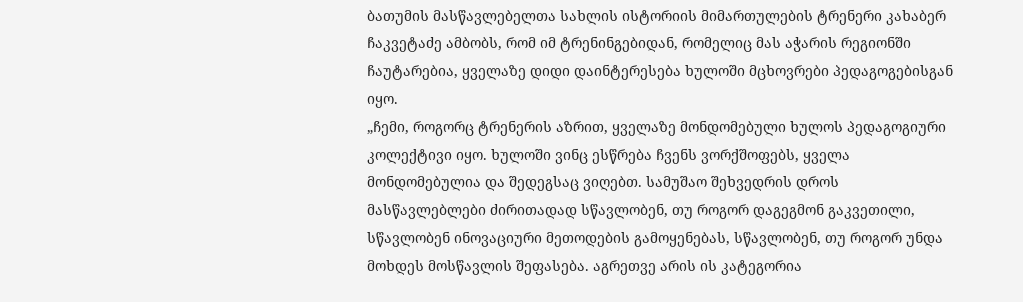ბათუმის მასწავლებელთა სახლის ისტორიის მიმართულების ტრენერი კახაბერ ჩაკვეტაძე ამბობს, რომ იმ ტრენინგებიდან, რომელიც მას აჭარის რეგიონში ჩაუტარებია, ყველაზე დიდი დაინტერესება ხულოში მცხოვრები პედაგოგებისგან იყო.
„ჩემი, როგორც ტრენერის აზრით, ყველაზე მონდომებული ხულოს პედაგოგიური კოლექტივი იყო. ხულოში ვინც ესწრება ჩვენს ვორქშოფებს, ყველა მონდომებულია და შედეგსაც ვიღებთ. სამუშაო შეხვედრის დროს მასწავლებლები ძირითადად სწავლობენ, თუ როგორ დაგეგმონ გაკვეთილი, სწავლობენ ინოვაციური მეთოდების გამოყენებას, სწავლობენ, თუ როგორ უნდა მოხდეს მოსწავლის შეფასება. აგრეთვე არის ის კატეგორია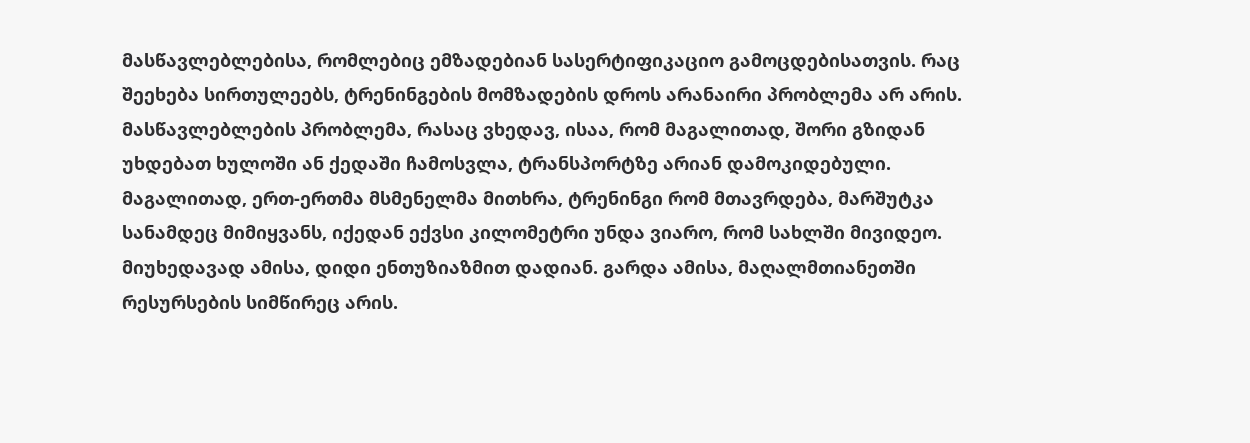მასწავლებლებისა, რომლებიც ემზადებიან სასერტიფიკაციო გამოცდებისათვის. რაც შეეხება სირთულეებს, ტრენინგების მომზადების დროს არანაირი პრობლემა არ არის. მასწავლებლების პრობლემა, რასაც ვხედავ, ისაა, რომ მაგალითად, შორი გზიდან უხდებათ ხულოში ან ქედაში ჩამოსვლა, ტრანსპორტზე არიან დამოკიდებული. მაგალითად, ერთ-ერთმა მსმენელმა მითხრა, ტრენინგი რომ მთავრდება, მარშუტკა სანამდეც მიმიყვანს, იქედან ექვსი კილომეტრი უნდა ვიარო, რომ სახლში მივიდეო. მიუხედავად ამისა, დიდი ენთუზიაზმით დადიან. გარდა ამისა, მაღალმთიანეთში რესურსების სიმწირეც არის.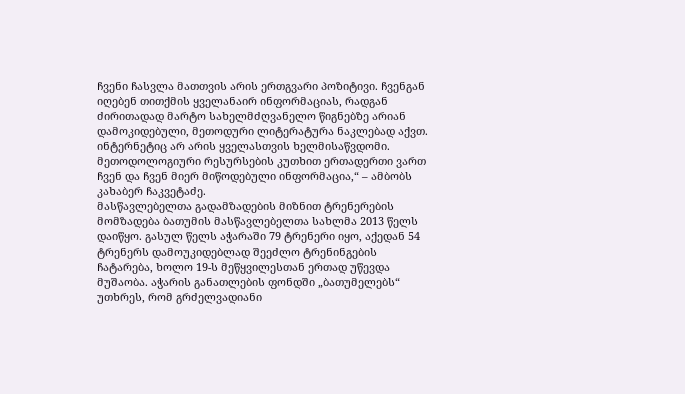ჩვენი ჩასვლა მათთვის არის ერთგვარი პოზიტივი. ჩვენგან იღებენ თითქმის ყველანაირ ინფორმაციას, რადგან ძირითადად მარტო სახელმძღვანელო წიგნებზე არიან დამოკიდებული, მეთოდური ლიტერატურა ნაკლებად აქვთ. ინტერნეტიც არ არის ყველასთვის ხელმისაწვდომი. მეთოდოლოგიური რესურსების კუთხით ერთადერთი ვართ ჩვენ და ჩვენ მიერ მიწოდებული ინფორმაცია,“ – ამბობს კახაბერ ჩაკვეტაძე.
მასწავლებელთა გადამზადების მიზნით ტრენერების მომზადება ბათუმის მასწავლებელთა სახლმა 2013 წელს დაიწყო. გასულ წელს აჭარაში 79 ტრენერი იყო, აქედან 54 ტრენერს დამოუკიდებლად შეეძლო ტრენინგების ჩატარება, ხოლო 19-ს მეწყვილესთან ერთად უწევდა მუშაობა. აჭარის განათლების ფონდში „ბათუმელებს“ უთხრეს, რომ გრძელვადიანი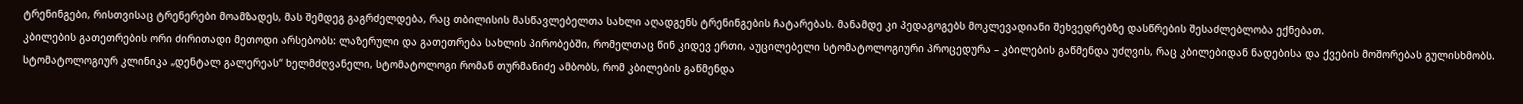ტრენინგები, რისთვისაც ტრენერები მოამზადეს, მას შემდეგ გაგრძელდება, რაც თბილისის მასწავლებელთა სახლი აღადგენს ტრენინგების ჩატარებას. მანამდე კი პედაგოგებს მოკლევადიანი შეხვედრებზე დასწრების შესაძლებლობა ექნებათ.
კბილების გათეთრების ორი ძირითადი მეთოდი არსებობს: ლაზერული და გათეთრება სახლის პირობებში, რომელთაც წინ კიდევ ერთი, აუცილებელი სტომატოლოგიური პროცედურა – კბილების გაწმენდა უძღვის, რაც კბილებიდან ნადებისა და ქვების მოშორებას გულისხმობს. სტომატოლოგიურ კლინიკა „დენტალ გალერეას“ ხელმძღვანელი, სტომატოლოგი რომან თურმანიძე ამბობს, რომ კბილების გაწმენდა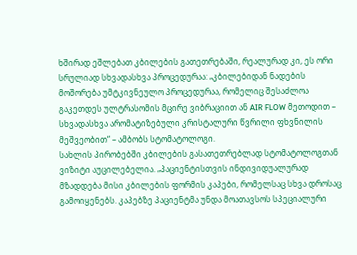ხშირად ეშლებათ კბილების გათეთრებაში, რეალურად კი, ეს ორი სრულიად სხვადასხვა პროცედურაა: „კბილებიდან ნადების მოშორება უმტკივნეულო პროცედურაა, რომელიც შესაძლოა გაკეთდეს ულტრასომის მცირე ვიბრაციით ან AIR FLOW მეთოდით – სხვადასხვა არომატიზებული კრისტალური წვრილი ფხვნილის მეშვეობით“ – ამბობს სტომატოლოგი.
სახლის პირობებში კბილების გასათეთრებლად სტომატოლოგთან ვიზიტი აუცილებელია. „პაციენტისთვის ინდივიდუალურად მზადდება მისი კბილების ფორმის კაპები, რომელსაც სხვა დროსაც გამოიყენებს. კაპებზე პაციენტმა უნდა მოათავსოს სპეციალური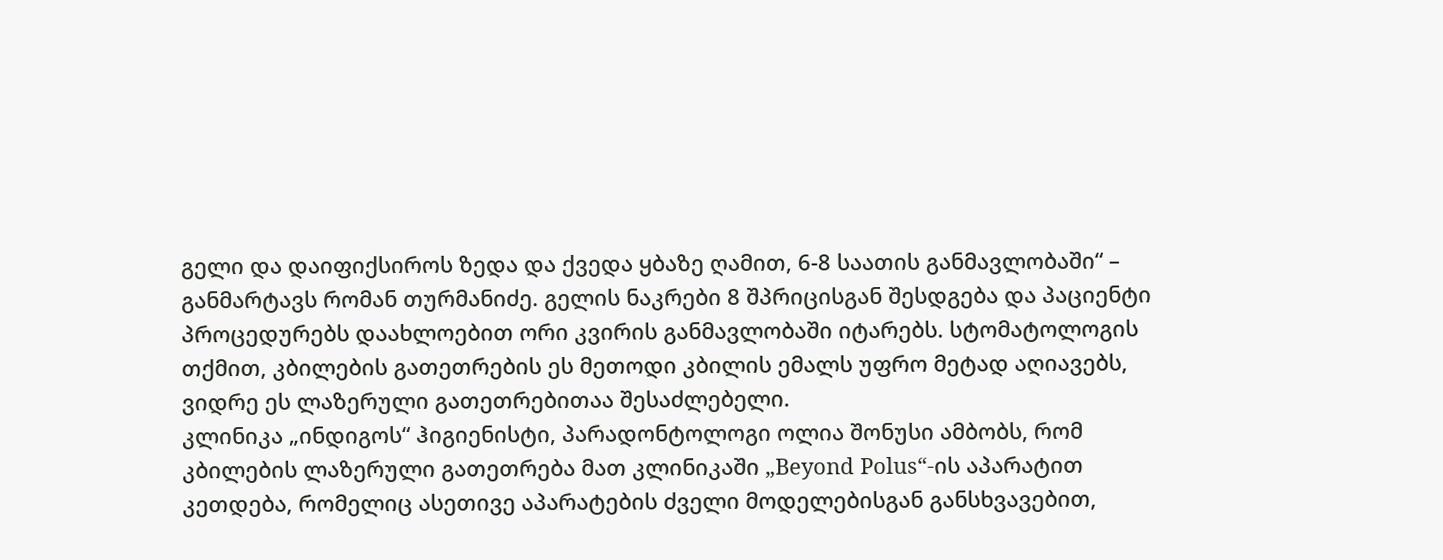გელი და დაიფიქსიროს ზედა და ქვედა ყბაზე ღამით, 6-8 საათის განმავლობაში“ – განმარტავს რომან თურმანიძე. გელის ნაკრები 8 შპრიცისგან შესდგება და პაციენტი პროცედურებს დაახლოებით ორი კვირის განმავლობაში იტარებს. სტომატოლოგის თქმით, კბილების გათეთრების ეს მეთოდი კბილის ემალს უფრო მეტად აღიავებს, ვიდრე ეს ლაზერული გათეთრებითაა შესაძლებელი.
კლინიკა „ინდიგოს“ ჰიგიენისტი, პარადონტოლოგი ოლია შონუსი ამბობს, რომ კბილების ლაზერული გათეთრება მათ კლინიკაში „Beyond Polus“-ის აპარატით კეთდება, რომელიც ასეთივე აპარატების ძველი მოდელებისგან განსხვავებით,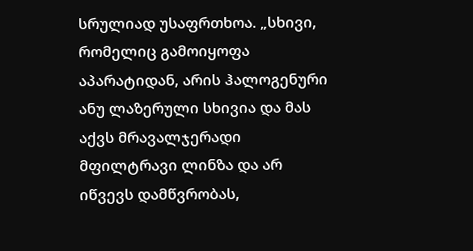სრულიად უსაფრთხოა. „სხივი, რომელიც გამოიყოფა აპარატიდან, არის ჰალოგენური ანუ ლაზერული სხივია და მას აქვს მრავალჯერადი მფილტრავი ლინზა და არ იწვევს დამწვრობას,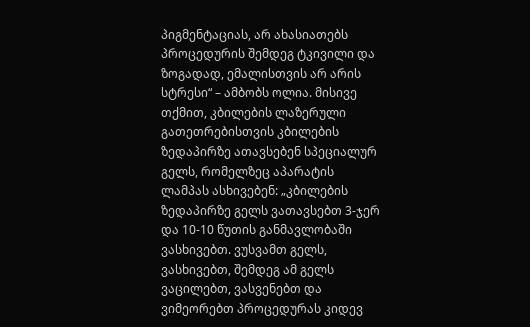პიგმენტაციას, არ ახასიათებს პროცედურის შემდეგ ტკივილი და ზოგადად, ემალისთვის არ არის სტრესი“ – ამბობს ოლია. მისივე თქმით, კბილების ლაზერული გათეთრებისთვის კბილების ზედაპირზე ათავსებენ სპეციალურ გელს, რომელზეც აპარატის ლამპას ასხივებენ: „კბილების ზედაპირზე გელს ვათავსებთ 3-ჯერ და 10-10 წუთის განმავლობაში ვასხივებთ. ვუსვამთ გელს, ვასხივებთ, შემდეგ ამ გელს ვაცილებთ, ვასვენებთ და ვიმეორებთ პროცედურას კიდევ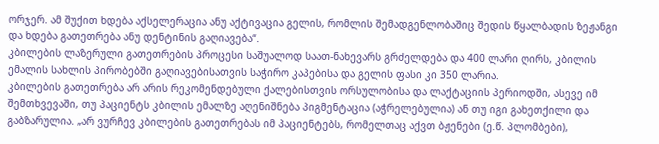ორჯერ. ამ შუქით ხდება აქსელერაცია ანუ აქტივაცია გელის, რომლის შემადგენლობაშიც შედის წყალბადის ზეჟანგი და ხდება გათეთრება ანუ დენტინის გაღიავება“.
კბილების ლაზერული გათეთრების პროცესი საშუალოდ საათ-ნახევარს გრძელდება და 400 ლარი ღირს, კბილის ემალის სახლის პირობებში გაღიავებისათვის საჭირო კაპებისა და გელის ფასი კი 350 ლარია.
კბილების გათეთრება არ არის რეკომენდებული ქალებისთვის ორსულობისა და ლაქტაციის პერიოდში, ასევე იმ შემთხვევაში, თუ პაციენტს კბილის ემალზე აღენიშნება პიგმენტაცია (აჭრელებულია) ან თუ იგი გახეთქილი და გაბზარულია. „არ ვურჩევ კბილების გათეთრებას იმ პაციენტებს, რომელთაც აქვთ ბჟენები (ე.წ. პლომბები),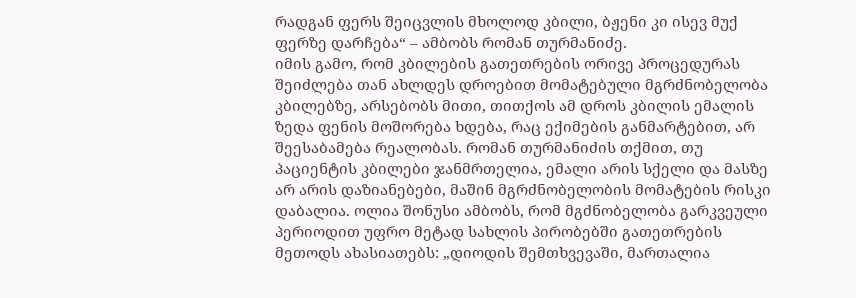რადგან ფერს შეიცვლის მხოლოდ კბილი, ბჟენი კი ისევ მუქ ფერზე დარჩება“ – ამბობს რომან თურმანიძე.
იმის გამო, რომ კბილების გათეთრების ორივე პროცედურას შეიძლება თან ახლდეს დროებით მომატებული მგრძნობელობა კბილებზე, არსებობს მითი, თითქოს ამ დროს კბილის ემალის ზედა ფენის მოშორება ხდება, რაც ექიმების განმარტებით, არ შეესაბამება რეალობას. რომან თურმანიძის თქმით, თუ პაციენტის კბილები ჯანმრთელია, ემალი არის სქელი და მასზე არ არის დაზიანებები, მაშინ მგრძნობელობის მომატების რისკი დაბალია. ოლია შონუსი ამბობს, რომ მგძნობელობა გარკვეული პერიოდით უფრო მეტად სახლის პირობებში გათეთრების მეთოდს ახასიათებს: „დიოდის შემთხვევაში, მართალია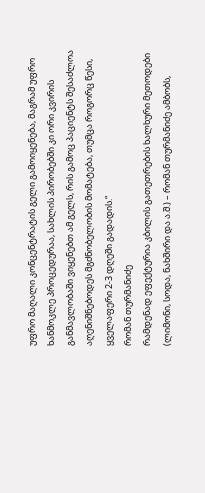უფრო მაღალი კონცენტრატის გელი გამოიყენება, მაგრამ უფრო ხანმოკლე პროცედურაა, სახლის პირობებში კი ორი კვირის განმავლობაში ვიყენებთ ამ გელს, რის გამოც პაციენტს შესაძლოა აღენიშნებოდეს მგძნობელობის მომატება, თუმცა როგორც წესი, ყველაფერი 2-3 დღეში გადადის.“
რომან თურმანიძე
რამდენად ეფექტურია კბილის გათეთრების ხალხური მეთოდები (ლიმონი, სოდა, ნახშირი და ა.შ.) – რომან თურმანიძე ამბობს,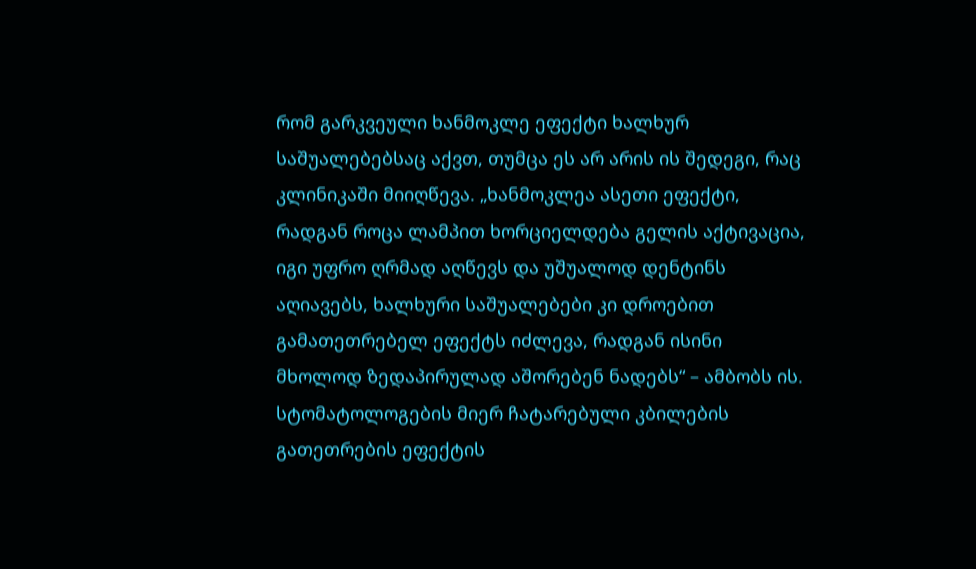რომ გარკვეული ხანმოკლე ეფექტი ხალხურ საშუალებებსაც აქვთ, თუმცა ეს არ არის ის შედეგი, რაც კლინიკაში მიიღწევა. „ხანმოკლეა ასეთი ეფექტი, რადგან როცა ლამპით ხორციელდება გელის აქტივაცია, იგი უფრო ღრმად აღწევს და უშუალოდ დენტინს აღიავებს, ხალხური საშუალებები კი დროებით გამათეთრებელ ეფექტს იძლევა, რადგან ისინი მხოლოდ ზედაპირულად აშორებენ ნადებს“ – ამბობს ის.
სტომატოლოგების მიერ ჩატარებული კბილების გათეთრების ეფექტის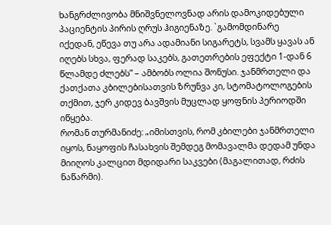ხანგრძლივობა მნიშვნელოვნად არის დამოკიდებული პაციენტის პირის ღრუს ჰიგიენაზე. `გამომდინარე იქედან, ეწევა თუ არა ადამიანი სიგარეტს, სვამს ყავას ან იღებს სხვა, ფერად საკებს, გათეთრების ეფექტი 1-დან 6 წლამდე ძლებს“ – ამბობს ოლია შონუსი. ჯანმრთელი და ქათქათა კბილებისათვის ზრუნვა კი, სტომატოლოგების თქმით, ჯერ კიდევ ბავშვის მუცლად ყოფნის პერიოდში იწყება.
რომან თურმანიძე: „იმისთვის, რომ კბილები ჯანმრთელი იყოს, ნაყოფის ჩასახვის შემდეგ მომავალმა დედამ უნდა მიიღოს კალცით მდიდარი საკვები (მაგალითად, რძის ნაწარმი).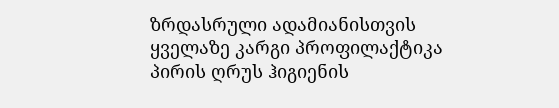ზრდასრული ადამიანისთვის ყველაზე კარგი პროფილაქტიკა პირის ღრუს ჰიგიენის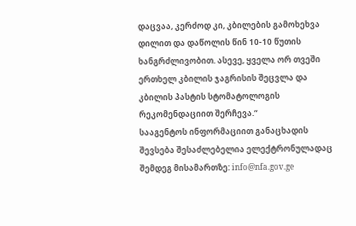დაცვაა, კერძოდ კი, კბილების გამოხეხვა დილით და დაწოლის წინ 10-10 წუთის ხანგრძლივობით. ასევე, ყველა ორ თვეში ერთხელ კბილის ჯაგრისის შეცვლა და კბილის პასტის სტომატოლოგის რეკომენდაციით შერჩევა.“
სააგენტოს ინფორმაციით განაცხადის შევსება შესაძლებელია ელექტრონულადაც შემდეგ მისამართზე: info@nfa.gov.ge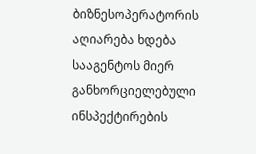ბიზნესოპერატორის აღიარება ხდება სააგენტოს მიერ განხორციელებული ინსპექტირების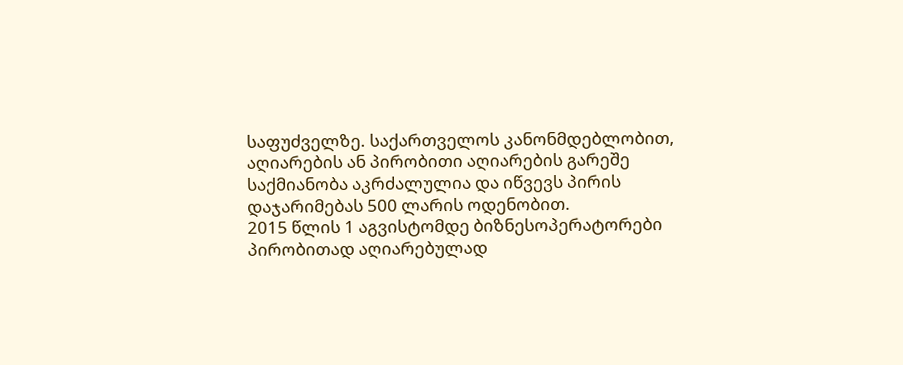საფუძველზე. საქართველოს კანონმდებლობით, აღიარების ან პირობითი აღიარების გარეშე საქმიანობა აკრძალულია და იწვევს პირის დაჯარიმებას 500 ლარის ოდენობით.
2015 წლის 1 აგვისტომდე ბიზნესოპერატორები პირობითად აღიარებულად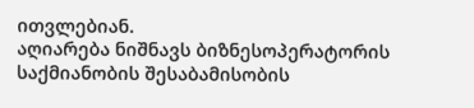ითვლებიან.
აღიარება ნიშნავს ბიზნესოპერატორის საქმიანობის შესაბამისობის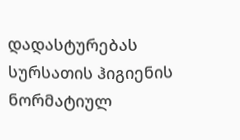დადასტურებას სურსათის ჰიგიენის ნორმატიულ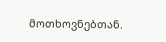მოთხოვნებთან.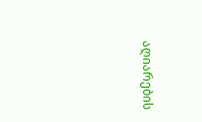აღიარების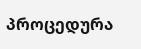პროცედურა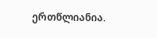ერთწლიანია.